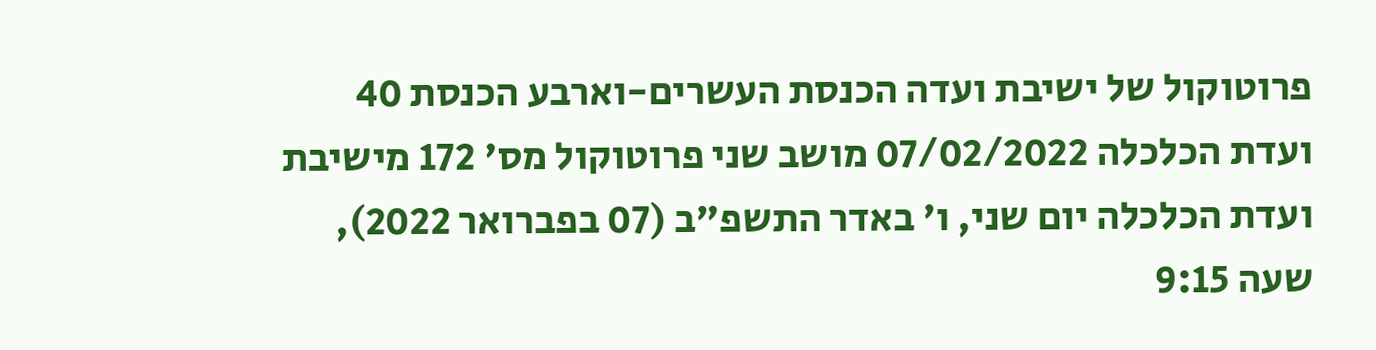פרוטוקול של ישיבת ועדה הכנסת העשרים-וארבע הכנסת 40 ועדת הכלכלה 07/02/2022 מושב שני פרוטוקול מס' 172 מישיבת ועדת הכלכלה יום שני, ו' באדר התשפ"ב (07 בפברואר 2022), שעה 9:15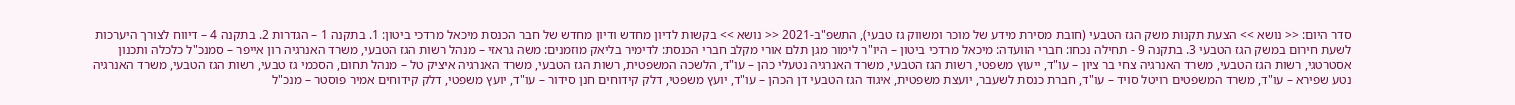סדר היום: << נושא >> הצעת תקנות משק הגז הטבעי (חובת מסירת מידע של מוכר ומשווק גז טבעי), התשפ"ב-2021 << נושא >> בקשות לדיון מחדש ודיון מחדש של חבר הכנסת מיכאל מרדכי ביטון: 1. בתקנה 1 – הגדרות 2. בתקנה 4 – דיווח לצורך היערכות לשעת חירום במשק הגז הטבעי 3. בתקנה 9 - תחילה נכחו: חברי הוועדה: מיכאל מרדכי ביטון – היו"ר לימור מגן תלם אורי מקלב חברי הכנסת: לדימיר בליאק מוזמנים: משה גראזי – מנהל רשות הגז הטבעי, משרד האנרגיה רון אייפר – סמנכ"ל כלכלה ותכנון אסטרטגי, רשות הגז הטבעי, משרד האנרגיה צחי בר ציון – עו"ד, ייעוץ משפטי, רשות הגז הטבעי, משרד האנרגיה נטעלי כהן – עו"ד, הלשכה המשפטית, רשות הגז הטבעי, משרד האנרגיה איציק טל – מנהל תחום, הסכמי גז טבעי, רשות הגז הטבעי, משרד האנרגיה נטע שפירא – עו"ד, משרד המשפטים רויטל סויד – עו"ד, חברת כנסת לשעבר, יועצת משפטית, איגוד הגז הטבעי דן הכהן – עו"ד, יועץ משפטי, דלק קידוחים חנן סידור – עו"ד, יועץ משפטי, דלק קידוחים אמיר פוסטר – מנכ"ל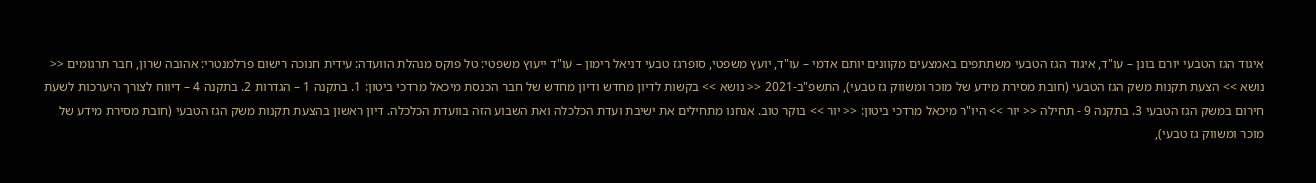איגוד הגז הטבעי יורם בונן – עו"ד, איגוד הגז הטבעי משתתפים באמצעים מקוונים יותם אדמי – עו"ד, יועץ משפטי, סופרגז טבעי דניאל רימון – עו"ד ייעוץ משפטי: טל פוקס מנהלת הוועדה: עידית חנוכה רישום פרלמנטרי: אהובה שרון, חבר תרגומים << נושא >> הצעת תקנות משק הגז הטבעי (חובת מסירת מידע של מוכר ומשווק גז טבעי), התשפ"ב-2021 << נושא >> בקשות לדיון מחדש ודיון מחדש של חבר הכנסת מיכאל מרדכי ביטון: 1. בתקנה 1 – הגדרות 2. בתקנה 4 – דיווח לצורך היערכות לשעת חירום במשק הגז הטבעי 3. בתקנה 9 - תחילה << יור >> היו"ר מיכאל מרדכי ביטון: << יור >> בוקר טוב. אנחנו מתחילים את ישיבת ועדת הכלכלה ואת השבוע הזה בוועדת הכלכלה. דיון ראשון בהצעת תקנות משק הגז הטבעי (חובת מסירת מידע של מוכר ומשווק גז טבעי),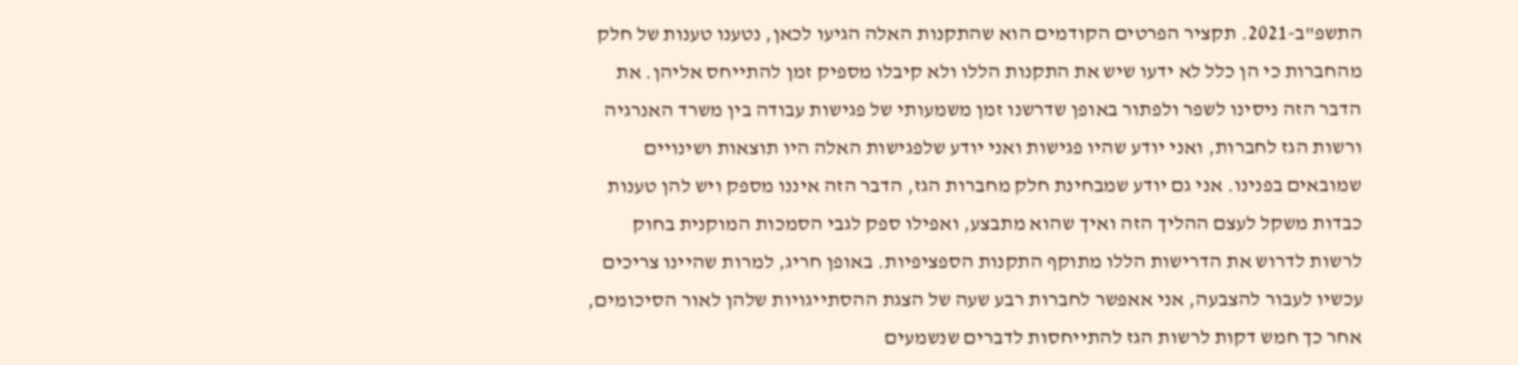התשפ"ב-2021. תקציר הפרטים הקודמים הוא שהתקנות האלה הגיעו לכאן, נטענו טענות של חלק מהחברות כי הן כלל לא ידעו שיש את התקנות הללו ולא קיבלו מספיק זמן להתייחס אליהן. את הדבר הזה ניסינו לשפר ולפתור באופן שדרשנו זמן משמעותי של פגישות עבודה בין משרד האנרגיה ורשות הגז לחברות, ואני יודע שהיו פגישות ואני יודע שלפגישות האלה היו תוצאות ושינויים שמובאים בפנינו. אני גם יודע שמבחינת חלק מחברות הגז, הדבר הזה איננו מספק ויש להן טענות כבדות משקל לעצם ההליך הזה ואיך שהוא מתבצע, ואפילו ספק לגבי הסמכות המוקנית בחוק לרשות לדרוש את הדרישות הללו מתוקף התקנות הספציפיות. באופן חריג, למרות שהיינו צריכים עכשיו לעבור להצבעה, אני אאפשר לחברות רבע שעה של הצגת ההסתייגויות שלהן לאור הסיכומים, אחר כך חמש דקות לרשות הגז להתייחסות לדברים שנשמעים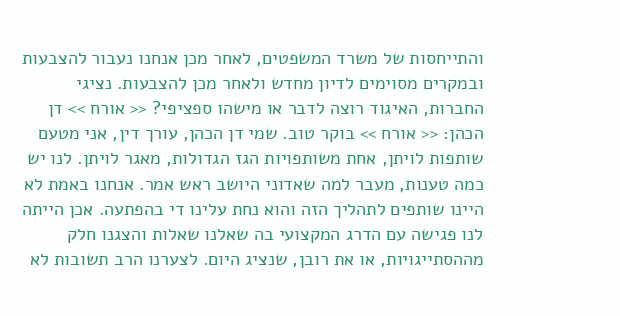והתייחסות של משרד המשפטים, לאחר מכן אנחנו נעבור להצבעות ובמקרים מסוימים לדיון מחדש ולאחר מכן להצבעות. נציגי החברות, האיגוד רוצה לדבר או מישהו ספציפי? << אורח >> דן הכהן: << אורח >> בוקר טוב. שמי דן הכהן, עורך דין, אני מטעם שותפות לויתן, אחת משותפויות הגז הגדולות, מאגר לויתן. לנו יש כמה טענות, מעבר למה שאדוני היושב ראש אמר. אנחנו באמת לא היינו שותפים לתהליך הזה והוא נחת עלינו די בהפתעה. אכן הייתה לנו פגישה עם הדרג המקצועי בה שאלנו שאלות והצגנו חלק מההסתייגויות, או את רובן, שנציג היום. לצערנו הרב תשובות לא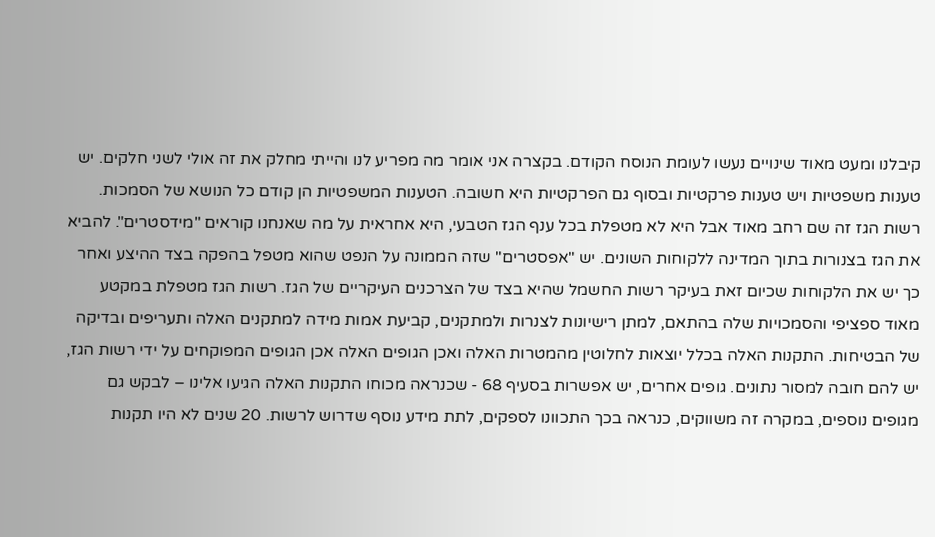קיבלנו ומעט מאוד שינויים נעשו לעומת הנוסח הקודם. בקצרה אני אומר מה מפריע לנו והייתי מחלק את זה אולי לשני חלקים. יש טענות משפטיות ויש טענות פרקטיות ובסוף גם הפרקטיות היא חשובה. הטענות המשפטיות הן קודם כל הנושא של הסמכות. רשות הגז זה שם רחב מאוד אבל היא לא מטפלת בכל ענף הגז הטבעי, היא אחראית על מה שאנחנו קוראים "מידסטרים". להביא את הגז בצנורות בתוך המדינה ללקוחות השונים. יש "אפסטרים" שזה הממונה על הנפט שהוא מטפל בהפקה בצד ההיצע ואחר כך יש את הלקוחות שכיום זאת בעיקר רשות החשמל שהיא בצד של הצרכנים העיקריים של הגז. רשות הגז מטפלת במקטע מאוד ספציפי והסמכויות שלה בהתאם, למתן רישיונות לצנרות ולמתקנים, קביעת אמות מידה למתקנים האלה ותעריפים ובדיקה של הבטיחות. התקנות האלה בכלל יוצאות לחלוטין מהמטרות האלה ואכן הגופים האלה אכן הגופים המפוקחים על ידי רשות הגז, יש להם חובה למסור נתונים. גופים אחרים, יש אפשרות בסעיף 68 - שכנראה מכוחו התקנות האלה הגיעו אלינו – לבקש גם מגופים נוספים, במקרה זה משווקים, כנראה בכך התכוונו לספקים, לתת מידע נוסף שדרוש לרשות. 20 שנים לא היו תקנות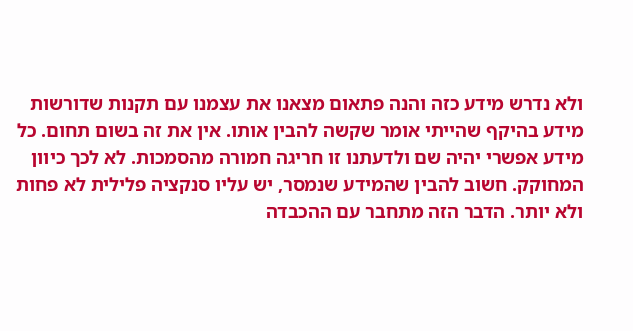ולא נדרש מידע כזה והנה פתאום מצאנו את עצמנו עם תקנות שדורשות מידע בהיקף שהייתי אומר שקשה להבין אותו. אין את זה בשום תחום. כל מידע אפשרי יהיה שם ולדעתנו זו חריגה חמורה מהסמכות. לא לכך כיוון המחוקק. חשוב להבין שהמידע שנמסר, יש עליו סנקציה פלילית לא פחות ולא יותר. הדבר הזה מתחבר עם ההכבדה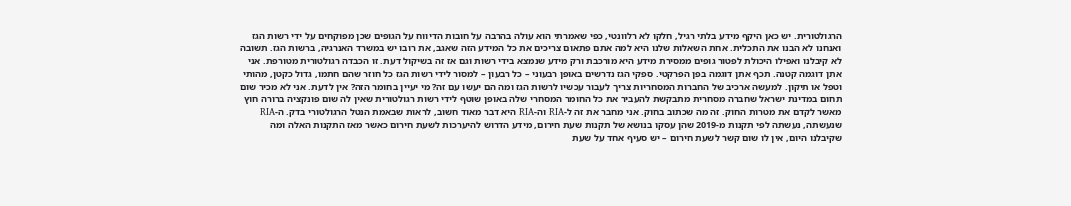הרגולטורית. יש כאן היקף מידע בלתי רגיל, חלקו לא רלוונטי, כפי שאמרתי הוא עולה בהרבה על חובות הדיווח על הגופים שכן מפוקחים על ידי רשות הגז ואנחנו לא הבנו את התכלית. אחת השאלות שלנו היא למה אתם פתאום צריכים את כל המידע הזה שאגב, את רובו יש במשרד האנרגיה, ברשות הגז. תשובה לא קיבלנו ואפילו היכולת לפטור גופים ממסירת מידע היא מורכבת ורק מידע שנמצא בידי רשות וגם אז זה בשיקול דעת. זו הכבדה רגולטורית מטורפת. אני אתן דוגמה קטנה. תכף אתן דוגמה בפן הפרקטי. ספקי הגז נדרשים באופן רבעוני – כל רבעון – למסור לידי רשות הגז כל חוזר שהם חתמו, גדול כקטן, מהותי וטפל או תיקון. למעשה ארכיב של החברות המסחריות צריך לעבור עכשיו לרשות הגז ומה הם יעשו עם זה? מי יעיין בחומר הזה? אין לדעת. אני לא מכיר שום תחום במדינת ישראל שחברה מסחרית מתבקשת להעביר את כל החומר המסחרי שלה באופן שוטף לידי רשות רגולטורית שאין לה שום פונקציה ברורה חוץ מאשר לקדם את מטרות החוק. זה מה שכתוב בחוק. אני מחבר את זה ל-RIA וה-RIA היא דבר מאוד חשוב, לראות שבאמת הנטל הרגולטורי בדק. ה-RIA שנעשתה, נעשתה לפי תקנות מ-2019 שהן עסקו בנושא של תקנות שעת חירום, מידע הדרוש להיערכות לשעת חירום כאשר מאז התקנות האלה ומה שקיבלנו היום, אין לו שום קשר לשעת חירום – יש סעיף אחד על שעת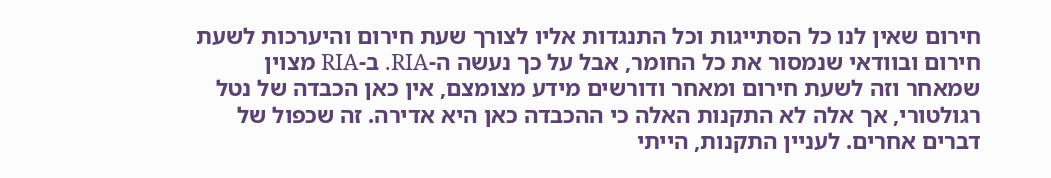חירום שאין לנו כל הסתייגות וכל התנגדות אליו לצורך שעת חירום והיערכות לשעת חירום ובוודאי שנמסור את כל החומר, אבל על כך נעשה ה-RIA. ב-RIA מצוין שמאחר וזה לשעת חירום ומאחר ודורשים מידע מצומצם, אין כאן הכבדה של נטל רגולטורי, אך אלה לא התקנות האלה כי ההכבדה כאן היא אדירה. זה שכפול של דברים אחרים. לעניין התקנות, הייתי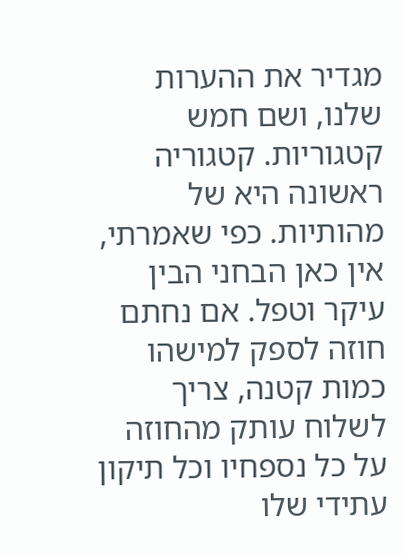מגדיר את ההערות שלנו, ושם חמש קטגוריות. קטגוריה ראשונה היא של מהותיות. כפי שאמרתי, אין כאן הבחני הבין עיקר וטפל. אם נחתם חוזה לספק למישהו כמות קטנה, צריך לשלוח עותק מהחוזה על כל נספחיו וכל תיקון עתידי שלו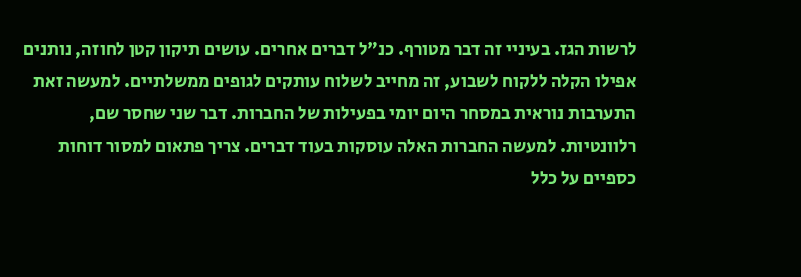לרשות הגז. בעיניי זה דבר מטורף. כנ"ל דברים אחרים. עושים תיקון קטן לחוזה, נותנים אפילו הקלה ללקוח לשבוע, זה מחייב לשלוח עותקים לגופים ממשלתיים. למעשה זאת התערבות נוראית במסחר היום יומי בפעילות של החברות. דבר שני שחסר שם, רלוונטיות. למעשה החברות האלה עוסקות בעוד דברים. צריך פתאום למסור דוחות כספיים על כלל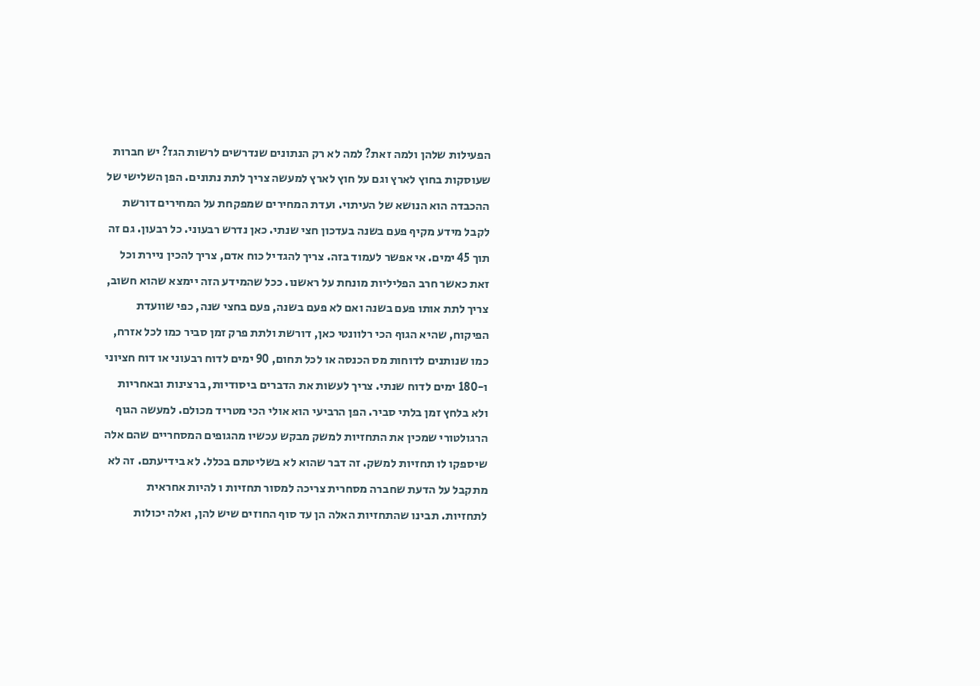הפעילות שלהן ולמה זאת? למה לא רק הנתונים שנדרשים לרשות הגז? יש חברות שעוסקות בחוץ לארץ וגם על חוץ לארץ למעשה צריך לתת נתונים. הפן השלישי של ההכבדה הוא הנושא של העיתוי. ועדת המחירים שמפקחת על המחירים דורשת לקבל מידע מקיף פעם בשנה בעדכון חצי שנתי. כאן נדרש רבעוני. כל רבעון. גם זה תוך 45 ימים. אי אפשר לעמוד בזה. צריך להגדיל כוח אדם, צריך להכין ניירת וכל זאת כאשר חרב הפליליות מונחת על ראשנו. ככל שהמידע הזה יימצא שהוא חשוב, צריך לתת אותו פעם בשנה ואם לא פעם בשנה, פעם בחצי שנה, כפי שוועדת הפיקוח, שהיא הגוף הכי רלוונטי כאן, דורשת ולתת פרק זמן סביר כמו לכל אזרח, כמו שנותנים לדוחות מס הכנסה או לכל תחום, 90 ימים לדוח רבעוני או דוח חציוני ו-180 ימים לדוח שנתי. צריך לעשות את הדברים ביסודיות, ברצינות ובאחריות ולא בלחץ זמן בלתי סביר. הפן הרביעי הוא אולי הכי מטריד מכולם. למעשה הגוף הרגולטורי שמכין את התחזיות למשק מבקש עכשיו מהגופים המסחריים שהם אלה שיספקו לו תחזיות למשק. זה דבר שהוא לא בשליטתם בכלל. לא בידיעתם. זה לא מתקבל על הדעת שחברה מסחרית צריכה למסור תחזיות ו להיות אחראית לתחזיות. תבינו שהתחזיות האלה הן עד סוף החוזים שיש להן, ואלה יכולות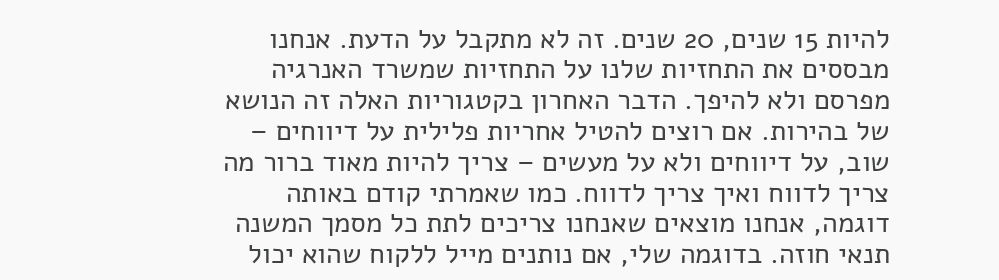להיות 15 שנים, 20 שנים. זה לא מתקבל על הדעת. אנחנו מבססים את התחזיות שלנו על התחזיות שמשרד האנרגיה מפרסם ולא להיפך. הדבר האחרון בקטגוריות האלה זה הנושא של בהירות. אם רוצים להטיל אחריות פלילית על דיווחים – שוב, על דיווחים ולא על מעשים – צריך להיות מאוד ברור מה צריך לדווח ואיך צריך לדווח. כמו שאמרתי קודם באותה דוגמה, אנחנו מוצאים שאנחנו צריכים לתת כל מסמך המשנה תנאי חוזה. בדוגמה שלי, אם נותנים מייל ללקוח שהוא יכול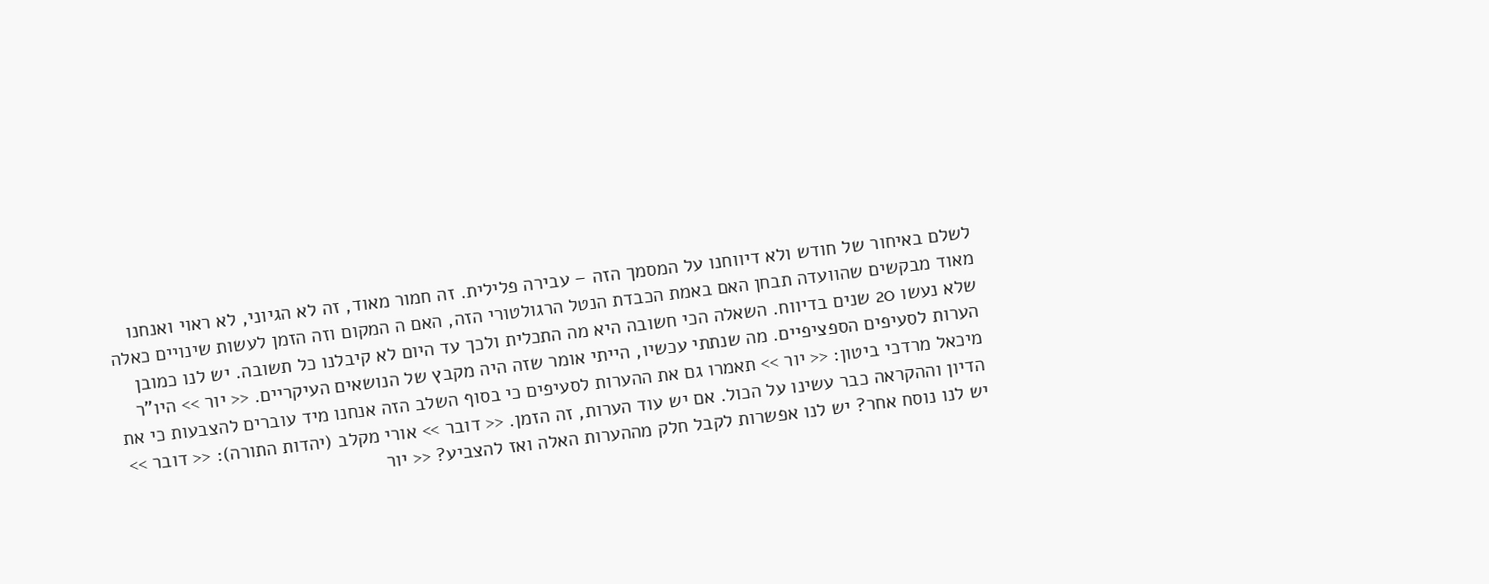לשלם באיחור של חודש ולא דיווחנו על המסמך הזה – עבירה פלילית. זה חמור מאוד, זה לא הגיוני, לא ראוי ואנחנו מאוד מבקשים שהוועדה תבחן האם באמת הכבדת הנטל הרגולטורי הזה, האם ה המקום וזה הזמן לעשות שינויים כאלה שלא נעשו 20 שנים בדיווח. השאלה הכי חשובה היא מה התכלית ולכך עד היום לא קיבלנו כל תשובה. יש לנו כמובן הערות לסעיפים הספציפיים. מה שנתתי עכשיו, הייתי אומר שזה היה מקבץ של הנושאים העיקריים. << יור >> היו"ר מיכאל מרדכי ביטון: << יור >> תאמרו גם את ההערות לסעיפים כי בסוף השלב הזה אנחנו מיד עוברים להצבעות כי את הדיון וההקראה כבר עשינו על הכול. אם יש עוד הערות, זה הזמן. << דובר >> אורי מקלב (יהדות התורה): << דובר >> יש לנו נוסח אחר? יש לנו אפשרות לקבל חלק מההערות האלה ואז להצביע? << יור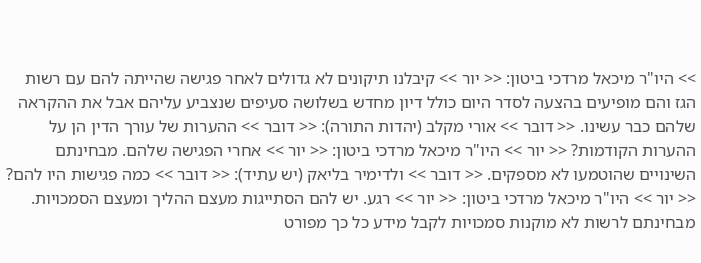>> היו"ר מיכאל מרדכי ביטון: << יור >> קיבלנו תיקונים לא גדולים לאחר פגישה שהייתה להם עם רשות הגז והם מופיעים בהצעה לסדר היום כולל דיון מחדש בשלושה סעיפים שנצביע עליהם אבל את ההקראה שלהם כבר עשינו. << דובר >> אורי מקלב (יהדות התורה): << דובר >> ההערות של עורך הדין הן על ההערות הקודמות? << יור >> היו"ר מיכאל מרדכי ביטון: << יור >> אחרי הפגישה שלהם. מבחינתם השינויים שהוטמעו לא מספקים. << דובר >> ולדימיר בליאק (יש עתיד): << דובר >> כמה פגישות היו להם? << יור >> היו"ר מיכאל מרדכי ביטון: << יור >> רגע. יש להם הסתייגות מעצם ההליך ומעצם הסמכויות. מבחינתם לרשות לא מוקנות סמכויות לקבל מידע כל כך מפורט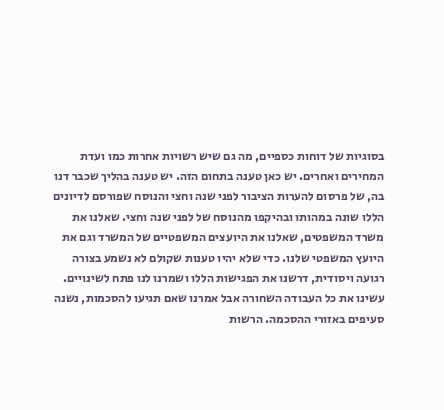בסוגיות של דוחות כספיים, מה גם שיש רשויות אחרות כמו ועדת המחירים ואחרים. יש כאן טענה בתחום הזה. יש טענה בהליך שכבר דנו בה, של פרסום להערות הציבור לפני שנה וחצי והנוסח שפורסם לדיונים הללו שונה במהותו ובהיקפו מהנוסח של לפני שנה וחצי. שאלנו את משרד המשפטים, שאלנו את היועצים המשפטיים של המשרד וגם את היועץ המשפטי שלנו. כדי שלא יהיו טענות שקולם לא נשמע בצורה רגועה ויסודית, דרשנו את הפגישות הללו ושמרנו לנו פתח לשינויים. עשינו את כל העבודה השחורה אבל אמרנו שאם תגיעו להסכמות, נשנה סעיפים באזורי ההסכמה. הרשות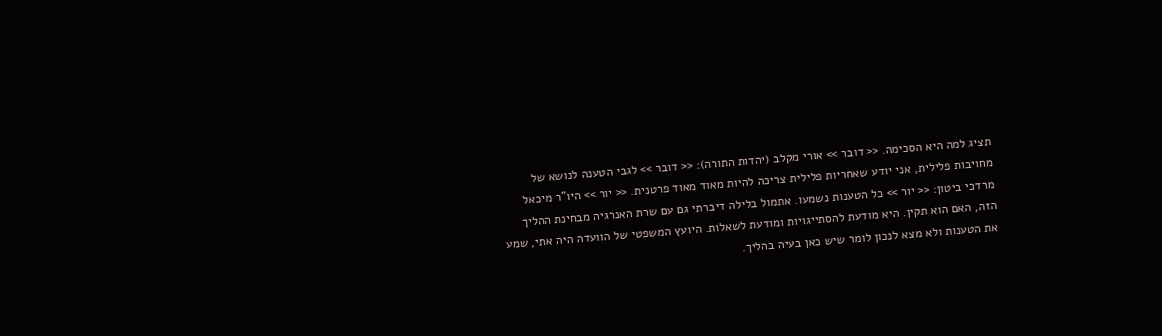תציג למה היא הסכימה. << דובר >> אורי מקלב (יהדות התורה): << דובר >> לגבי הטענה לנושא של מחויבות פלילית, אני יודע שאחריות פלילית צריכה להיות מאוד מאוד פרטנית. << יור >> היו"ר מיכאל מרדכי ביטון: << יור >> כל הטענות נשמעו. אתמול בלילה דיברתי גם עם שרת האנרגיה מבחינת ההליך הזה, האם הוא תקין. היא מודעת להסתייגויות ומודעת לשאלות. היועץ המשפטי של הוועדה היה אתי, שמע את הטענות ולא מצא לנכון לומר שיש כאן בעיה בהליך.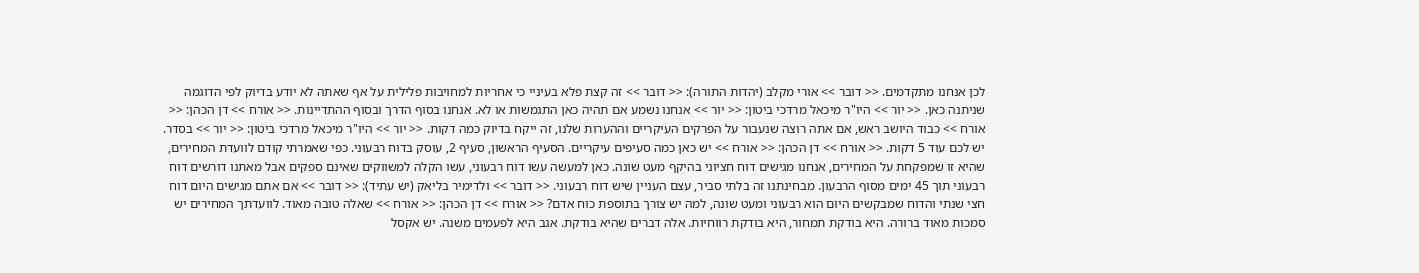לכן אנחנו מתקדמים. << דובר >> אורי מקלב (יהדות התורה): << דובר >> זה קצת פלא בעיניי כי אחריות למחויבות פלילית על אף שאתה לא יודע בדיוק לפי הדוגמה שניתנה כאן. << יור >> היו"ר מיכאל מרדכי ביטון: << יור >> אנחנו נשמע אם תהיה כאן התגמשות או לא. אנחנו בסוף הדרך ובסוף ההתדיינות. << אורח >> דן הכהן: << אורח >> כבוד היושב ראש, אם אתה רוצה שנעבור על הפרקים העיקריים וההערות שלנו, זה ייקח בדיוק כמה דקות. << יור >> היו"ר מיכאל מרדכי ביטון: << יור >> בסדר. יש לכם עוד 5 דקות. << אורח >> דן הכהן: << אורח >> יש כאן כמה סעיפים עיקריים. הסעיף הראשון, סעיף 2, עוסק בדוח רבעוני. כפי שאמרתי קודם לוועדת המחירים, שהיא זו שמפקחת על המחירים, אנחנו מגישים דוח חציוני בהיקף מעט שונה. כאן למעשה עשו דוח רבעוני, עשו הקלה למשווקים שאינם ספקים אבל מאתנו דורשים דוח רבעוני תוך 45 ימים מסוף הרבעון. מבחינתנו זה בלתי סביר, עצם העניין שיש דוח רבעוני. << דובר >> ולדימיר בליאק (יש עתיד): << דובר >> אם אתם מגישים היום דוח חצי שנתי והדוח שמבקשים היום הוא רבעוני ומעט שונה, למה יש צורך בתוספת כוח אדם? << אורח >> דן הכהן: << אורח >> שאלה טובה מאוד. לוועדתך המחירים יש סמכות מאוד ברורה. היא בודקת תמחור, היא בודקת רווחיות. אלה דברים שהיא בודקת. אגב היא לפעמים משנה. יש אקסל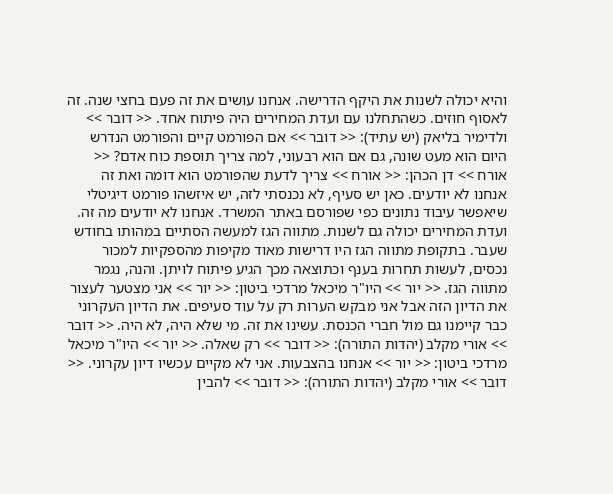והיא יכולה לשנות את היקף הדרישה. אנחנו עושים את זה פעם בחצי שנה. זה לאסוף חוזים. כשהתחלנו עם ועדת המחירים היה פיתוח אחד. << דובר >> ולדימיר בליאק (יש עתיד): << דובר >> אם הפורמט קיים והפורמט הנדרש היום הוא מעט שונה, גם אם הוא רבעוני, למה צריך תוספת כוח אדם? << אורח >> דן הכהן: << אורח >> צריך לדעת שהפורמט הוא דומה ואת זה אנחנו לא יודעים. כאן יש סעיף, לא נכנסתי לזה, יש איזשהו פורמט דיגיטלי שיאפשר עיבוד נתונים כפי שפורסם באתר המשרד. אנחנו לא יודעים מה זה. ועדת המחירים יכולה גם לשנות. מתווה הגז למעשה הסתיים במהותו בחודש שעבר. בתקופת מתווה הגז היו דרישות מאוד מקיפות מהספקיות למכור נכסים, לעשות תחרות בענף וכתוצאה מכך הגיע פיתוח לויתן. והנה, נגמר מתווה הגז. << יור >> היו"ר מיכאל מרדכי ביטון: << יור >> אני מצטער לעצור את הדיון הזה אבל אני מבקש הערות רק על עוד סעיפים. את הדיון העקרוני כבר קיימנו גם מול חברי הכנסת. עשינו את זה. מי שלא היה, לא היה. << דובר >> אורי מקלב (יהדות התורה): << דובר >> רק שאלה. << יור >> היו"ר מיכאל מרדכי ביטון: << יור >> אנחנו בהצבעות. אני לא מקיים עכשיו דיון עקרוני. << דובר >> אורי מקלב (יהדות התורה): << דובר >> להבין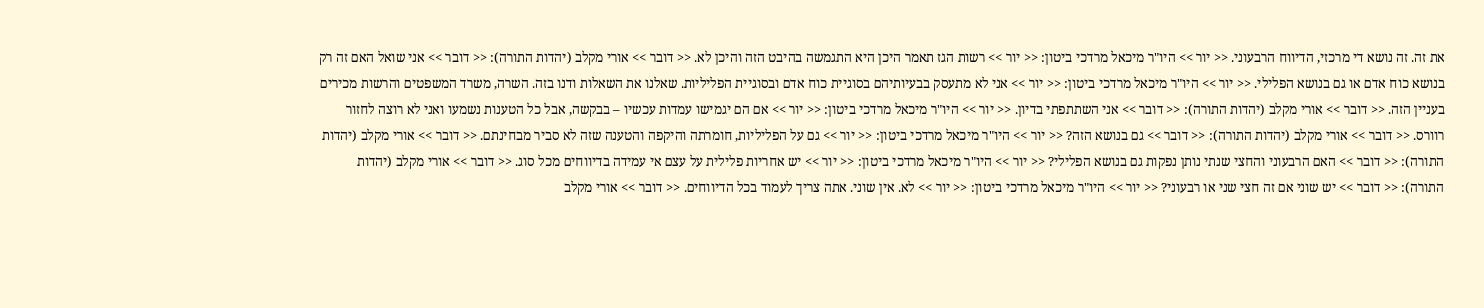את זה. זה נושא די מרכזי, הדיווח הרבעוני. << יור >> היו"ר מיכאל מרדכי ביטון: << יור >> רשות הגז תאמר היכן היא התגמשה בהיבט הזה והיכן לא. << דובר >> אורי מקלב (יהדות התורה): << דובר >> אני שואל האם זה רק בנושא כוח אדם או גם בנושא הפלילי. << יור >> היו"ר מיכאל מרדכי ביטון: << יור >> אני לא מתעסק בבעיותיהם בסוגיית כוח אדם ובסוגיית הפליליות. שאלנו את השאלות ודנו בזה. השרה, משרד המשפטים והרשות מכירים בעניין הזה. << דובר >> אורי מקלב (יהדות התורה): << דובר >> אני השתתפתי בדיון. << יור >> היו"ר מיכאל מרדכי ביטון: << יור >> אם הם יגמישו עמדות עכשיו – בבקשה, אבל כל הטענות נשמעו ואני לא רוצה לחזור רוורס. << דובר >> אורי מקלב (יהדות התורה): << דובר >> גם בנושא הזה? << יור >> היו"ר מיכאל מרדכי ביטון: << יור >> גם על הפליליות, חומרתה והיקפה והטענה שזה לא סביר מבחינתם. << דובר >> אורי מקלב (יהדות התורה): << דובר >> האם הרבעוני והחצי שנתי נותן נפקות גם בנושא הפלילי? << יור >> היו"ר מיכאל מרדכי ביטון: << יור >> יש אחריות פלילית על עצם אי עמידה בדיווחים מכל סוג. << דובר >> אורי מקלב (יהדות התורה): << דובר >> יש שוני אם זה חצי שני או רבעוני? << יור >> היו"ר מיכאל מרדכי ביטון: << יור >> לא. אין שוני. אתה צריך לעמוד בכל הדיווחים. << דובר >> אורי מקלב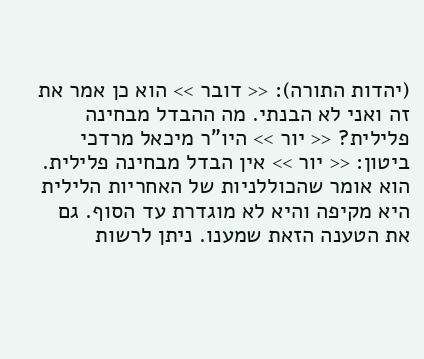(יהדות התורה): << דובר >> הוא כן אמר את זה ואני לא הבנתי. מה ההבדל מבחינה פלילית? << יור >> היו"ר מיכאל מרדכי ביטון: << יור >> אין הבדל מבחינה פלילית. הוא אומר שהכוללניות של האחריות הלילית היא מקיפה והיא לא מוגדרת עד הסוף. גם את הטענה הזאת שמענו. ניתן לרשות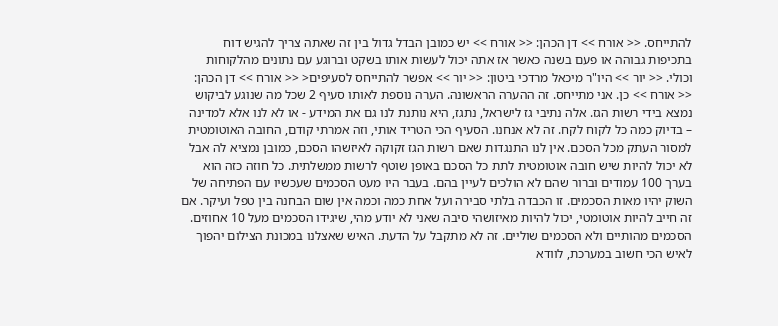להתייחס. << אורח >> דן הכהן: << אורח >> יש כמובן הבדל גדול בין זה שאתה צריך להגיש דוח בתכיפות גבוהה או פעם בשנה כאשר אז אתה יכול לעשות אותו בשקט וברוגע עם נתונים מהלקוחות וכולי. << יור >> היו"ר מיכאל מרדכי ביטון: << יור >> אפשר להתייחס לסעיפים< << אורח >> דן הכהן: << אורח >> כן. אני מתייחס. זה ההערה הראשונה. הערה נוספת לאותו סעיף 2 שכל מה שנוגע לביקוש נמצא בידי רשות הגז. אלה נתיבי גז לישראל, נתגז, היא נותנת לנו גם את המידע - או לא לנו אלא למדינה – בדיוק כמה כל לקוח לקח. זה לא אנחנו. הסעיף הכי הטריד אותי, וזה אמרתי קודם, החובה האוטומטית למסור העתק מכל הסכם. אין לנו התנגדות שאם רשות הגז זקוקה לאיזשהו הסכם, כמובן נמציא לה אבל לא יכול להיות שיש חובה אוטומטית לתת כל הסכם באופן שוטף לרשות ממשלתית. כל חוזה כזה הוא בערך 100 עמודים וברור שהם לא הולכים לעיין בהם. בעבר היו מעט הסכמים שעכשיו עם הפתיחה של השוק יהיו מאות הסכמים. זו הכבדה בלתי סבירה ועל אחת כמה וכמה אין שום הבחנה בין טפל ועיקר. אם זה חייב להיות אוטומטי, יכול להיות מאיזושהי סיבה שאני לא יודע מהי, שיגידו הסכמים מעל 10 אחוזים. הסכמים מהותיים ולא הסכמים שוליים. זה לא מתקבל על הדעת. האיש שאצלנו במכונת הצילום יהפוך לאיש הכי חשוב במערכת, לוודא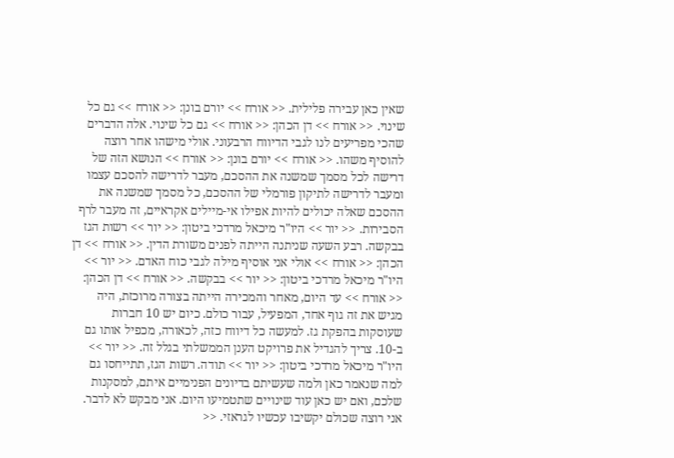שאין כאן עבירה פלילית. << אורח >> יורם בונן: << אורח >> גם כל שינוי. << אורח >> דן הכהן: << אורח >> גם כל שינוי. אלה הדברים שהכי מפריעים לנו לגבי הדיווח הרבעוני. אולי מישהו אחר רוצה להוסיף משהו. << אורח >> יורם בונן: << אורח >> הנושא הזה של דרישה לכל מסמך שמשנה את ההסכם, מעבר לדרישה להסכם עצמו ומעבר לדרישה לתיקון פורמלי של ההסכם, כל מסמך שמשנה את ההסכם שאלה יכולים להיות אפילו אי-מיילים אקראיים, זה מעבר לרף הסבירות. << יור >> היו"ר מיכאל מרדכי ביטון: << יור >> רשות הגז בבקשה. רבע השעה שניתנה הייתה לפנים משורת הדין. << אורח >> דן הכהן: << אורח >> אולי אני אוסיף מילה לגבי כוח האדם. << יור >> היו"ר מיכאל מרדכי ביטון: << יור >> בבקשה. << אורח >> דן הכהן: << אורח >> עד היום, מאחר והמכירה הייתה בצורה מרוכזת, היה מגיש את זה גוף אחד, המפעיל, עבור כולם. כיום יש 10 חברות שעוסקות בהפקת גז. למעשה כל דיווח כזה, לכאורה, מכפיל אותו גם ב-10. צריך להגדיל את פרויקט הענן הממשלתי בגלל זה. << יור >> היו"ר מיכאל מרדכי ביטון: << יור >> תודה. רשות הגז, תתייחסו גם למה שנאמר כאן ולמה שעשיתם בדיונים הפנימיים איתם, למסקנות שלכם, ואם יש כאן עוד שינויים שתטמיעו היום. אני מבקש לא לדבר. אני רוצה שכולם יקשיבו עכשיו לגראזי. <<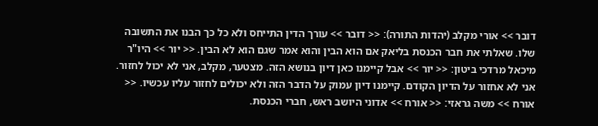דובר >> אורי מקלב (יהדות התורה): << דובר >> עורך הדין התייחס ולא כל כך הבנו את התשובה שלו. שאלתי את חבר הכנסת בליאק אם הוא הבין והוא אמר שגם הוא לא הבין. << יור >> היו"ר מיכאל מרדכי ביטון: << יור >> אבל קיימנו כאן דיון בנושא הזה. מצטער, מקלב, אני לא יכול לחזור. אני לא אחזור על הדיון הקודם. קיימנו דיון עמוק על הדבר הזה ולא יכולים לחזור עליו עכשיו. << אורח >> משה גראזי: << אורח >> אדוני היושב ראש, חברי הכנסת.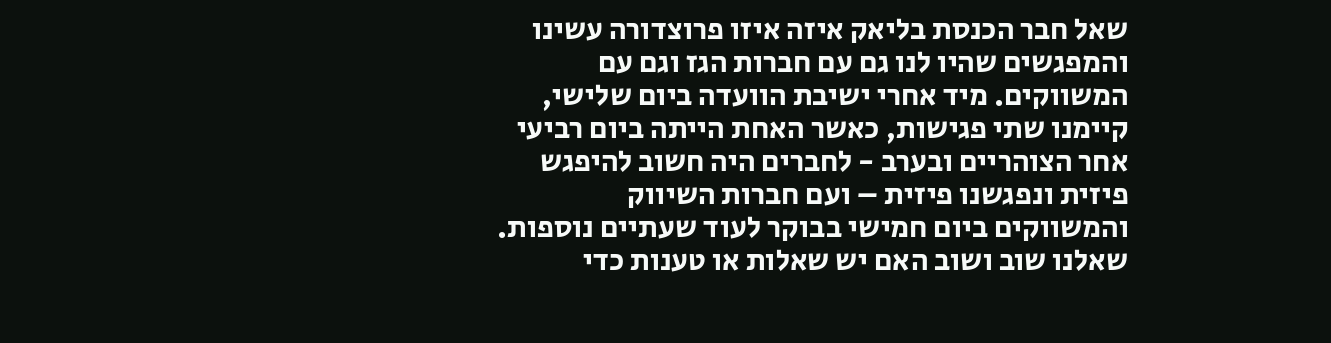שאל חבר הכנסת בליאק איזה איזו פרוצדורה עשינו והמפגשים שהיו לנו גם עם חברות הגז וגם עם המשווקים. מיד אחרי ישיבת הוועדה ביום שלישי, קיימנו שתי פגישות, כאשר האחת הייתה ביום רביעי אחר הצוהריים ובערב - לחברים היה חשוב להיפגש פיזית ונפגשנו פיזית – ועם חברות השיווק והמשווקים ביום חמישי בבוקר לעוד שעתיים נוספות. שאלנו שוב ושוב האם יש שאלות או טענות כדי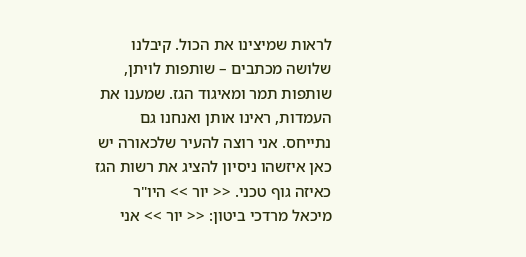לראות שמיצינו את הכול. קיבלנו שלושה מכתבים – שותפות לויתן, שותפות תמר ומאיגוד הגז. שמענו את העמדות, ראינו אותן ואנחנו גם נתייחס. אני רוצה להעיר שלכאורה יש כאן איזשהו ניסיון להציג את רשות הגז כאיזה גוף טכני. << יור >> היו"ר מיכאל מרדכי ביטון: << יור >> אני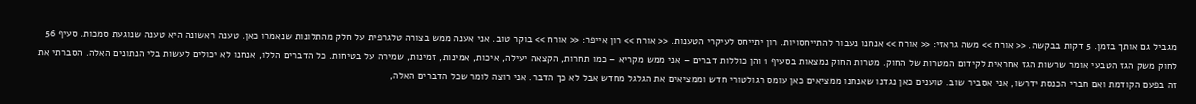מגביל גם אותך בזמן. 5 דקות בבקשה. << אורח >> משה גראזי: << אורח >> אנחנו נעבור להתייחסויות. רון יתייחס לעיקרי הטענות. << אורח >> רון אייפר: << אורח >> בוקר טוב. אני אענה ממש בצורה טלגרפית על חלק מהתלונות שנאמרו כאן. טענה ראשונה היא טענה שנוגעת סמכות. סעיף 56 לחוק משק הגז הטבעי אומר שרשות הגז אחראית לקידום המטרות של החוק. מטרות החוק נמצאות בסעיף 1 והן כוללות דברים – אני ממש מקריא – כמו תחרות, הקצאה יעילה, איכות, אמינות, זמינות, שמירה על בטיחות. כל הדברים הללו, אנחנו לא יכולים לעשות בלי הנתונים האלה. הסברתי את זה בפעם הקודמת ואם חברי הכנסת ידרשו, אני אסביר שוב. טוענים כאן נגדנו שאנחנו ממציאים כאן עומס רגולטורי חדש וממציאים את הגלגל מחדש אבל לא כך הדבר. אני רוצה לומר שכל הדברים האלה,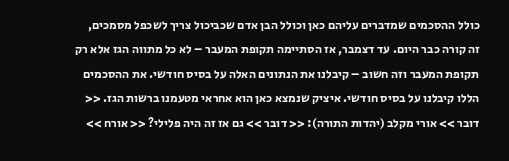כולל ההסכמים שמדברים עליהם כאן וכולל הבן אדם שכביכול צריך לשכפל מסמכים, זה קורה כבר היום. עד דצמבר, אז הסתיימה תקופת המעבר – לא כל מתווה הגז אלא רק תקופת המעבר וזה חשוב – קיבלנו את הנתונים האלה על בסיס חודשי. את ההסכמים הללו קיבלנו על בסיס חודשי. איציק שנמצא כאן הוא אחראי מטעמנו ברשות הגז. << דובר >> אורי מקלב (יהדות התורה): << דובר >> גם אז זה היה פלילי? << אורח >>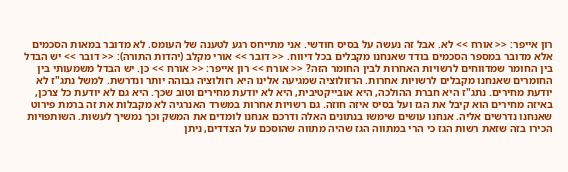רון אייפר: << אורח >> לא. אבל זה נעשה על בסיס חודשי. אני מתייחס רגע לטענה של העומס. לא מדובר במאות הסכמים אלא מדובר במספר הסכמים בודד שאנחנו מקבלים בכל דיווח. << דובר >> אורי מקלב (יהדות התורה): << דובר >> יש הבדל בין החומר שמדווחים לרשויות האחרות לבין החומר הזה? << אורח >> רון אייפר: << אורח >> כן. יש הבדל משמעותי בין החומרים שאנחנו מקבלים לרשויות אחרות. הרזולוציה שמגיעה אלינו היא רזולוציה גבוהה יותר ונדרשת. למשל נתג"ז לא יודעת מחירים. נתג"ז היא חברת ההולכה, היא אובייקטיבית, היא לא יודעת מחירים וטוב שכך. היא גם לא יודעת כל צרכן, באיזה מחירים הוא קיבל את הגז ועל בסיס איזה חוזה. גם רשויות אחרות במשרד האנרגיה לא מקבלות את זה ברמת פירוט שאנחנו נדרשים אליה. אנחנו עושים שימשו בנתונים האלה ודרכם אנחנו לומדים את המשק וכך נמשיך לעשות. השותפויות הכירו בזה שזאת רשות הגז כי הרי במתווה הגז שהיה מתווה שהוסכם על הצדדים, ניתן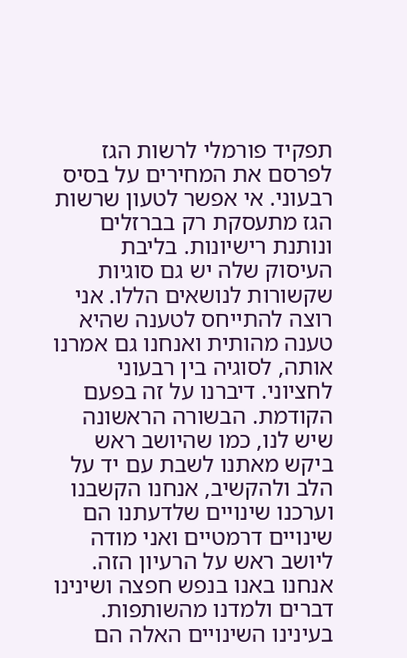תפקיד פורמלי לרשות הגז לפרסם את המחירים על בסיס רבעוני. אי אפשר לטעון שרשות הגז מתעסקת רק בברזלים ונותנת רישיונות. בליבת העיסוק שלה יש גם סוגיות שקשורות לנושאים הללו. אני רוצה להתייחס לטענה שהיא טענה מהותית ואנחנו גם אמרנו אותה, לסוגיה בין רבעוני לחציוני. דיברנו על זה בפעם הקודמת. הבשורה הראשונה שיש לנו, כמו שהיושב ראש ביקש מאתנו לשבת עם יד על הלב ולהקשיב, אנחנו הקשבנו וערכנו שינויים שלדעתנו הם שינויים דרמטיים ואני מודה ליושב ראש על הרעיון הזה. אנחנו באנו בנפש חפצה ושינינו דברים ולמדנו מהשותפות. בעינינו השינויים האלה הם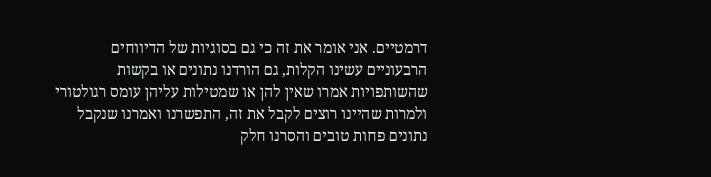דרמטיים. אני אומר את זה כי גם בסוגיות של הדיווחים הרבעוניים עשינו הקלות, גם הורדנו נתונים או בקשות שהשותפויות אמרו שאין להן או שמטילות עליהן עומס רגולטורי ולמרות שהיינו רוצים לקבל את זה, התפשרנו ואמרנו שנקבל נתונים פחות טובים והסרנו חלק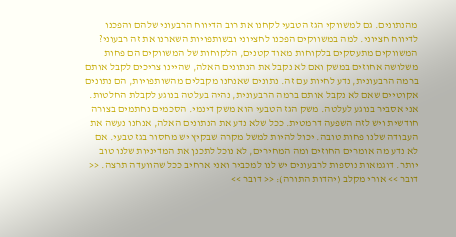מהנתונים. גם למשווקי הגז הטבעי לקחנו את רוב הדיווח הרבעוני שלהם והפכנו לדיווח חציוני. למה במשווקים הפכנו לחציוני ובשותפויות השארנו את זה רבעוני? המשווקים מתעסקים בלקוחות מאוד קטנים, הלקוחות של המשווקים הם פחות משלושה אחוזים במשק ואם לא נקבל את הנתונים האלה, שהיינו צריכים לקבל אותם ברמה הרבעונית, נדע לחיות עם זה. נתונים שאנחנו מקבלים מהשותפויות, הם נתונים אקוטיים שאם לא נקבל אותם ברמה הרבעונית, נהיה בעלטה בנוגע לקבלת החלטות. אני אסביר בנוגע לעלטה. משק הגז הטבעי הוא משק דינמי. הסכמים נחתמים בצורה חודשית ויש לזה השפעה דרמטית. ככל שלא נדע את הנתונים האלה, אנחנו נעשה את העבודה שלנו פחות טובה. יכול להיות למשל מקרה שבקיץ יש מחסור בגז טבעי. אם לא נדע מה אומרים החוזים ומה המחירים, לא נוכל לתכנן את המדיניות שלנו טוב יותר. דוגמאות נוספות לרבעונים יש לנו למכביר ואני ארחיב ככל שהוועדה תרצה. << דובר >> אורי מקלב (יהדות התורה): << דובר >>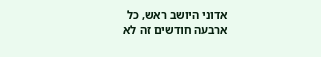אדוני היושב ראש, כל ארבעה חודשים זה לא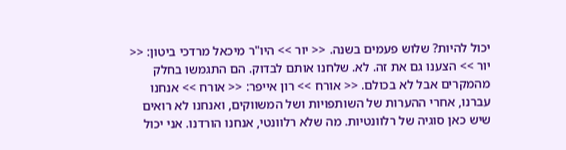יכול להיות? שלוש פעמים בשנה. << יור >> היו"ר מיכאל מרדכי ביטון: << יור >> הצענו גם את זה. לא. שלחנו אותם לבדוק. הם התגמשו בחלק מהמקרים אבל לא בכולם. << אורח >> רון אייפר: << אורח >> אנחנו עברנו, אחרי ההערות של השותפויות ושל המשווקים, ואנחנו לא רואים שיש כאן סוגיה של רלוונטיות. מה שלא רלוונטי, אנחנו הורדנו. אני יכול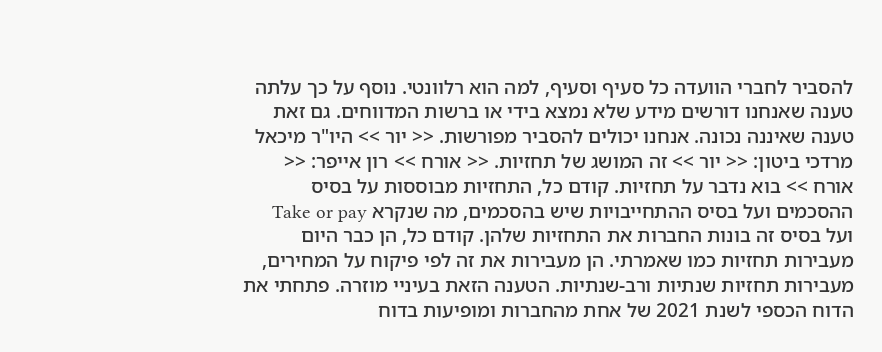להסביר לחברי הוועדה כל סעיף וסעיף, למה הוא רלוונטי. נוסף על כך עלתה טענה שאנחנו דורשים מידע שלא נמצא בידי או ברשות המדווחים. גם זאת טענה שאיננה נכונה. אנחנו יכולים להסביר מפורשות. << יור >> היו"ר מיכאל מרדכי ביטון: << יור >> זה המושג של תחזיות. << אורח >> רון אייפר: << אורח >> בוא נדבר על תחזיות. קודם כל, התחזיות מבוססות על בסיס ההסכמים ועל בסיס ההתחייבויות שיש בהסכמים, מה שנקרא Take or pay ועל בסיס זה בונות החברות את התחזיות שלהן. קודם כל, הן כבר היום מעבירות תחזיות כמו שאמרתי. הן מעבירות את זה לפי פיקוח על המחירים, מעבירות תחזיות שנתיות ורב-שנתיות. הטענה הזאת בעיניי מוזרה. פתחתי את הדוח הכספי לשנת 2021 של אחת מהחברות ומופיעות בדוח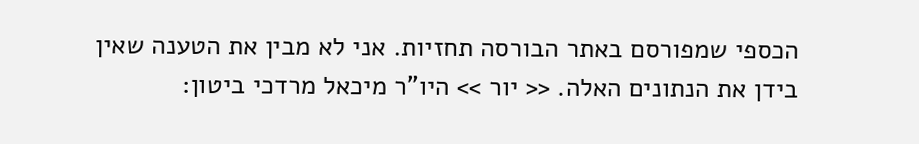הכספי שמפורסם באתר הבורסה תחזיות. אני לא מבין את הטענה שאין בידן את הנתונים האלה. << יור >> היו"ר מיכאל מרדכי ביטון: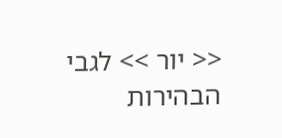<< יור >> לגבי הבהירות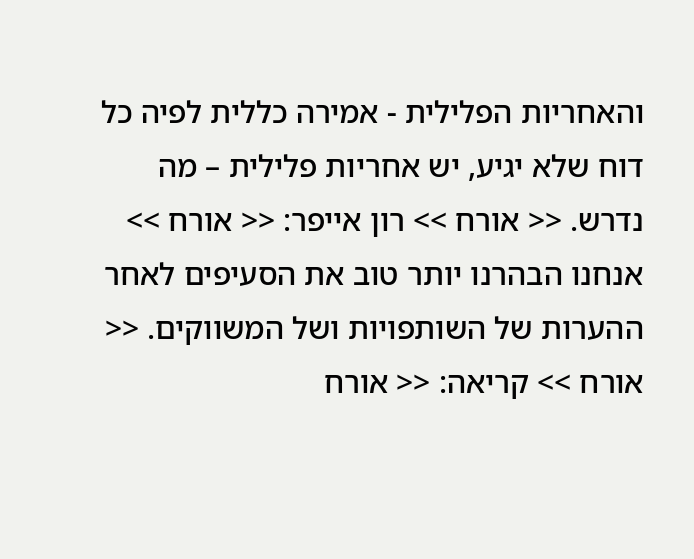והאחריות הפלילית - אמירה כללית לפיה כל דוח שלא יגיע, יש אחריות פלילית – מה נדרש. << אורח >> רון אייפר: << אורח >> אנחנו הבהרנו יותר טוב את הסעיפים לאחר ההערות של השותפויות ושל המשווקים. << אורח >> קריאה: << אורח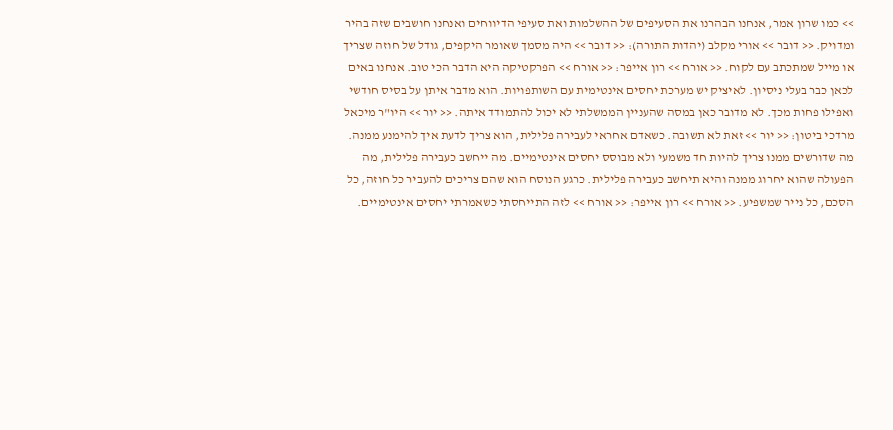>> כמו שרון אמר, אנחנו הבהרנו את הסעיפים של ההשלמות ואת סעיפי הדיווחים ואנחנו חושבים שזה בהיר ומדויק. << דובר >> אורי מקלב (יהדות התורה): << דובר >> היה מסמך שאומר היקפים, גודל של חוזה שצריך או מייל שמתכתב עם לקוח. << אורח >> רון אייפר: << אורח >> הפרקטיקה היא הדבר הכי טוב. אנחנו באים לכאן כבר בעלי ניסיון. לאיציק יש מערכת יחסים אינטימית עם השותפויות. הוא מדבר איתן על בסיס חודשי ואפילו פחות מכך. לא מדובר כאן במסה שהעניין הממשלתי לא יכול להתמודד איתה. << יור >> היו"ר מיכאל מרדכי ביטון: << יור >> זאת לא תשובה. כשאדם אחראי לעבירה פלילית, הוא צריך לדעת איך להימנע ממנה. מה שדורשים ממנו צריך להיות חד משמעי ולא מבוסס יחסים אינטימיים. מה ייחשב כעבירה פלילית, מה הפעולה שהוא יחרוג ממנה והיא תיחשב כעבירה פלילית. כרגע הנוסח הוא שהם צריכים להעביר כל חוזה, כל הסכם, כל נייר שמשפיע. << אורח >> רון אייפר: << אורח >> לזה התייחסתי כשאמרתי יחסים אינטימיים.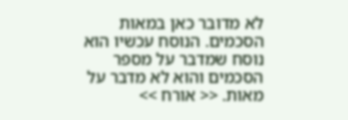לא מדובר כאן במאות הסכמים. הנוסח עכשיו הוא נוסח שמדבר על מספר הסכמים והוא לא מדבר על מאות. << אורח >>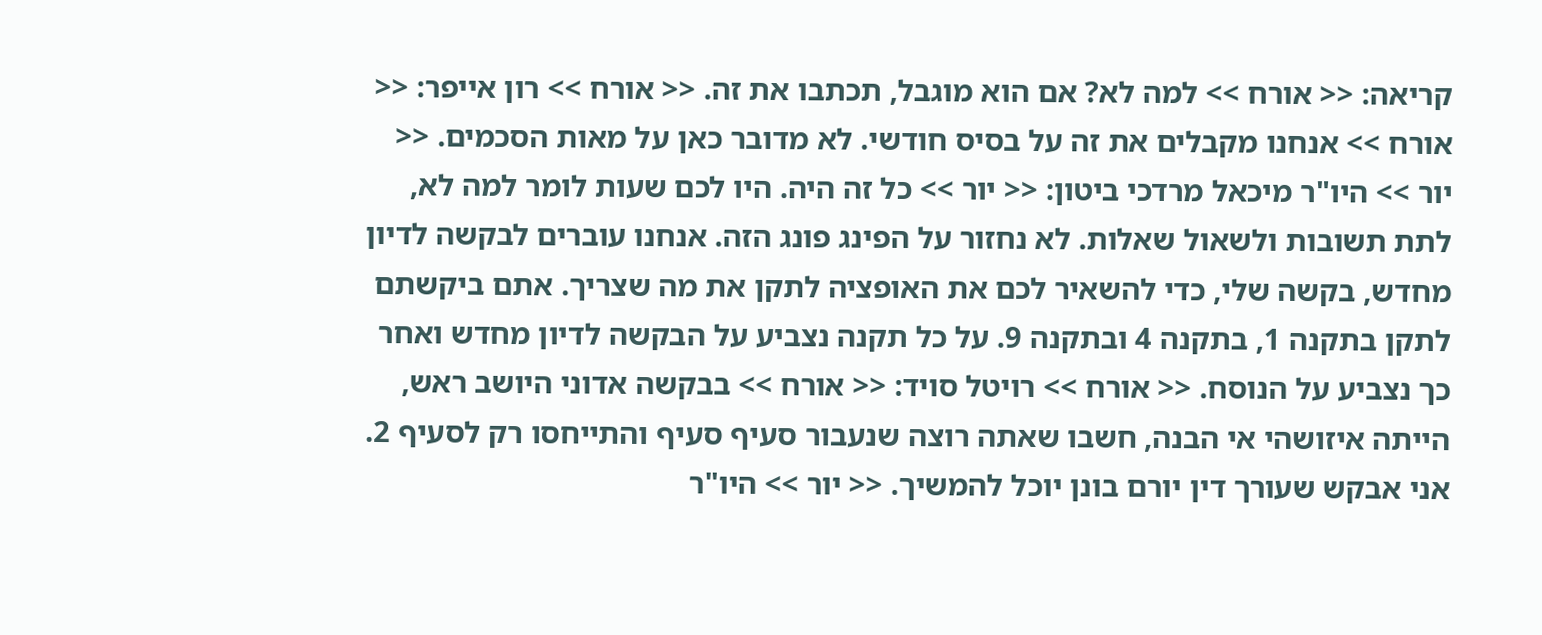קריאה: << אורח >> למה לא? אם הוא מוגבל, תכתבו את זה. << אורח >> רון אייפר: << אורח >> אנחנו מקבלים את זה על בסיס חודשי. לא מדובר כאן על מאות הסכמים. << יור >> היו"ר מיכאל מרדכי ביטון: << יור >> כל זה היה. היו לכם שעות לומר למה לא, לתת תשובות ולשאול שאלות. לא נחזור על הפינג פונג הזה. אנחנו עוברים לבקשה לדיון מחדש, בקשה שלי, כדי להשאיר לכם את האופציה לתקן את מה שצריך. אתם ביקשתם לתקן בתקנה 1, בתקנה 4 ובתקנה 9. על כל תקנה נצביע על הבקשה לדיון מחדש ואחר כך נצביע על הנוסח. << אורח >> רויטל סויד: << אורח >> בבקשה אדוני היושב ראש, הייתה איזושהי אי הבנה, חשבו שאתה רוצה שנעבור סעיף סעיף והתייחסו רק לסעיף 2. אני אבקש שעורך דין יורם בונן יוכל להמשיך. << יור >> היו"ר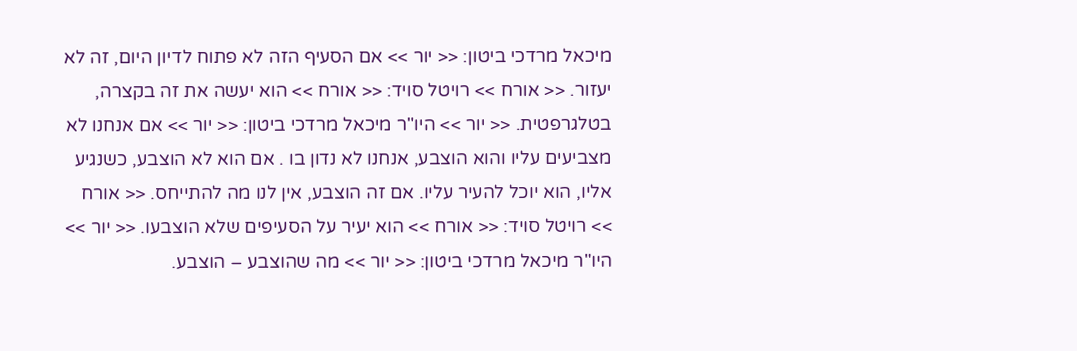מיכאל מרדכי ביטון: << יור >> אם הסעיף הזה לא פתוח לדיון היום, זה לא יעזור. << אורח >> רויטל סויד: << אורח >> הוא יעשה את זה בקצרה, בטלגרפטית. << יור >> היו"ר מיכאל מרדכי ביטון: << יור >> אם אנחנו לא מצביעים עליו והוא הוצבע, אנחנו לא נדון בו . אם הוא לא הוצבע, כשנגיע אליו, הוא יוכל להעיר עליו. אם זה הוצבע, אין לנו מה להתייחס. << אורח >> רויטל סויד: << אורח >> הוא יעיר על הסעיפים שלא הוצבעו. << יור >> היו"ר מיכאל מרדכי ביטון: << יור >> מה שהוצבע – הוצבע.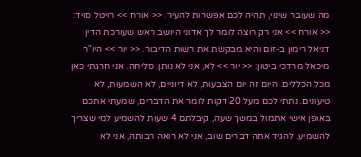מה שעובר שינוי, תהיה לכם אפשרות להעיר. << אורח >> רויטל סויד: << אורח >> אני רק רוצה לומר לך אדוני היושב ראש שעורכת הדין דניאל רימון ב-זום והיא מבקשת את רשות הדיבור. << יור >> היו"ר מיכאל מרדכי ביטון: << יור >> לא, אני לא נותן. סליחה. אני חרגתי כאן מכל הכללים. היום זה יום הצבעות, לא דיוניים, לא השמעות, לא טיעונים. נתתי לכם מעל 20 דקות לומר את הדברים, שמעתי אתכם באופן אישי אתמול במשך שעה, קיבלתם 4 שעות להשמיע למי שצריך להשמיע. להגיד אתה דברים שוב, אני לא רואה רבותה, אני לא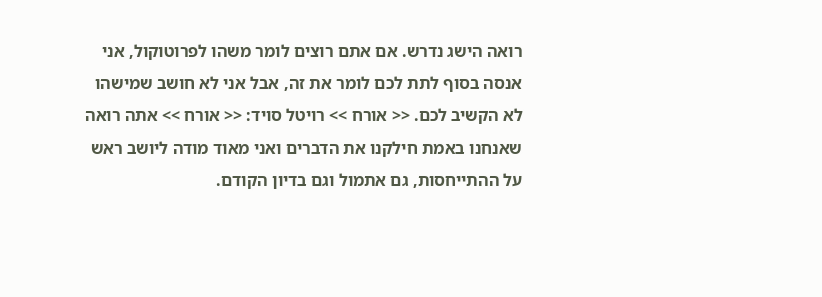רואה הישג נדרש. אם אתם רוצים לומר משהו לפרוטוקול, אני אנסה בסוף לתת לכם לומר את זה, אבל אני לא חושב שמישהו לא הקשיב לכם. << אורח >> רויטל סויד: << אורח >> אתה רואה שאנחנו באמת חילקנו את הדברים ואני מאוד מודה ליושב ראש על ההתייחסות, גם אתמול וגם בדיון הקודם.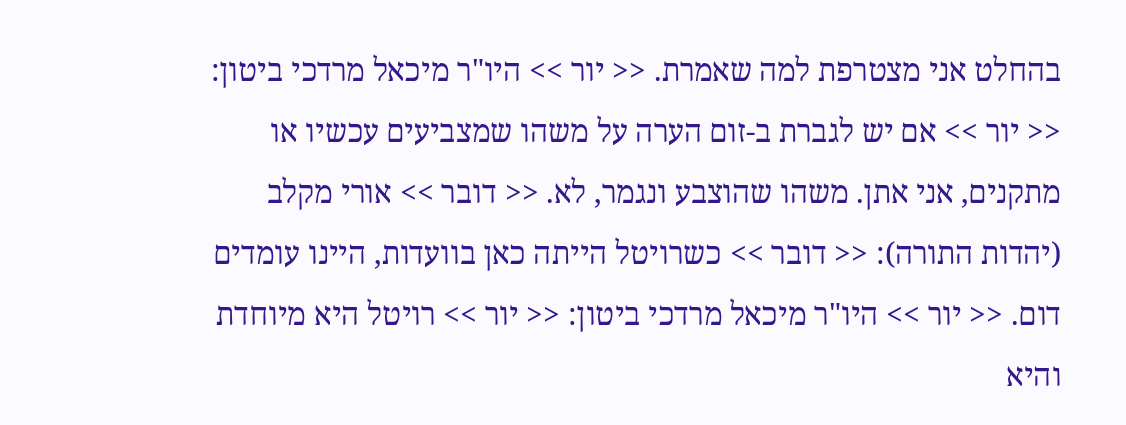בהחלט אני מצטרפת למה שאמרת. << יור >> היו"ר מיכאל מרדכי ביטון: << יור >> אם יש לגברת ב-זום הערה על משהו שמצביעים עכשיו או מתקנים, אני אתן. משהו שהוצבע ונגמר, לא. << דובר >> אורי מקלב (יהדות התורה): << דובר >> כשרויטל הייתה כאן בוועדות, היינו עומדים דום. << יור >> היו"ר מיכאל מרדכי ביטון: << יור >> רויטל היא מיוחדת והיא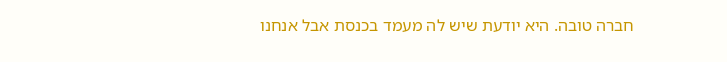חברה טובה. היא יודעת שיש לה מעמד בכנסת אבל אנחנו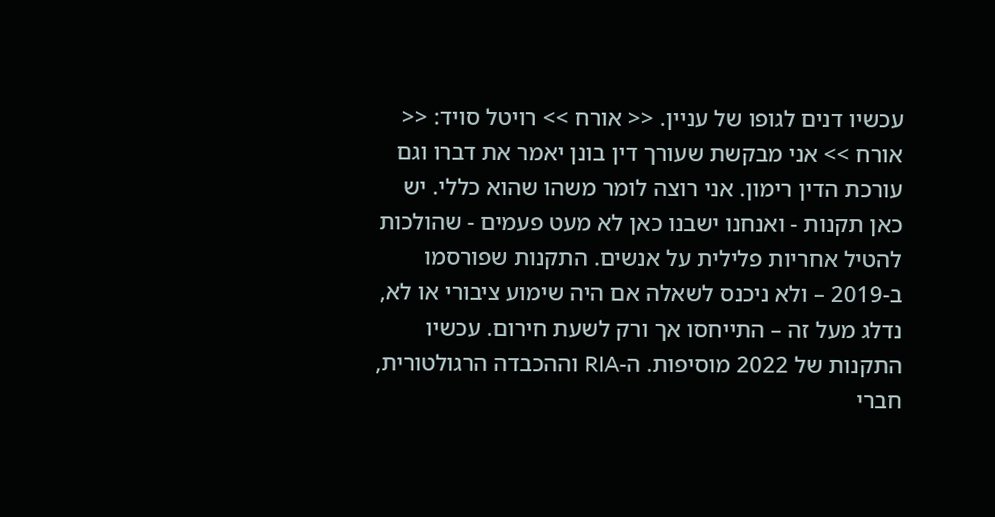עכשיו דנים לגופו של עניין. << אורח >> רויטל סויד: << אורח >> אני מבקשת שעורך דין בונן יאמר את דברו וגם עורכת הדין רימון. אני רוצה לומר משהו שהוא כללי. יש כאן תקנות - ואנחנו ישבנו כאן לא מעט פעמים - שהולכות להטיל אחריות פלילית על אנשים. התקנות שפורסמו ב-2019 – ולא ניכנס לשאלה אם היה שימוע ציבורי או לא, נדלג מעל זה – התייחסו אך ורק לשעת חירום. עכשיו התקנות של 2022 מוסיפות. ה-RIA וההכבדה הרגולטורית, חברי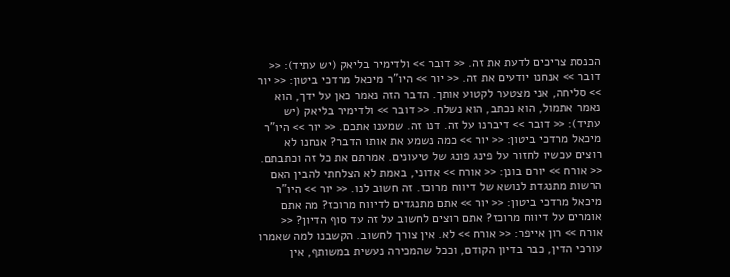הכנסת צריכים לדעת את זה. << דובר >> ולדימיר בליאק (יש עתיד): << דובר >> אנחנו יודעים את זה. << יור >> היו"ר מיכאל מרדכי ביטון: << יור >> סליחה, אני מצטער לקטוע אותך. הדבר הזה נאמר כאן על ידך, הוא נאמר אתמול, הוא נכתב, הוא נשלח. << דובר >> ולדימיר בליאק (יש עתיד): << דובר >> דיברנו על זה. דנו זה. שמענו אתכם. << יור >> היו"ר מיכאל מרדכי ביטון: << יור >> כמה נשמע את אותו הדבר? אנחנו לא רוצים עכשיו לחזור על פינג פונג של טיעונים. אמרתם את כל זה וכתבתם. << אורח >> יורם בונן: << אורח >> אדוני, באמת לא הצלחתי להבין האם הרשות מתנגדת לנושא של דיווח מרוכז. זה חשוב לנו. << יור >> היו"ר מיכאל מרדכי ביטון: << יור >> אתם מתנגדים לדיווח מרוכז? מה אתם אומרים על דיווח מרוכז? אתם רוצים לחשוב על זה עד סוף הדיון? << אורח >> רון אייפר: << אורח >> לא. אין צורך לחשוב. הקשבנו למה שאמרו עורכי הדין, כבר בדיון הקודם, וככל שהמכירה נעשית במשותף, אין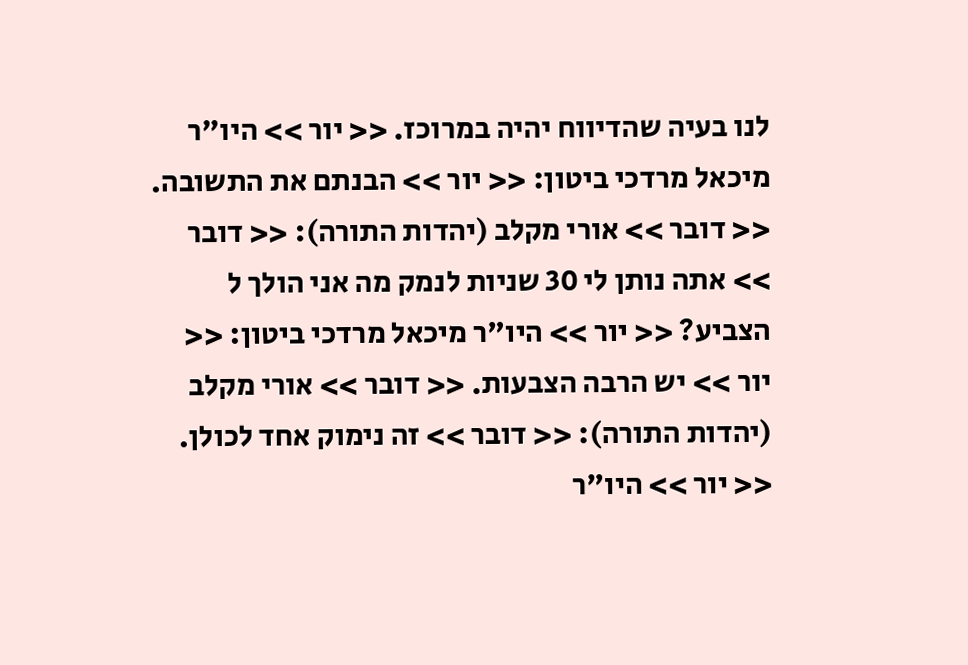לנו בעיה שהדיווח יהיה במרוכז. << יור >> היו"ר מיכאל מרדכי ביטון: << יור >> הבנתם את התשובה. << דובר >> אורי מקלב (יהדות התורה): << דובר >> אתה נותן לי 30 שניות לנמק מה אני הולך ל הצביע? << יור >> היו"ר מיכאל מרדכי ביטון: << יור >> יש הרבה הצבעות. << דובר >> אורי מקלב (יהדות התורה): << דובר >> זה נימוק אחד לכולן. << יור >> היו"ר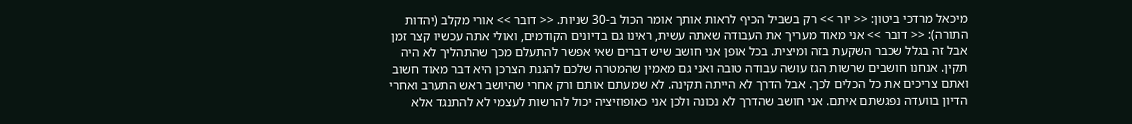מיכאל מרדכי ביטון: << יור >> רק בשביל הכיף לראות אותך אומר הכול ב-30 שניות. << דובר >> אורי מקלב (יהדות התורה): << דובר >> אני מאוד מעריך את העבודה שאתה עשית, ראינו גם בדיונים הקודמים, ואולי אתה עכשיו קצר זמן אבל זה בגלל שכבר השקעת בזה ומיצית. בכל אופן אני חושב שיש דברים שאי אפשר להתעלם מכך שהתהליך לא היה תקין. אנחנו חושבים שרשות הגז עושה עבודה טובה ואני גם מאמין שהמטרה שלכם להגנת הצרכן היא דבר מאוד חשוב ואתם צריכים את כל הכלים לכך. אבל הדרך לא הייתה תקינה. לא שמעתם אותם ורק אחרי שהיושב ראש התערב ואחרי הדיון בוועדה נפגשתם איתם. אני חושב שהדרך לא נכונה ולכן אני כאופוזיציה יכול להרשות לעצמי לא להתנגד אלא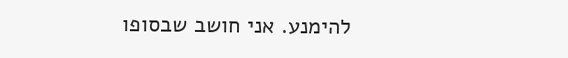להימנע. אני חושב שבסופו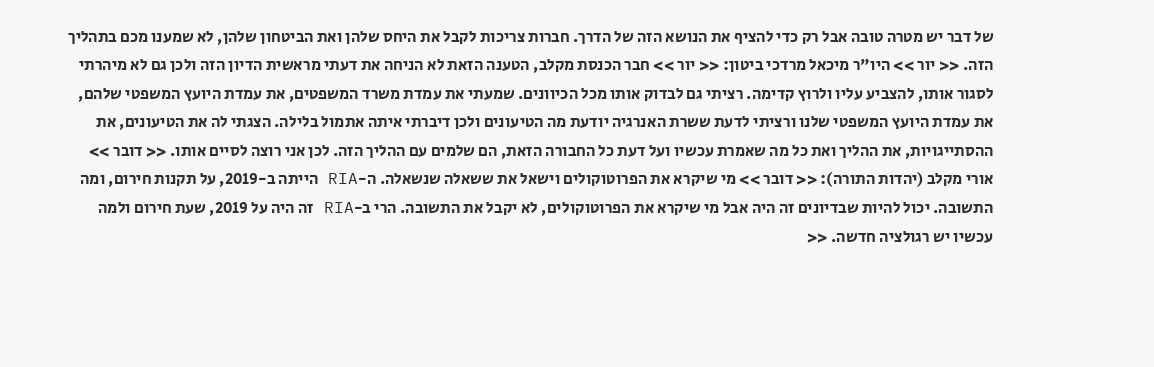של דבר יש מטרה טובה אבל רק כדי להציף את הנושא הזה של הדרך. חברות צריכות לקבל את היחס שלהן ואת הביטחון שלהן, לא שמענו מכם בתהליך הזה. << יור >> היו"ר מיכאל מרדכי ביטון: << יור >> חבר הכנסת מקלב, הטענה הזאת לא הניחה את דעתי מראשית הדיון הזה ולכן גם לא מיהרתי לסגור אותו, להצביע עליו ולרוץ קדימה. רציתי גם לבדוק אותו מכל הכיוונים. שמעתי את עמדת משרד המשפטים, את עמדת היועץ המשפטי שלהם, את עמדת היועץ המשפטי שלנו ורציתי לדעת ששרת האנרגיה יודעת מה הטיעונים ולכן דיברתי איתה אתמול בלילה. הצגתי לה את הטיעונים, את ההסתייגויות, את ההליך ואת כל מה שאמרת עכשיו ועל דעת כל החבורה הזאת, הם שלמים עם ההליך הזה. לכן אני רוצה לסיים אותו. << דובר >> אורי מקלב (יהדות התורה): << דובר >> מי שיקרא את הפרוטוקולים וישאל את ששאלה שנשאלה. ה-RIA הייתה ב-2019, על תקנות חירום, ומה התשובה. יכול להיות שבדיונים זה היה אבל מי שיקרא את הפרוטוקולים, לא יקבל את התשובה. הרי ב-RIA זה היה על 2019, שעת חירום ולמה עכשיו יש רגולציה חדשה. <<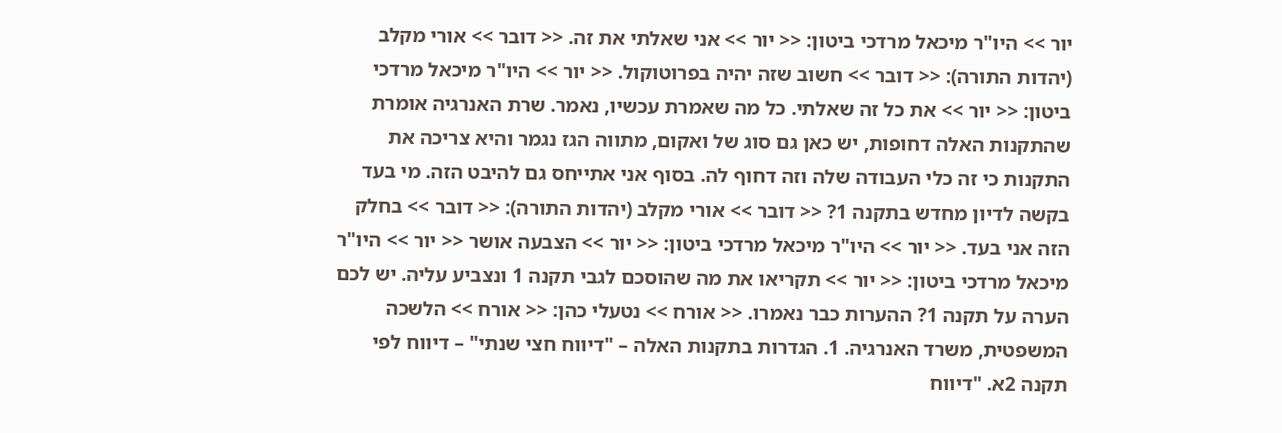יור >> היו"ר מיכאל מרדכי ביטון: << יור >> אני שאלתי את זה. << דובר >> אורי מקלב (יהדות התורה): << דובר >> חשוב שזה יהיה בפרוטוקול. << יור >> היו"ר מיכאל מרדכי ביטון: << יור >> את כל זה שאלתי. כל מה שאמרת עכשיו, נאמר. שרת האנרגיה אומרת שהתקנות האלה דחופות, יש כאן גם סוג של ואקום, מתווה הגז נגמר והיא צריכה את התקנות כי זה כלי העבודה שלה וזה דחוף לה. בסוף אני אתייחס גם להיבט הזה. מי בעד בקשה לדיון מחדש בתקנה 1? << דובר >> אורי מקלב (יהדות התורה): << דובר >> בחלק הזה אני בעד. << יור >> היו"ר מיכאל מרדכי ביטון: << יור >> הצבעה אושר << יור >> היו"ר מיכאל מרדכי ביטון: << יור >> תקריאו את מה שהוסכם לגבי תקנה 1 ונצביע עליה. יש לכם הערה על תקנה 1? ההערות כבר נאמרו. << אורח >> נטעלי כהן: << אורח >> הלשכה המשפטית, משרד האנרגיה. 1. הגדרות בתקנות האלה – "דיווח חצי שנתי" – דיווח לפי תקנה 2א. "דיווח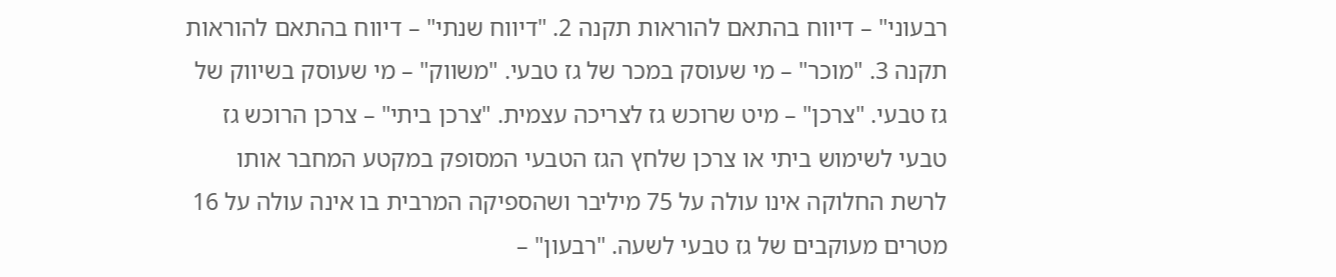רבעוני" – דיווח בהתאם להוראות תקנה 2. "דיווח שנתי" – דיווח בהתאם להוראות תקנה 3. "מוכר" – מי שעוסק במכר של גז טבעי. "משווק" – מי שעוסק בשיווק של גז טבעי. "צרכן" – מיט שרוכש גז לצריכה עצמית. "צרכן ביתי" – צרכן הרוכש גז טבעי לשימוש ביתי או צרכן שלחץ הגז הטבעי המסופק במקטע המחבר אותו לרשת החלוקה אינו עולה על 75 מיליבר ושהספיקה המרבית בו אינה עולה על 16 מטרים מעוקבים של גז טבעי לשעה. "רבעון" –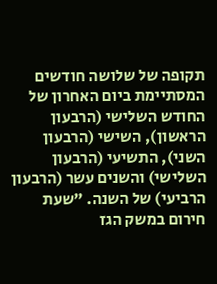תקופה של שלושה חודשים המסתיימת ביום האחרון של החודש השלישי (הרבעון הראשון), השישי (הרבעון השני), התשיעי (הרבעון השלישי) והשנים עשר (הרבעון הרביעי) של השנה. "שעת חירום במשק הגז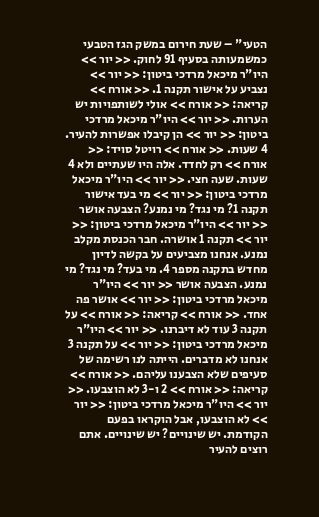הטעי" – שעת חירום במשק הגז הטבעי כמשמעותה בסעיף 91 לחוק. << יור >> היו"ר מיכאל מרדכי ביטון: << יור >> נצביע על אישור תקנה 1. << אורח >> קריאה: << אורח >> אולי לשותפויות יש הערות. << יור >> היו"ר מיכאל מרדכי ביטון: << יור >> הן קיבלו אפשרות להעיר. 4 שעות. << אורח >> רויטל סויד: << אורח >> רק לחדד. אלה היו שעתיים ולא 4 שעות. שעה חצי. << יור >> היו"ר מיכאל מרדכי ביטון: << יור >> מי בעד אישור תקנה 1? מי נגד? מי נמנע? הצבעה אושר << יור >> היו"ר מיכאל מרדכי ביטון: << יור >> תקנה 1 אושרה. חבר הכנסת מקלב נמנע. אנחנו מצביעים על בקשה לדיון מחדש בתקנה מספר 4. מי בעד? מי נגד? מי נמנע. הצבעה אושר << יור >> היו"ר מיכאל מרדכי ביטון: << יור >> אושר פה אחד. << אורח >> קריאה: << אורח >> על תקנה 3 עוד לא דיברנו. << יור >> היו"ר מיכאל מרדכי ביטון: << יור >> על תקנה 3 אנחנו לא מדברים. הייתה לנו רשימה של סעיפים שלא הצבענו עליהם. << אורח >> קריאה: << אורח >> 2 ו-3 לא הוצבעו. << יור >> היו"ר מיכאל מרדכי ביטון: << יור >> לא הוצבעו, אבל הוקראו בפעם הקודמת. יש שינויים? יש שינויים. אתם רוצים להעיר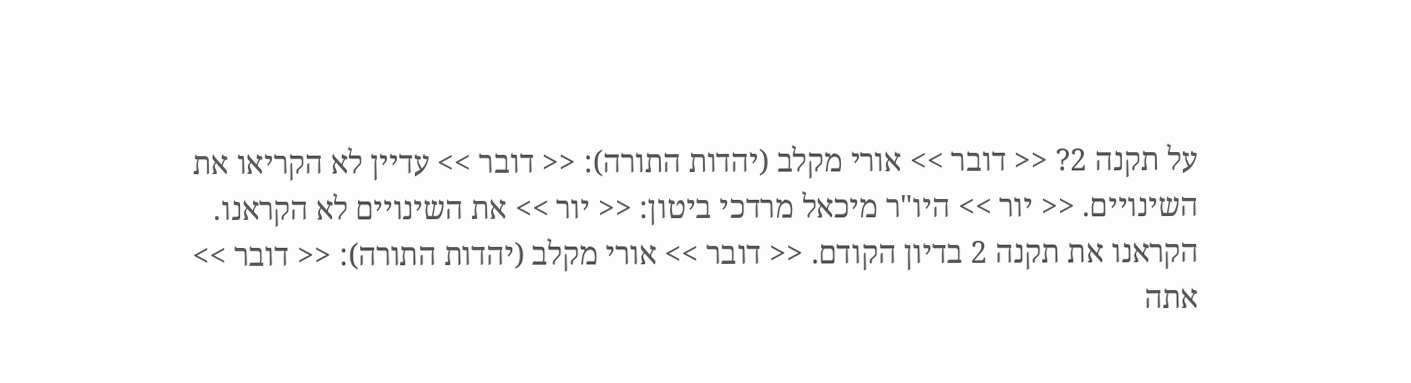על תקנה 2? << דובר >> אורי מקלב (יהדות התורה): << דובר >> עדיין לא הקריאו את השינויים. << יור >> היו"ר מיכאל מרדכי ביטון: << יור >> את השינויים לא הקראנו. הקראנו את תקנה 2 בדיון הקודם. << דובר >> אורי מקלב (יהדות התורה): << דובר >> אתה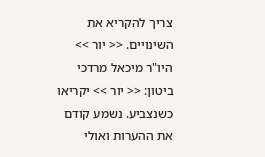צריך להקריא את השינויים. << יור >> היו"ר מיכאל מרדכי ביטון: << יור >> יקריאו כשנצביע. נשמע קודם את ההערות ואולי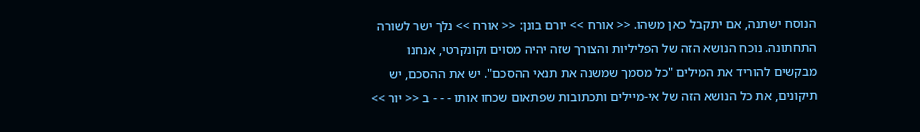הנוסח ישתנה, אם יתקבל כאן משהו. << אורח >> יורם בונן: << אורח >> נלך ישר לשורה התחתונה. נוכח הנושא הזה של הפליליות והצורך שזה יהיה מסוים וקונקרטי, אנחנו מבקשים להוריד את המילים "כל מסמך שמשנה את תנאי ההסכם". יש את ההסכם, יש תיקונים, את כל הנושא הזה של אי-מיילים ותכתובות שפתאום שכחו אותו - - - ב << יור >>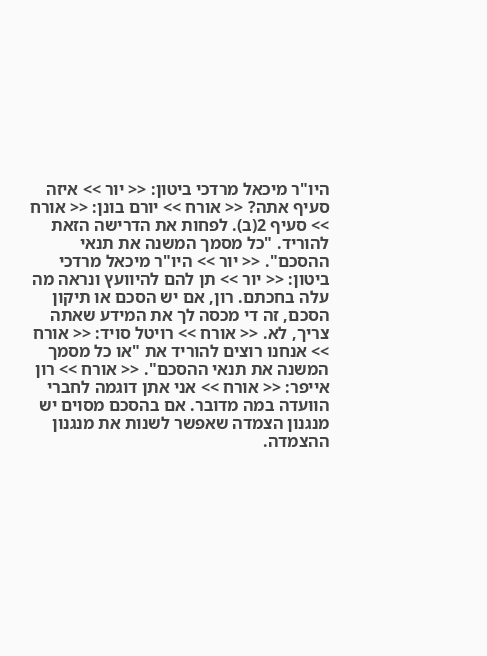היו"ר מיכאל מרדכי ביטון: << יור >> איזה סעיף אתה? << אורח >> יורם בונן: << אורח >> סעיף 2(ב). לפחות את הדרישה הזאת להוריד. "כל מסמך המשנה את תנאי ההסכם". << יור >> היו"ר מיכאל מרדכי ביטון: << יור >> תן להם להיוועץ ונראה מה עלה בחכתם. רון, אם יש הסכם או תיקון הסכם, זה די מכסה לך את המידע שאתה צריך, לא. << אורח >> רויטל סויד: << אורח >> אנחנו רוצים להוריד את "או כל מסמך המשנה את תנאי ההסכם". << אורח >> רון אייפר: << אורח >> אני אתן דוגמה לחברי הוועדה במה מדובר. אם בהסכם מסוים יש מנגנון הצמדה שאפשר לשנות את מנגנון ההצמדה.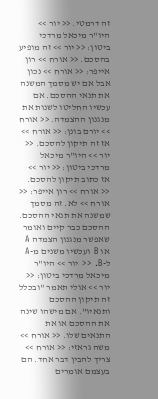זה דרמטי. << יור >> היו"ר מיכאל מרדכי ביטון: << יור >> זה מופיע בהסכם. << אורח >> רון אייפר: << אורח >> נכון אבל אם יש מסמך המשנה את תנאי ההסכם. אם עכשיו החליטו לשנות את מנגנון ההצמדה. << אורח >> יורם בונן: << אורח >> אז זה תיקון להסכם. << יור >> היו"ר מיכאל מרדכי ביטון: << יור >> אז כתוב תיקון להסכם. << אורח >> רון אייפר: << אורח >> לא. זה מסמך שמשנה את תנאי ההסכם. ההסכם כבר קיים ואומר שאפשר מנגנון הצמדה A או B ועכשיו משנים מ-A ל-B. << יור >> היו"ר מיכאל מרדכי ביטון: << יור >> אולי תאמר "ובכלל זה תיקון ההסכם ותנאיו". אם מישהו שינה את ההסכם או את התנאים שלו. << אורח >> משה גראזי: << אורח >> צריך להבין דבר אחד. הם בעצמם אומרים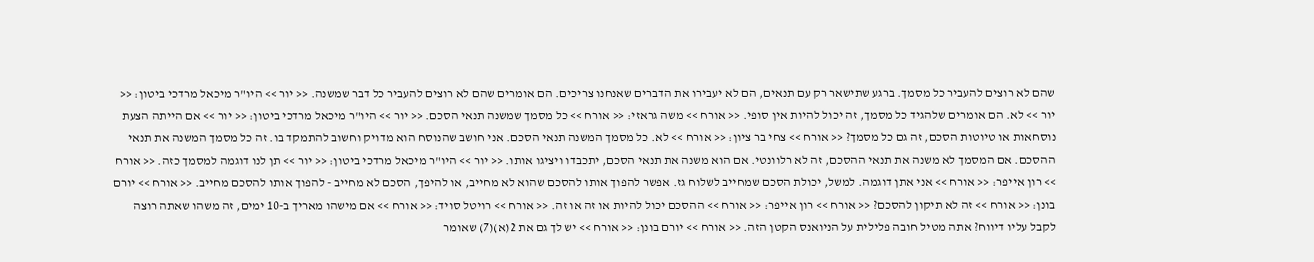שהם לא רוצים להעביר כל מסמך. ברגע שתישאר רק עם תנאים, הם לא יעבירו את הדברים שאנחנו צריכים. הם אומרים שהם לא רוצים להעביר כל דבר שמשנה. << יור >> היו"ר מיכאל מרדכי ביטון: << יור >> לא. הם אומרים שלהגיד כל מסמך, זה יכול להיות אין סופי. << אורח >> משה גראזי: << אורח >> כל מסמך שמשנה תנאי הסכם. << יור >> היו"ר מיכאל מרדכי ביטון: << יור >> אם הייתה הצעת נוסחאות או טיוטות הסכם, זה גם כל מסמך? << אורח >> צחי בר ציון: << אורח >> לא. כל מסמך המשנה תנאי הסכם. אני חושב שהנוסח הוא מדויק וחשוב להתמקד בו. זה כל מסמך המשנה את תנאי ההסכם. אם המסמך לא משנה את תנאי ההסכם, זה לא רלוונטי. אם הוא משנה את תנאי הסכם, יתכבדו ויציגו אותו. << יור >> היו"ר מיכאל מרדכי ביטון: << יור >> תן לנו דוגמה למסמך כזה. << אורח >> רון אייפר: << אורח >> אני אתן דוגמה. למשל, יכולת הסכם שמחייב לשלוח גז. אפשר להפוך אותו להסכם שהוא לא מחייב, או להיפך, הסכם לא מחייב - להפוך אותו להסכם מחייב. << אורח >> יורם בונן: << אורח >> זה לא תיקון להסכם? << אורח >> רון אייפר: << אורח >> ההסכם יכול להיות או זה או זה. << אורח >> רויטל סויד: << אורח >> אם מישהו מאריך ב-10 ימים, זה משהו שאתה רוצה לקבל עליו דיווח? אתה מטיל חובה פלילית על הניואנס הקטן הזה. << אורח >> יורם בונן: << אורח >> יש לך גם את 2(א)(7) שאומר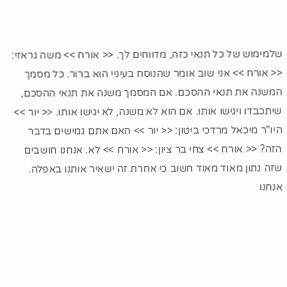שלמימוש של כל תנאי כזה, מדווחים לך. << אורח >> משה גראזי: << אורח >> אני שוב אומר שהנוסח בעיניי הוא ברור. כל מסמך המשנה את תנאי ההסכם. אם המסמך משנה את תנאי ההסכם, שיתכבדו ויגישו אותו. אם הוא לא משנה, לא יגישו אותו. << יור >> היו"ר מיכאל מרדכי ביטון: << יור >> האם אתם גמישים בדבר הזה? << אורח >> צחי בר ציון: << אורח >> לא. אנחנו חושבים שזה נתון מאוד מאוד חשוב כי אחרת זה ישאיר אותנו באפלה. אנחנו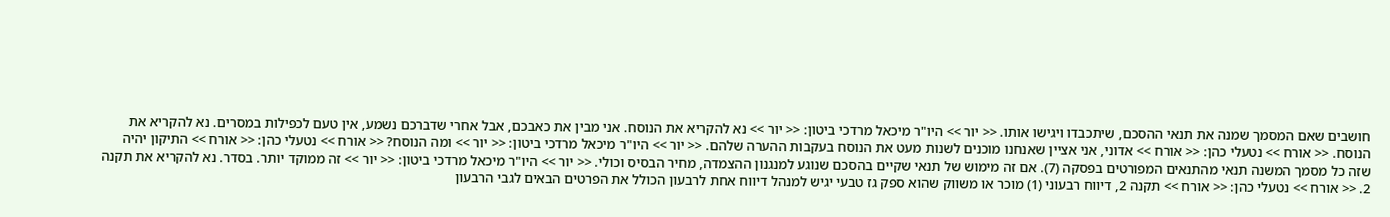חושבים שאם המסמך שמנה את תנאי ההסכם, שיתכבדו ויגישו אותו. << יור >> היו"ר מיכאל מרדכי ביטון: << יור >> נא להקריא את הנוסח. אני מבין את כאבכם, אבל אחרי שדברכם נשמע, אין טעם לכפילות במסרים. נא להקריא את הנוסח. << אורח >> נטעלי כהן: << אורח >> אדוני, אני אציין שאנחנו מוכנים לשנות מעט את הנוסח בעקבות ההערה שלהם. << יור >> היו"ר מיכאל מרדכי ביטון: << יור >> ומה הנוסח? << אורח >> נטעלי כהן: << אורח >> התיקון יהיה שזה כל מסמך המשנה תנאי מהתנאים המפורטים בפסקה (7). אם זה מימוש של תנאי שקיים בהסכם שנוגע למנגנון ההצמדה, מחיר הבסיס וכולי. << יור >> היו"ר מיכאל מרדכי ביטון: << יור >> זה ממוקד יותר. בסדר. נא להקריא את תקנה 2. << אורח >> נטעלי כהן: << אורח >> תקנה 2, דיווח רבעוני (1) מוכר או משווק שהוא ספק גז טבעי יגיש למנהל דיווח אחת לרבעון הכולל את הפרטים הבאים לגבי הרבעון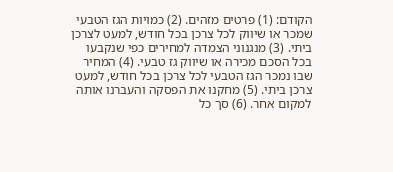הקודם: (1) פרטים מזהים. (2) כמויות הגז הטבעי שמכר או שיווק לכל צרכן בכל חודש, למעט לצרכן ביתי. (3) מנגנוני הצמדה למחירים כפי שנקבעו בכל הסכם מכירה או שיווק גז טבעי. (4) המחיר שבו נמכר הגז הטבעי לכל צרכן בכל חודש, למעט צרכן ביתי. (5) מחקנו את הפסקה והעברנו אותה למקום אחר. (6) סך כל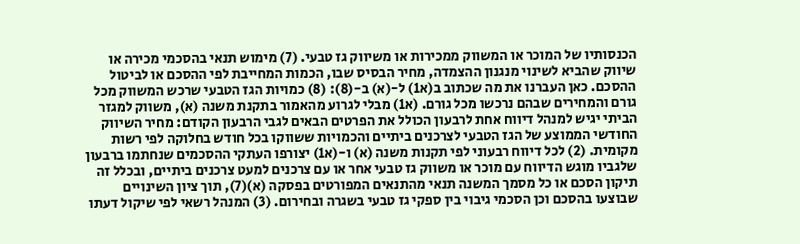הכנסותיו של המוכר או המשווק ממכירות או משיווק גז טבעי. (7) מימוש תנאי בהסכמי מכירה או שיווק שהביא לשינוי מנגנון ההצמדה, מחיר הבסיס שבו, הכמות המחייבת לפי ההסכם או לביטול ההסכם. כאן העברנו את מה שכתוב ב(א1) ל-(א) ב-(8): (8) כמויות הגז הטבעי שרכש המשווק מכל גורם והמחירים שבהם נרכשו מכל גורם. (א1) מבלי לגרוע מהאמור בתקנת משנה (א), משווק למגזר הביתי יגיש למנהל דיווח אחת לרבעון הכולל את הפרטים הבאים לגבי הרבעון הקודם: מחיר השיווק החודשי הממוצע של הגז הטבעי לצרכנים ביתיים והכמויות ששווקו בכל חודש בחלוקה לפי רשות מקומית. (2) לכל דיווח רבעוני לפי תקנות משנה (א) ו-(א1) יצורפו העתקי ההסכמים שנחתמו ברבעון שלגביו מוגש הדיווח עם מוכר או משווק גז טבעי אחר או עם צרכנים למעט צרכנים ביתיים, ובכלל זה תיקון הסכם או כל מסמך המשנה תנאי מהתנאים המפורטים בפסקה (א)(7), תוך ציון השינויים שבוצעו בהסכם וכן הסכמי גיבוי בין ספקי גז טבעי בשגרה ובחירום. (3) המנהל רשאי לפי שיקול דעתו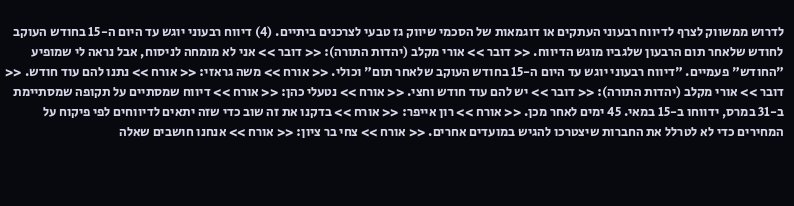לדרוש ממשווק לצרף לדיווח רבעוני העתקים או דוגמאות של הסכמי שיווק גז טבעי לצרכנים ביתיים. (4) דיווח רבעוני יוגש עד היום ה-15 בחודש העוקב לחודש שלאחר תום הרבעון שלגביו מוגש הדיווח. << דובר >> אורי מקלב (יהדות התורה): << דובר >> אני לא מומחה לניסוח, אבל נראה לי שמופיע "החודש" פעמיים. "דיווח רבעוני יוגש עד היום ה-15 בחודש העוקב שלאחר תום" וכולי. << אורח >> משה גראזי: << אורח >> נתנו להם עוד חודש. << דובר >> אורי מקלב (יהדות התורה): << דובר >> יש להם עוד חודש וחצי. << אורח >> נטעלי כהן: << אורח >> דיווח שמסתיים על תקופה שמסתיימת ב-31 במרס, ידווחו ב-15 במאי. 45 ימים לאחר מכן. << אורח >> רון אייפר: << אורח >> בדקנו את זה שוב כדי שזה יתאים לדיווחים לפי פיקוח על המחירים כדי לא לטרלל את החברות שיצטרכו להגיש במועדים אחרים. << אורח >> צחי בר ציון: << אורח >> אנחנו חושבים שאלה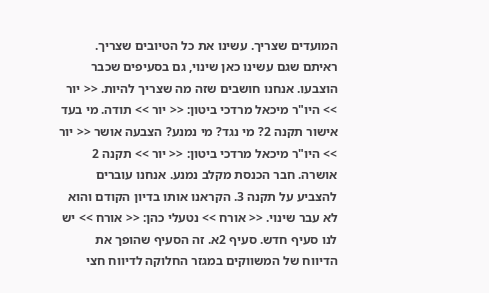המועדים שצריך. עשינו את כל הטיובים שצריך. ראיתם שגם עשינו כאן שינוי, גם בסעיפים שכבר הוצבעו. אנחנו חושבים שזה מה שצריך להיות. << יור >> היו"ר מיכאל מרדכי ביטון: << יור >> תודה. מי בעד אישור תקנה 2? מי נגד? מי נמנע? הצבעה אושר << יור >> היו"ר מיכאל מרדכי ביטון: << יור >> תקנה 2 אושרה. חבר הכנסת מקלב נמנע. אנחנו עוברים להצביע על תקנה 3. הקראנו אותו בדיון הקודם והוא לא עבר שינוי. << אורח >> נטעלי כהן: << אורח >> יש לנו סעיף חדש. סעיף 2א. זה הסעיף שהופך את הדיווח של המשווקים במגזר החלוקה לדיווח חצי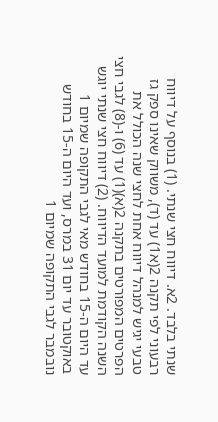שנתי בלבד. 2א. דיווח חצי שנתי. (1) בנוסף על דיווח רבעוני לפי תקנה 2(א1) עד (ד), משווק שאינו ספק גז טבעי יגיש למנהל דיווח אחת לחצי שנה הכולל את הפרטים המפורטים בתקנה 2(א)(1) עד (6) ו-(8) לגבי חצי השנה הקודמת למועד הדיווח. (2) דיווח חצי שנתי יוגש עד היום ה-15 בחודש מאי לגבי התקופה שמיום 1 באוקטובר עד יום 31 במרס, ועד היום ה-15 בחודש נובמבר לגבי התקופה שמיום 1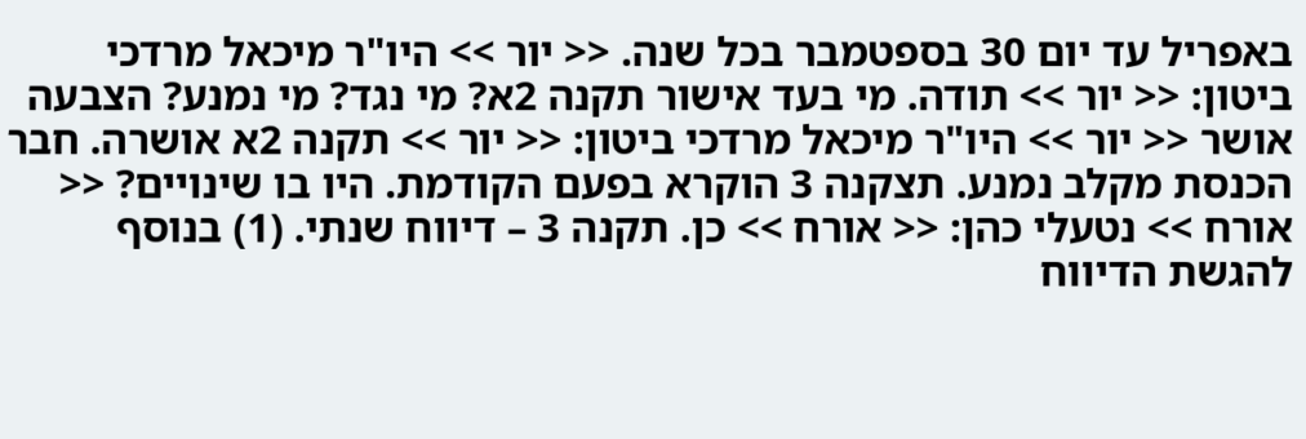באפריל עד יום 30 בספטמבר בכל שנה. << יור >> היו"ר מיכאל מרדכי ביטון: << יור >> תודה. מי בעד אישור תקנה 2א? מי נגד? מי נמנע? הצבעה אושר << יור >> היו"ר מיכאל מרדכי ביטון: << יור >> תקנה 2א אושרה. חבר הכנסת מקלב נמנע. תצקנה 3 הוקרא בפעם הקודמת. היו בו שינויים? << אורח >> נטעלי כהן: << אורח >> כן. תקנה 3 – דיווח שנתי. (1) בנוסף להגשת הדיווח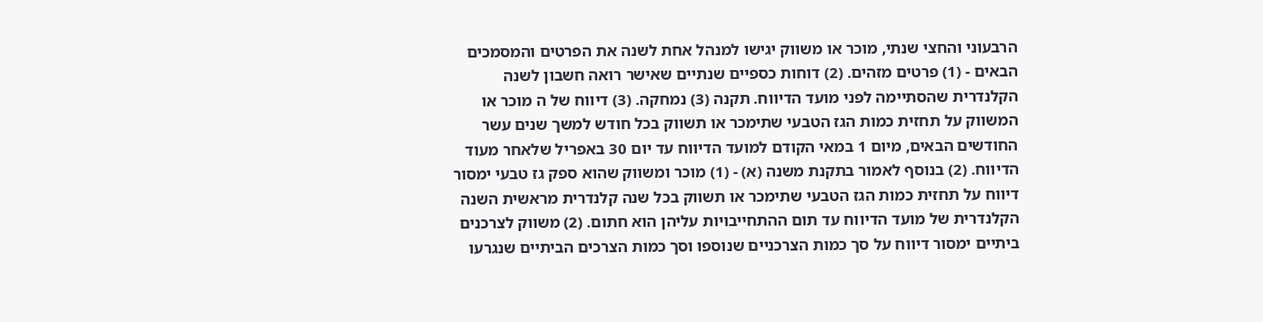הרבעוני והחצי שנתי, מוכר או משווק יגישו למנהל אחת לשנה את הפרטים והמסמכים הבאים - (1) פרטים מזהים. (2) דוחות כספיים שנתיים שאישר רואה חשבון לשנה הקלנדרית שהסתיימה לפני מועד הדיווח. תקנה (3) נמחקה. (3) דיווח של ה מוכר או המשווק על תחזית כמות הגז הטבעי שתימכר או תשווק בכל חודש למשך שנים עשר החודשים הבאים, מיום 1 במאי הקודם למועד הדיווח עד יום 30 באפריל שלאחר מעוד הדיווח. (2) בנוסף לאמור בתקנת משנה (א) - (1) מוכר ומשווק שהוא ספק גז טבעי ימסור דיווח על תחזית כמות הגז הטבעי שתימכר או תשווק בכל שנה קלנדרית מראשית השנה הקלנדרית של מועד הדיווח עד תום ההתחייבויות עליהן הוא חתום. (2) משווק לצרכנים ביתיים ימסור דיווח על סך כמות הצרכניים שנוספו וסך כמות הצרכים הביתיים שנגרעו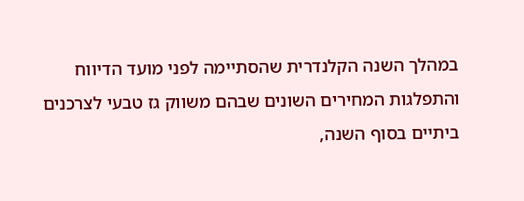במהלך השנה הקלנדרית שהסתיימה לפני מועד הדיווח והתפלגות המחירים השונים שבהם משווק גז טבעי לצרכנים ביתיים בסוף השנה,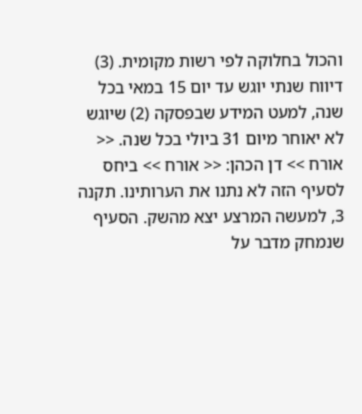והכול בחלוקה לפי רשות מקומית. (3) דיווח שנתי יוגש עד יום 15 במאי בכל שנה, למעט המידע שבפסקה (2) שיוגש לא יאוחר מיום 31 ביולי בכל שנה. << אורח >> דן הכהן: << אורח >> ביחס לסעיף הזה לא נתנו את הערותינו. תקנה 3, למעשה המרצע יצא מהשק. הסעיף שנמחק מדבר על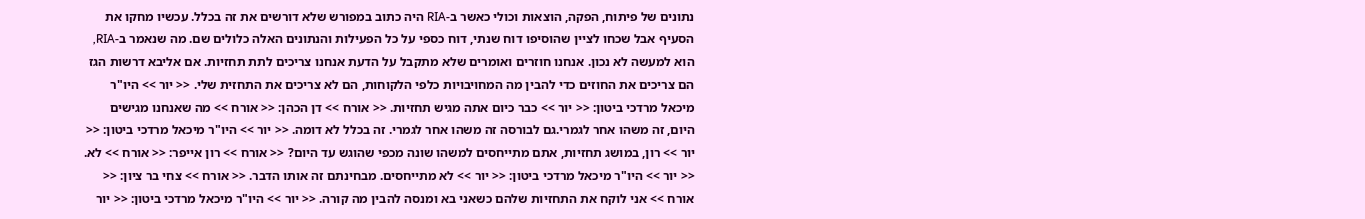נתונים של פיתוח, הפקה, הוצאות וכולי כאשר ב-RIA היה כתוב במפורש שלא דורשים את זה בכלל. עכשיו מחקו את הסעיף אבל שכחו לציין שהוסיפו דוח שנתי, דוח כספי על כל הפעילות והנתונים האלה כלולים שם. מה שנאמר ב-RIA, הוא למעשה לא נכון. אנחנו חוזרים ואומרים שלא מתקבל על הדעת אנחנו צריכים לתת תחזיות. אם אליבא דרשות הגז הם צריכים את החוזים כדי להבין מה המחויבויות כלפי הלקוחות, הם לא צריכים את התחזית שלי. << יור >> היו"ר מיכאל מרדכי ביטון: << יור >> כבר כיום אתה מגיש תחזיות. << אורח >> דן הכהן: << אורח >> מה שאנחנו מגישים היום, זה משהו אחר לגמרי.גם לבורסה זה משהו אחר לגמרי. זה בכלל לא דומה. << יור >> היו"ר מיכאל מרדכי ביטון: << יור >> רון, במושג תחזיות, אתם מתייחסים למשהו שונה מכפי שהוגש עד היום? << אורח >> רון אייפר: << אורח >> לא. << יור >> היו"ר מיכאל מרדכי ביטון: << יור >> לא מתייחסים. מבחינתם זה אותו הדבר. << אורח >> צחי בר ציון: << אורח >> אני לוקח את התחזיות שלהם כשאני בא ומנסה להבין מה קורה. << יור >> היו"ר מיכאל מרדכי ביטון: << יור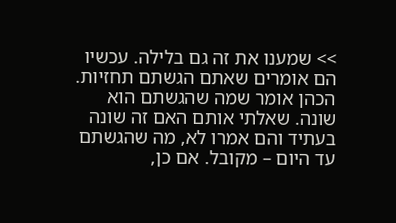>> שמענו את זה גם בלילה. עכשיו הם אומרים שאתם הגשתם תחזיות. הכהן אומר שמה שהגשתם הוא שונה. שאלתי אותם האם זה שונה בעתיד והם אמרו לא, מה שהגשתם עד היום – מקובל. אם כן,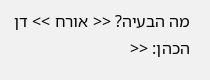מה הבעיה? << אורח >> דן הכהן: <<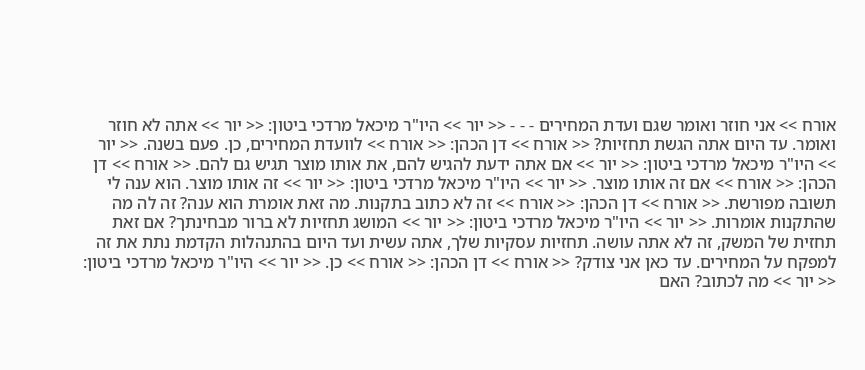אורח >> אני חוזר ואומר שגם ועדת המחירים - - - << יור >> היו"ר מיכאל מרדכי ביטון: << יור >> אתה לא חוזר ואומר. עד היום אתה הגשת תחזיות? << אורח >> דן הכהן: << אורח >> לוועדת המחירים, כן. פעם בשנה. << יור >> היו"ר מיכאל מרדכי ביטון: << יור >> אם אתה ידעת להגיש להם, את אותו מוצר תגיש גם להם. << אורח >> דן הכהן: << אורח >> אם זה אותו מוצר. << יור >> היו"ר מיכאל מרדכי ביטון: << יור >> זה אותו מוצר. הוא ענה לי תשובה מפורשת. << אורח >> דן הכהן: << אורח >> זה לא כתוב בתקנות. מה זאת אומרת הוא ענה? זה לה מה שהתקנות אומרות. << יור >> היו"ר מיכאל מרדכי ביטון: << יור >> המושג תחזיות לא ברור מבחינתך? אם זאת תחזית של המשק, זה לא אתה עושה. תחזיות עסקיות שלך, אתה עשית ועד היום בהתנהלות הקדמת נתת את זה למפקח על המחירים. עד כאן אני צודק? << אורח >> דן הכהן: << אורח >> כן. << יור >> היו"ר מיכאל מרדכי ביטון: << יור >> מה לכתוב? האם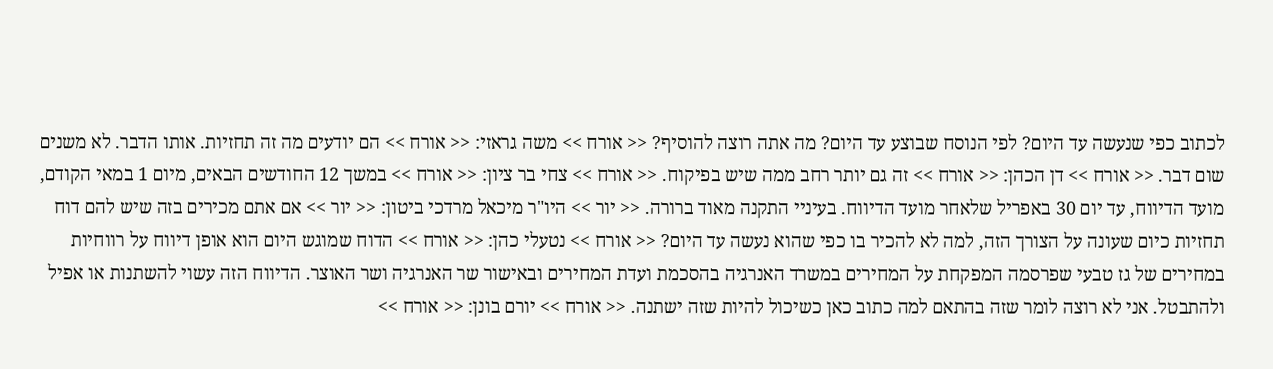לכתוב כפי שנעשה עד היום? לפי הנוסח שבוצע עד היום? מה אתה רוצה להוסיף? << אורח >> משה גראזי: << אורח >> הם יודעים מה זה תחזיות. אותו הדבר. לא משנים שום דבר. << אורח >> דן הכהן: << אורח >> זה גם יותר רחב ממה שיש בפיקוח. << אורח >> צחי בר ציון: << אורח >> במשך 12 החודשים הבאים, מיום 1 במאי הקודם, מועד הדיווח, עד יום 30 באפריל שלאחר מועד הדיווח. בעיניי התקנה מאוד ברורה. << יור >> היו"ר מיכאל מרדכי ביטון: << יור >> אם אתם מכירים בזה שיש להם דוח תחזיות כיום שעונה על הצורך הזה, למה לא להכיר בו כפי שהוא נעשה עד היום? << אורח >> נטעלי כהן: << אורח >> הדוח שמוגש היום הוא אופן דיווח על רווחיות במחירים של גז טבעי שפרסמה המפקחת על המחירים במשרד האנרגיה בהסכמת ועדת המחירים ובאישור שר האנרגיה ושר האוצר. הדיווח הזה עשוי להשתנות או אפיל ולהתבטל. אני לא רוצה לומר שזה בהתאם למה כתוב כאן כשיכול להיות שזה ישתנה. << אורח >> יורם בונן: << אורח >>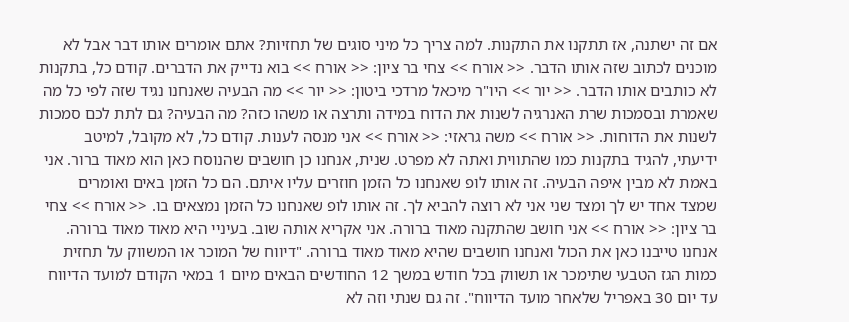אם זה ישתנה, אז תתקנו את התקנות. למה צריך כל מיני סוגים של תחזיות? אתם אומרים אותו דבר אבל לא מוכנים לכתוב שזה אותו הדבר. << אורח >> צחי בר ציון: << אורח >> בוא נדייק את הדברים. קודם כל, בתקנות לא כותבים אותו הדבר. << יור >> היו"ר מיכאל מרדכי ביטון: << יור >> מה הבעיה שאנחנו נגיד שזה לפי כל מה שאמרת ובסמכות שרת האנרגיה לשנות את הדוח במידה ותרצה או משהו כזה? מה הבעיה? גם לתת לכם סמכות לשנות את הדוחות. << אורח >> משה גראזי: << אורח >> אני מנסה לענות. קודם כל, לא מקובל, למיטב ידיעתי, להגיד בתקנות כמו שהתווית ואתה לא מפרט. שנית, אנחנו כן חושבים שהנוסח כאן הוא מאוד ברור. אני באמת לא מבין איפה הבעיה. זה אותו לופ שאנחנו כל הזמן חוזרים עליו איתם. הם כל הזמן באים ואומרים שמצד אחד יש לך ומצד שני אני לא רוצה להביא לך. זה אותו לופ שאנחנו כל הזמן נמצאים בו. << אורח >> צחי בר ציון: << אורח >> אני חושב שהתקנה מאוד ברורה. אני אקריא אותה שוב. בעיניי היא מאוד מאוד ברורה. אנחנו טייבנו כאן את הכול ואנחנו חושבים שהיא מאוד מאוד ברורה. "דיווח של המוכר או המשווק על תחזית כמות הגז הטבעי שתימכר או תשווק בכל חודש במשך 12 החודשים הבאים מיום 1 במאי הקודם למועד הדיווח עד יום 30 באפריל שלאחר מועד הדיווח". זה גם שנתי וזה לא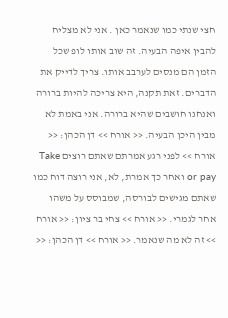חצי שנתי כמו שנאמר כאן . אני לא מצליח להבין איפה הבעיה. זה שוב אותו לופ שכל הזמן הם מנסים לערבב אותו. צריך לדייק את הדברים. זאת תקנה, היא צריכה להיות ברורה ואנחנו חושבים שהיא ברורה. אני באמת לא מבין היכן הבעיה. << אורח >> דן הכהן: << אורח >> לפני רגע אמרתם שאתם רוצים Take or pay ואחר כך אמרת, לא, אני רוצה דוח כמו שאתם מגישים לבורסה, שמבוסס על משהו אחר לגמרי. << אורח >> צחי בר ציון: << אורח >> זה לא מה שנאמר. << אורח >> דן הכהן: <<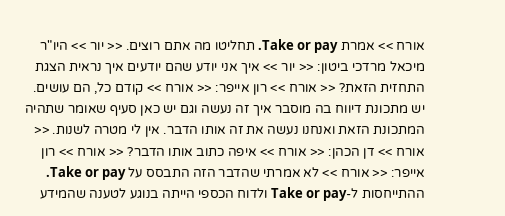אורח >> אמרת Take or pay. תחליטו מה אתם רוצים. << יור >> היו"ר מיכאל מרדכי ביטון: << יור >> איך אני יודע שהם יודעים איך נראית הצגת התחזית הזאת? << אורח >> רון אייפר: << אורח >> קודם כל, הם עושים. יש מתכונת דיווח בה מוסבר איך זה נעשה וגם יש כאן סעיף שאומר שתהיה המתכונת הזאת ואנחנו נעשה את זה אותו הדבר. אין לי מטרה לשנות. << אורח >> דן הכהן: << אורח >> איפה כתוב אותו הדבר? << אורח >> רון אייפר: << אורח >> לא אמרתי שהדבר הזה התבסס על Take or pay. ההתייחסות ל-Take or pay ולדוח הכספי הייתה בנוגע לטענה שהמידע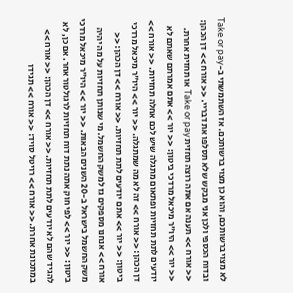לא מצוי ברשותכם, והוא כן מצוי ברשותכם. אז השתמשתי ב-Take or pay ובדוח הכספי ולכן אני מבקש שלא תסלפו את דבריי. << אורח >> דן הכהן: << אורח >> תענה אם אתה רוצה תחזית Take or pay או תחזית אחרת. << יור >> היו"ר מיכאל מרדכי ביטון: << יור >> אתם אמרתם שאתם לא יודעים לתת תחזיות ופתאום מתגלה שיש לכם אחלה תחזיות. << אורח >> דן הכהן: << אורח >> זה לא מה שמתגלה. << יור >> היו"ר מיכאל מרדכי ביטון: << יור >> אתם יודעים לתת תחזיות. << אורח >> דן הכהן: << אורח >> אנחנו מספקים גז למשק החשמל. מי שנותן תחזיות על מה יהיה משק החשמל בישראל ב-20 השנים הבאות. << יור >> היו"ר מיכאל מרדכי ביטון: << יור >> לפי חוק אתה נתת דוח תחזיות לרגולטור אחר. אם כן, לא להגיד שהם לא יודעים לתת תחזיות. << אורח >> דן הכהן: << אורח >> במתכונת אחרת. << אורח >> רויטל סויד: << אורח >> תגידו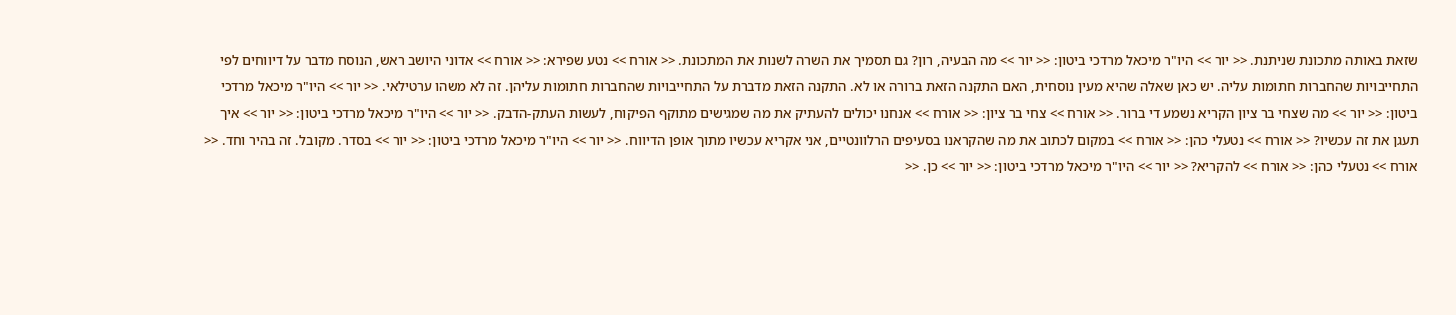שזאת באותה מתכונת שניתנת. << יור >> היו"ר מיכאל מרדכי ביטון: << יור >> מה הבעיה, רון? גם תסמיך את השרה לשנות את המתכונת. << אורח >> נטע שפירא: << אורח >> אדוני היושב ראש, הנוסח מדבר על דיווחים לפי התחייבויות שהחברות חתומות עליה. יש כאן שאלה שהיא מעין נוסחית, האם התקנה הזאת ברורה או לא. התקנה הזאת מדברת על התחייבויות שהחברות חתומות עליהן. זה לא משהו ערטילאי. << יור >> היו"ר מיכאל מרדכי ביטון: << יור >> מה שצחי בר ציון הקריא נשמע די ברור. << אורח >> צחי בר ציון: << אורח >> אנחנו יכולים להעתיק את מה שמגישים מתוקף הפיקוח, לעשות העתק-הדבק. << יור >> היו"ר מיכאל מרדכי ביטון: << יור >> איך תעגן את זה עכשיו? << אורח >> נטעלי כהן: << אורח >> במקום לכתוב את מה שהקראנו בסעיפים הרלוונטיים, אני אקריא עכשיו מתוך אופן הדיווח. << יור >> היו"ר מיכאל מרדכי ביטון: << יור >> בסדר. מקובל. זה בהיר וחד. << אורח >> נטעלי כהן: << אורח >> להקריא? << יור >> היו"ר מיכאל מרדכי ביטון: << יור >> כן. <<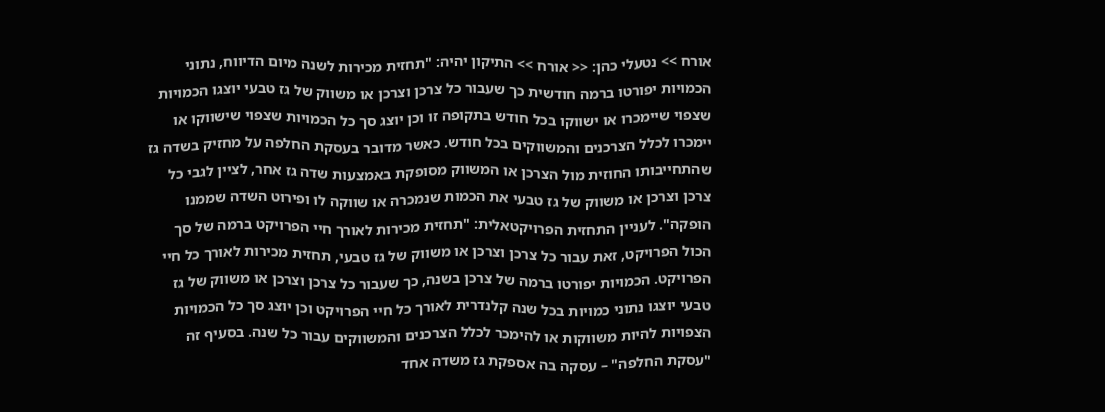אורח >> נטעלי כהן: << אורח >> התיקון יהיה: "תחזית מכירות לשנה מיום הדיווח, נתוני הכמויות יפורטו ברמה חודשית כך שעבור כל צרכן וצרכן או משווק של גז טבעי יוצגו הכמויות שצפוי שיימכרו או ישווקו בכל חודש בתקופה זו וכן יוצג סך כל הכמויות שצפוי שישווקו או יימכרו לכלל הצרכנים והמשווקים בכל חודש. כאשר מדובר בעסקת החלפה על מחזיק בשדה גז שהתחייבותו החוזית מול הצרכן או המשווק מסופקת באמצעות שדה גז אחר, לציין לגבי כל צרכן וצרכן או משווק של גז טבעי את הכמות שנמכרה או שווקה לו ופירוט השדה שממנו הופקה". לעניין התחזית הפרויקטאלית: "תחזית מכירות לאורך חיי הפרויקט ברמה של סך הכול הפרויקט, זאת עבור כל צרכן וצרכן או משווק של גז טבעי, תחזית מכירות לאורך כל חיי הפרויקט. הכמויות יפורטו ברמה של צרכן בשנה, כך שעבור כל צרכן וצרכן או משווק של גז טבעי יוצגו נתוני כמויות בכל שנה קלנדרית לאורך כל חיי הפרויקט וכן יוצג סך כל הכמויות הצפויות להיות משווקות או להימכר לכלל הצרכנים והמשווקים עבור כל שנה. בסעיף זה "עסקת החלפה" – עסקה בה אספקת גז משדה אחד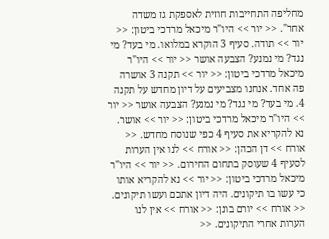מחליפה התחייבות חוזית לאספקת גז משדה אחר". << יור >> היו"ר מיכאל מרדכי ביטון: << יור >> תודה. סעיף 3 הוקרא במלואו. מי בעד? מי נגד? מי נמנע? הצבעה אושר << יור >> היו"ר מיכאל מרדכי ביטון: << יור >> תקנה 3 אושרה פה אחד. אנחנו מצביעים על דיון מחדש על תקנה 4. מי בעד? מי נגד? מי נמנע? הצבעה אושר << יור >> היו"ר מיכאל מרדכי ביטון: << יור >> אושר. נא להקריא את סעיף 4 כפי שנוסח מחדש. << אורח >> דן הכהן: << אורח >> לנו אין הערות לסעיף 4 שעוסק בתחום החירום. << יור >> היו"ר מיכאל מרדכי ביטון: << יור >> נא להקריא אותו כי עשו בו תיקונים. היה דיון אתכם ועשו תיקונים. << אורח >> יורם בונן: << אורח >> אין לנו הערות אחרי התיקונים. <<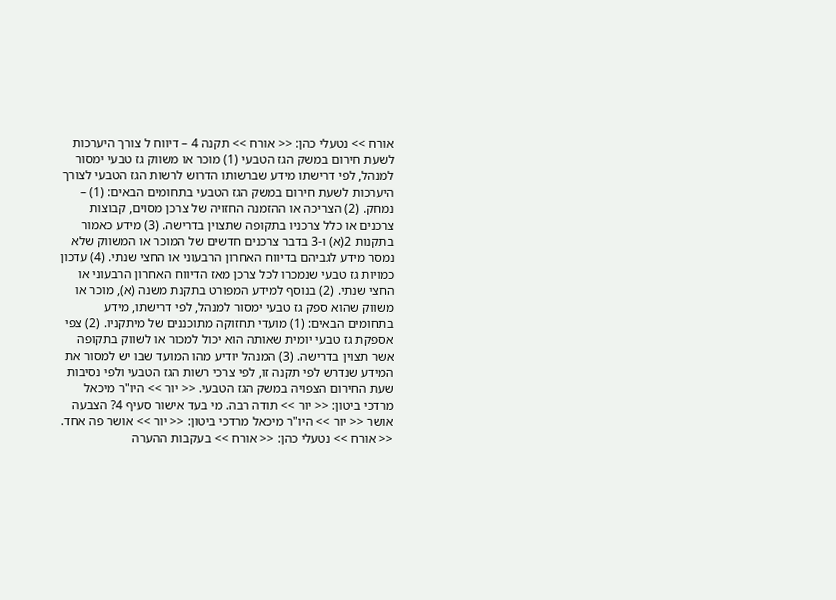אורח >> נטעלי כהן: << אורח >> תקנה 4 – דיווח ל צורך היערכות לשעת חירום במשק הגז הטבעי (1) מוכר או משווק גז טבעי ימסור למנהל, לפי דרישתו מידע שברשותו הדרוש לרשות הגז הטבעי לצורך היערכות לשעת חירום במשק הגז הטבעי בתחומים הבאים: (1) – נמחק. (2) הצריכה או ההזמנה החזויה של צרכן מסוים, קבוצות צרכנים או כלל צרכניו בתקופה שתצוין בדרישה. (3) מידע כאמור בתקנות 2(א) ו-3 בדבר צרכנים חדשים של המוכר או המשווק שלא נמסר מידע לגביהם בדיווח האחרון הרבעוני או החצי שנתי. (4) עדכון כמויות גז טבעי שנמכרו לכל צרכן מאז הדיווח האחרון הרבעוני או החצי שנתי. (2) בנוסף למידע המפורט בתקנת משנה (א), מוכר או משווק שהוא ספק גז טבעי ימסור למנהל, לפי דרישתו, מידע בתחומים הבאים: (1) מועדי תחזוקה מתוכננים של מיתקניו. (2) צפי אספקת גז טבעי יומית שאותה הוא יכול למכור או לשווק בתקופה אשר תצוין בדרישה. (3) המנהל יודיע מהו המועד שבו יש למסור את המידע שנדרש לפי תקנה זו, לפי צרכי רשות הגז הטבעי ולפי נסיבות שעת החירום הצפויה במשק הגז הטבעי. << יור >> היו"ר מיכאל מרדכי ביטון: << יור >> תודה רבה. מי בעד אישור סעיף 4? הצבעה אושר << יור >> היו"ר מיכאל מרדכי ביטון: << יור >> אושר פה אחד. << אורח >> נטעלי כהן: << אורח >> בעקבות ההערה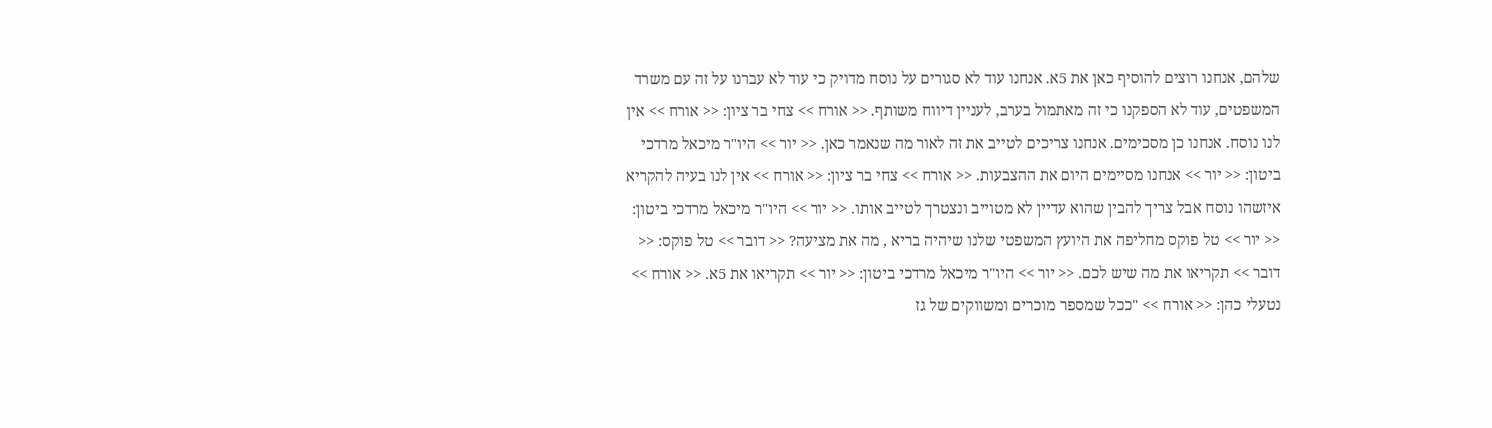שלהם, אנחנו רוצים להוסיף כאן את 5א. אנחנו עוד לא סגורים על נוסח מדויק כי עוד לא עברנו על זה עם משרד המשפטים, עוד לא הספקנו כי זה מאתמול בערב, לעניין דיווח משותף. << אורח >> צחי בר ציון: << אורח >> אין לנו נוסח. אנחנו כן מסכימים. אנחנו צריכים לטייב את זה לאור מה שנאמר כאן. << יור >> היו"ר מיכאל מרדכי ביטון: << יור >> אנחנו מסיימים היום את ההצבעות. << אורח >> צחי בר ציון: << אורח >> אין לנו בעיה להקריא איזשהו נוסח אבל צריך להבין שהוא עדיין לא מטוייב ונצטרך לטייב אותו. << יור >> היו"ר מיכאל מרדכי ביטון: << יור >> טל פוקס מחליפה את היועץ המשפטי שלנו שיהיה בריא , מה את מציעה? << דובר >> טל פוקס: << דובר >> תקריאו את מה שיש לכם. << יור >> היו"ר מיכאל מרדכי ביטון: << יור >> תקריאו את 5א. << אורח >> נטעלי כהן: << אורח >> "ככל שמספר מוכרים ומשווקים של גז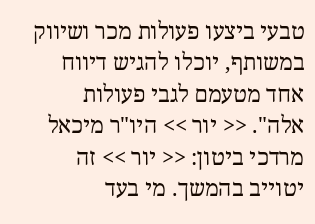טבעי ביצעו פעולות מכר ושיווק במשותף, יוכלו להגיש דיווח אחד מטעמם לגבי פעולות אלה". << יור >> היו"ר מיכאל מרדכי ביטון: << יור >> זה יטוייב בהמשך. מי בעד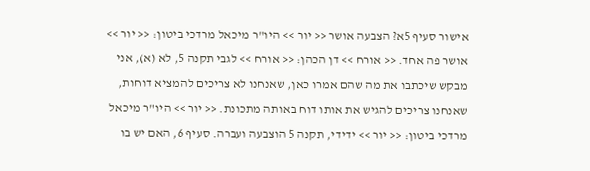אישור סעיף 5א? הצבעה אושר << יור >> היו"ר מיכאל מרדכי ביטון: << יור >> אושר פה אחד. << אורח >> דן הכהן: << אורח >> לגבי תקנה 5, לא (א), אני מבקש שיכתבו את מה שהם אמרו כאן, שאנחנו לא צריכים להמציא דוחות, שאנחנו צריכים להגיש את אותו דוח באותה מתכונת. << יור >> היו"ר מיכאל מרדכי ביטון: << יור >> ידידי, תקנה 5 הוצבעה ועברה. סעיף 6, האם יש בו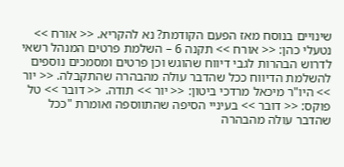שינויים בנוסח מאז הפעם הקודמת? נא להקריא. << אורח >> נטעלי כהן: << אורח >> תקנה 6 – השלמת פרטים המנהל רשאי לדרוש הבהרות לגבי דיווח שהוגש וכן פרטים ומסמכים נוספים להשלמת הדיווח ככל שהדבר עולה מהבהרה שהתקבלה. << יור >> היו"ר מיכאל מרדכי ביטון: << יור >> תודה. << דובר >> טל פוקס: << דובר >> בעיניי הסיפה שהתווספה ואומרת "ככל שהדבר עולה מהבהרה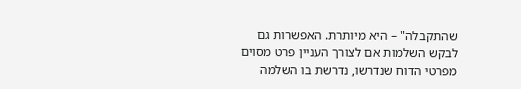שהתקבלה" – היא מיותרת. האפשרות גם לבקש השלמות אם לצורך העניין פרט מסוים מפרטי הדוח שנדרשו, נדרשת בו השלמה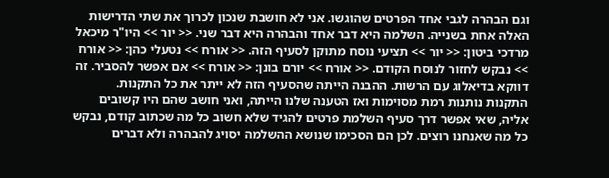וגם הבהרה לגבי אחד הפרטים שהוגשו. אני לא חושבת שנכון לכרוך את שתי הדרישות האלה אחת בשנייה. השלמה היא דבר אחד והבהרה היא דבר שני. << יור >> היו"ר מיכאל מרדכי ביטון: << יור >> תציעי נוסח מתוקן לסעיף הזה. << אורח >> נטעלי כהן: << אורח >> נבקש לחזור לנוסח הקודם. << אורח >> יורם בונן: << אורח >> אם אפשר להסביר. זה דווקא בדיאלוג עם הרשות. ההבנה הייתה שהסעיף הזה לא ייתר את כל התקנות. התקנות נותנות רמת מסוימות ואז הטענה שלנו הייתה, ואני חושב שהם היו קשובים אליה, שאי אפשר דרך סעיף השלמת פרטים להגיד שלא חשוב כל מה שכתוב קודם, נבקש כל מה שאנחנו רוצים. לכן הם הסכימו שנושא ההשלמה יסויג להבהרה ולא דברים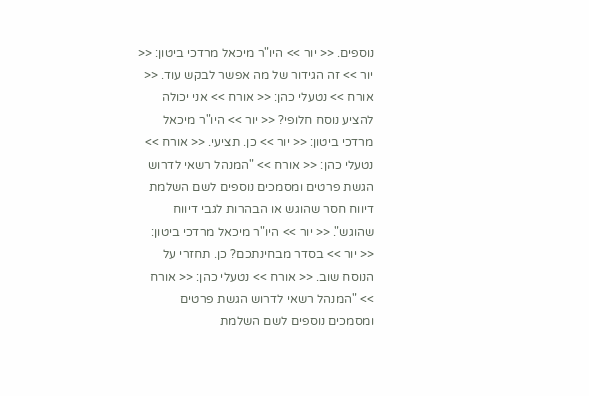נוספים. << יור >> היו"ר מיכאל מרדכי ביטון: << יור >> זה הגידור של מה אפשר לבקש עוד. << אורח >> נטעלי כהן: << אורח >> אני יכולה להציע נוסח חלופי? << יור >> היו"ר מיכאל מרדכי ביטון: << יור >> כן. תציעי. << אורח >> נטעלי כהן: << אורח >> "המנהל רשאי לדרוש הגשת פרטים ומסמכים נוספים לשם השלמת דיווח חסר שהוגש או הבהרות לגבי דיווח שהוגש". << יור >> היו"ר מיכאל מרדכי ביטון: << יור >> בסדר מבחינתכם? כן. תחזרי על הנוסח שוב. << אורח >> נטעלי כהן: << אורח >> "המנהל רשאי לדרוש הגשת פרטים ומסמכים נוספים לשם השלמת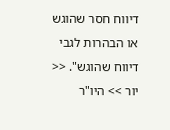דיווח חסר שהוגש או הבהרות לגבי דיווח שהוגש". << יור >> היו"ר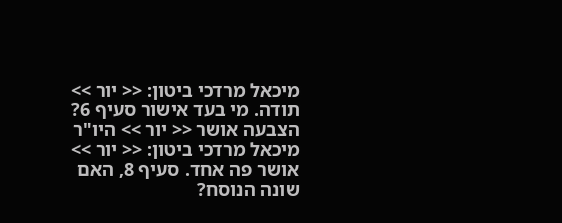מיכאל מרדכי ביטון: << יור >> תודה. מי בעד אישור סעיף 6? הצבעה אושר << יור >> היו"ר מיכאל מרדכי ביטון: << יור >> אושר פה אחד. סעיף 8, האם שונה הנוסח?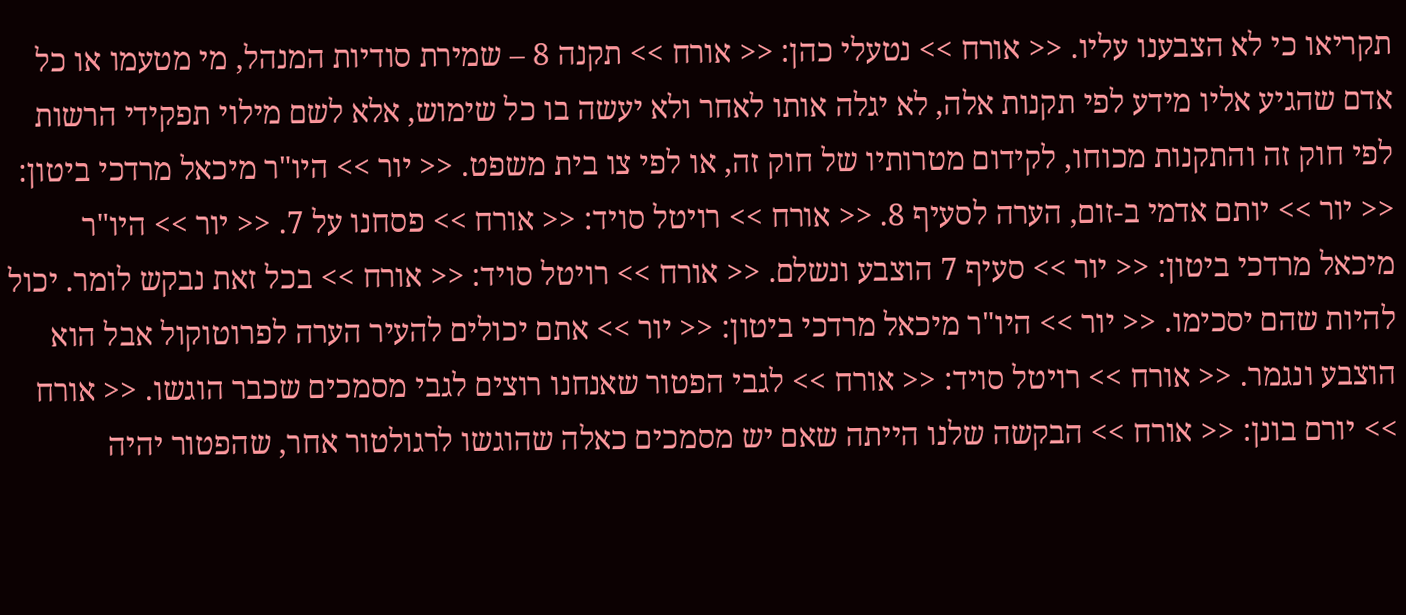תקריאו כי לא הצבענו עליו. << אורח >> נטעלי כהן: << אורח >> תקנה 8 – שמירת סודיות המנהל, מי מטעמו או כל אדם שהגיע אליו מידע לפי תקנות אלה, לא יגלה אותו לאחר ולא יעשה בו כל שימוש, אלא לשם מילוי תפקידי הרשות לפי חוק זה והתקנות מכוחו, לקידום מטרותיו של חוק זה, או לפי צו בית משפט. << יור >> היו"ר מיכאל מרדכי ביטון: << יור >> יותם אדמי ב-זום, הערה לסעיף 8. << אורח >> רויטל סויד: << אורח >> פסחנו על 7. << יור >> היו"ר מיכאל מרדכי ביטון: << יור >> סעיף 7 הוצבע ונשלם. << אורח >> רויטל סויד: << אורח >> בכל זאת נבקש לומר. יכול להיות שהם יסכימו. << יור >> היו"ר מיכאל מרדכי ביטון: << יור >> אתם יכולים להעיר הערה לפרוטוקול אבל הוא הוצבע ונגמר. << אורח >> רויטל סויד: << אורח >> לגבי הפטור שאנחנו רוצים לגבי מסמכים שכבר הוגשו. << אורח >> יורם בונן: << אורח >> הבקשה שלנו הייתה שאם יש מסמכים כאלה שהוגשו לרגולטור אחר, שהפטור יהיה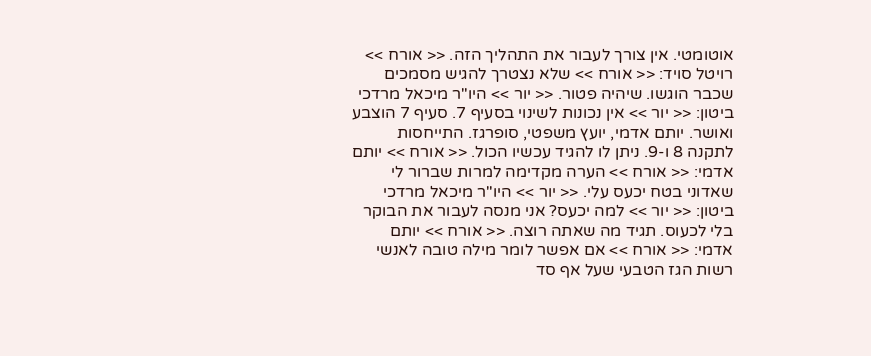אוטומטי. אין צורך לעבור את התהליך הזה. << אורח >> רויטל סויד: << אורח >> שלא נצטרך להגיש מסמכים שכבר הוגשו. שיהיה פטור. << יור >> היו"ר מיכאל מרדכי ביטון: << יור >> אין נכונות לשינוי בסעיף 7. סעיף 7 הוצבע ואושר. יותם אדמי, יועץ משפטי, סופרגז. התייחסות לתקנה 8 ו-9. ניתן לו להגיד עכשיו הכול. << אורח >> יותם אדמי: << אורח >> הערה מקדימה למרות שברור לי שאדוני בטח יכעס עלי. << יור >> היו"ר מיכאל מרדכי ביטון: << יור >> למה יכעס? אני מנסה לעבור את הבוקר בלי לכעוס. תגיד מה שאתה רוצה. << אורח >> יותם אדמי: << אורח >> אם אפשר לומר מילה טובה לאנשי רשות הגז הטבעי שעל אף סד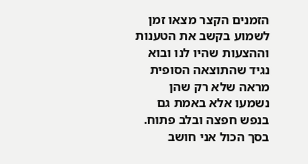הזמנים הקצר מצאו זמן לשמוע בקשב את הטענות וההצעות שהיו לנו ובוא נגיד שהתוצאה הסופית מראה שלא רק שהן נשמעו אלא באמת גם בנפש חפצה ובלב פתוח. בסך הכול אני חושב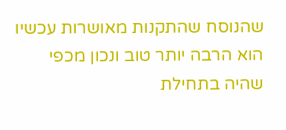שהנוסח שהתקנות מאושרות עכשיו הוא הרבה יותר טוב ונכון מכפי שהיה בתחילת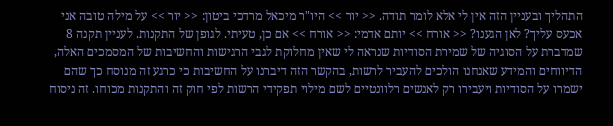התהליך ובעניין הזה אין לי אלא לומר תודה. << יור >> היו"ר מיכאל מרדכי ביטון: << יור >> על מילה טובה אני אכעס עליך? לאן הגענו? << אורח >> יותם אדמי: << אורח >> אם כן, טעיתי. לגופן של התקנות. לעניין תקנה 8 שמדברת על הסוגיה של שמירת הסודיות שנראה לי שאין מחלוקת לגבי הרגישות והחשיבות של המסמכים האלה, הדיווחים והמידע שאנחנו הולכים להעביר לרשות, בהקשר הזה דיברנו על החשיבות כי כרגע זה מנוסח כך שהם ישמרו על הסודיות ויעבירו רק לאנשים רלוונטיים לשם מילוי תפקידי הרשות לפי חוק זה והתקנות מכוחו. זה ניסוח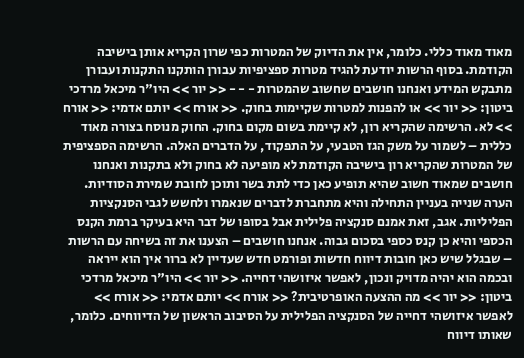מאוד מאוד כללי. כלומר, אין את הדיוק של המטרות כפי שרון הקריא אותן בישיבה הקודמת. בסוף הרשות יודעת להגיד מטרות ספציפיות עבורן הותקנו התקנות ועבורן מתבקש המידע ואנחנו חושבים שחשוב שהמטרות - - - << יור >> היו"ר מיכאל מרדכי ביטון: << יור >> או להפנות למטרות שקיימות בחוק. << אורח >> יותם אדמי: << אורח >> לא. הרשימה שהקריא רון, לא קיימת בשום מקום בחוק. החוק מנוסח בצורה מאוד כללית – לשמור על משק הגז הטבעי, על התפקוד, על הדברים האלה. הרשימה הספציפית של המטרות שהקריא רון בישיבה הקודמת לא מופיעה לא בחוק ולא בתקנות ואנחנו חושבים שמאוד חשוב שהיא תופיע כאן כדי לתת בשר ותוכן לחובת שמירת הסודיות. הערה שנייה בעניין התחילה והיא מתחברת לדברים שנאמרו ולחשש לגבי הסנקציות הפליליות. אגב, זאת אמנם סנקציה פלילית אבל בסופו של דבר היא בעיקר ברמת הקנס הכספי והיא כן קנס כספי בסכום גבוה. אנחנו חושבים – הצענו את זה בשיחה עם הרשות – שבגלל שיש כאן חובות דיווח חדשות ופורמט חדש שעדיין לא ברור איך הוא ייראה ובכמה הוא יהיה מדויק ונכון, לאפשר איזושהי דחייה. << יור >> היו"ר מיכאל מרדכי ביטון: << יור >> מה ההצעה האופרטיבית? << אורח >> יותם אדמי: << אורח >> לאפשר איזושהי דחייה של הסנקציה הפלילית על הסיבוב הראשון של הדיווחים. כלומר, שאותו דיווח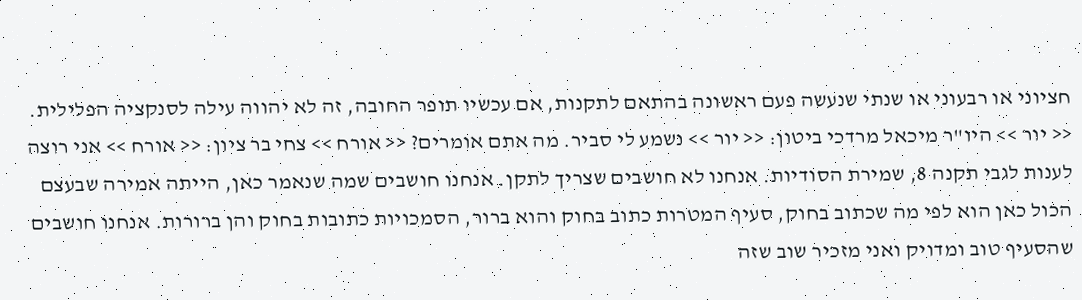חציוני או רבעוני או שנתי שנעשה פעם ראשונה בהתאם לתקנות, אם עכשיו תופר החובה, זה לא יהווה עילה לסנקציה הפלילית. << יור >> היו"ר מיכאל מרדכי ביטון: << יור >> נשמע לי סביר. מה אתם אומרים? << אורח >> צחי בר ציון: << אורח >> אני רוצה לענות לגבי תקנה 8, שמירת הסודיות. אנחנו לא חושבים שצריך לתקן. אנחנו חושבים שמה שנאמר כאן, הייתה אמירה שבעצם הכול כאן הוא לפי מה שכתוב בחוק, סעיף המטרות כתוב בחוק והוא ברור, הסמכויות כתובות בחוק והן ברורות. אנחנו חושבים שהסעיף טוב ומדויק ואני מזכיר שוב שזה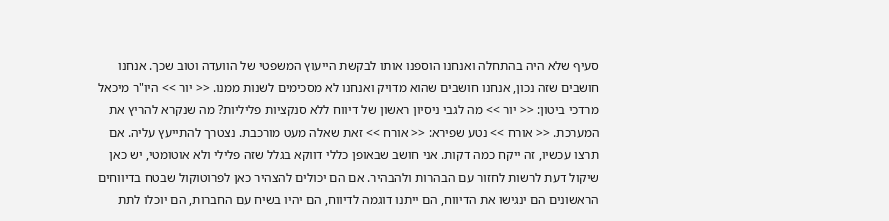סעיף שלא היה בהתחלה ואנחנו הוספנו אותו לבקשת הייעוץ המשפטי של הוועדה וטוב שכך. אנחנו חושבים שזה נכון, אנחנו חושבים שהוא מדויק ואנחנו לא מסכימים לשנות ממנו. << יור >> היו"ר מיכאל מרדכי ביטון: << יור >> מה לגבי ניסיון ראשון של דיווח ללא סנקציות פליליות? מה שנקרא להריץ את המערכת. << אורח >> נטע שפירא: << אורח >> זאת שאלה מעט מורכבת. נצטרך להתייעץ עליה. אם תרצו עכשיו, זה ייקח כמה דקות. אני חושב שבאופן כללי דווקא בגלל שזה פלילי ולא אוטומטי, יש כאן שיקול דעת לרשות לחזור עם הבהרות ולהבהיר. אם הם יכולים להצהיר כאן לפרוטוקול שבטח בדיווחים הראשונים הם ינגישו את הדיווח, הם ייתנו דוגמה לדיווח, הם יהיו בשיח עם החברות, הם יוכלו לתת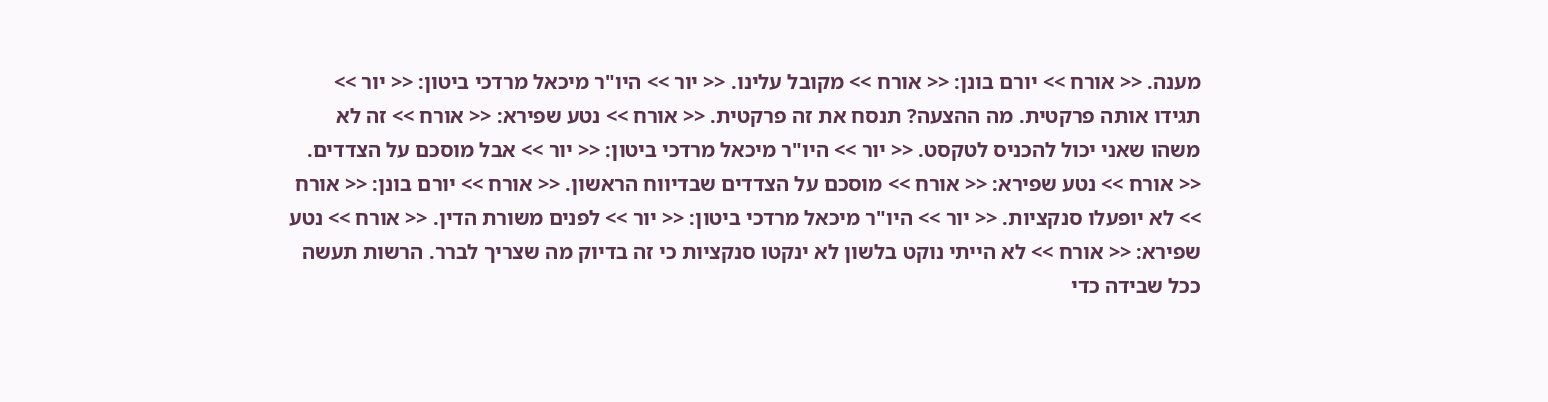מענה. << אורח >> יורם בונן: << אורח >> מקובל עלינו. << יור >> היו"ר מיכאל מרדכי ביטון: << יור >> תגידו אותה פרקטית. מה ההצעה? תנסח את זה פרקטית. << אורח >> נטע שפירא: << אורח >> זה לא משהו שאני יכול להכניס לטקסט. << יור >> היו"ר מיכאל מרדכי ביטון: << יור >> אבל מוסכם על הצדדים. << אורח >> נטע שפירא: << אורח >> מוסכם על הצדדים שבדיווח הראשון. << אורח >> יורם בונן: << אורח >> לא יופעלו סנקציות. << יור >> היו"ר מיכאל מרדכי ביטון: << יור >> לפנים משורת הדין. << אורח >> נטע שפירא: << אורח >> לא הייתי נוקט בלשון לא ינקטו סנקציות כי זה בדיוק מה שצריך לברר. הרשות תעשה ככל שבידה כדי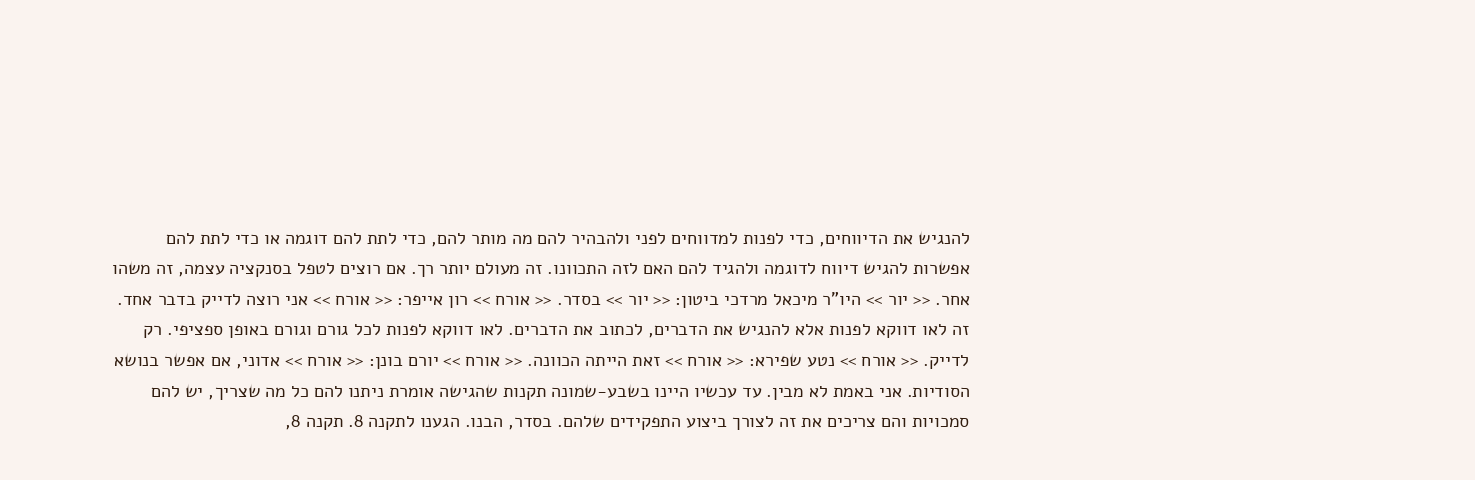להנגיש את הדיווחים, כדי לפנות למדווחים לפני ולהבהיר להם מה מותר להם, כדי לתת להם דוגמה או כדי לתת להם אפשרות להגיש דיווח לדוגמה ולהגיד להם האם לזה התכוונו. זה מעולם יותר רך. אם רוצים לטפל בסנקציה עצמה, זה משהו אחר. << יור >> היו"ר מיכאל מרדכי ביטון: << יור >> בסדר. << אורח >> רון אייפר: << אורח >> אני רוצה לדייק בדבר אחד. זה לאו דווקא לפנות אלא להנגיש את הדברים, לכתוב את הדברים. לאו דווקא לפנות לכל גורם וגורם באופן ספציפי. רק לדייק. << אורח >> נטע שפירא: << אורח >> זאת הייתה הכוונה. << אורח >> יורם בונן: << אורח >> אדוני, אם אפשר בנושא הסודיות. אני באמת לא מבין. עד עכשיו היינו בשבע-שמונה תקנות שהגישה אומרת ניתנו להם כל מה שצריך, יש להם סמכויות והם צריכים את זה לצורך ביצוע התפקידים שלהם. בסדר, הבנו. הגענו לתקנה 8. תקנה 8,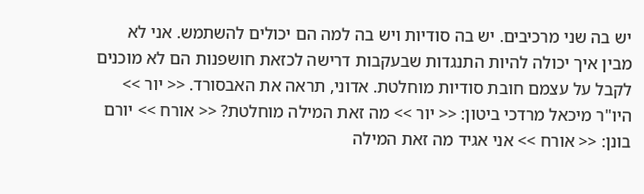יש בה שני מרכיבים. יש בה סודיות ויש בה למה הם יכולים להשתמש. אני לא מבין איך יכולה להיות התנגדות שבעקבות דרישה לכזאת חושפנות הם לא מוכנים לקבל על עצמם חובת סודיות מוחלטת. אדוני, תראה את האבסורד. << יור >> היו"ר מיכאל מרדכי ביטון: << יור >> מה זאת המילה מוחלטת? << אורח >> יורם בונן: << אורח >> אני אגיד מה זאת המילה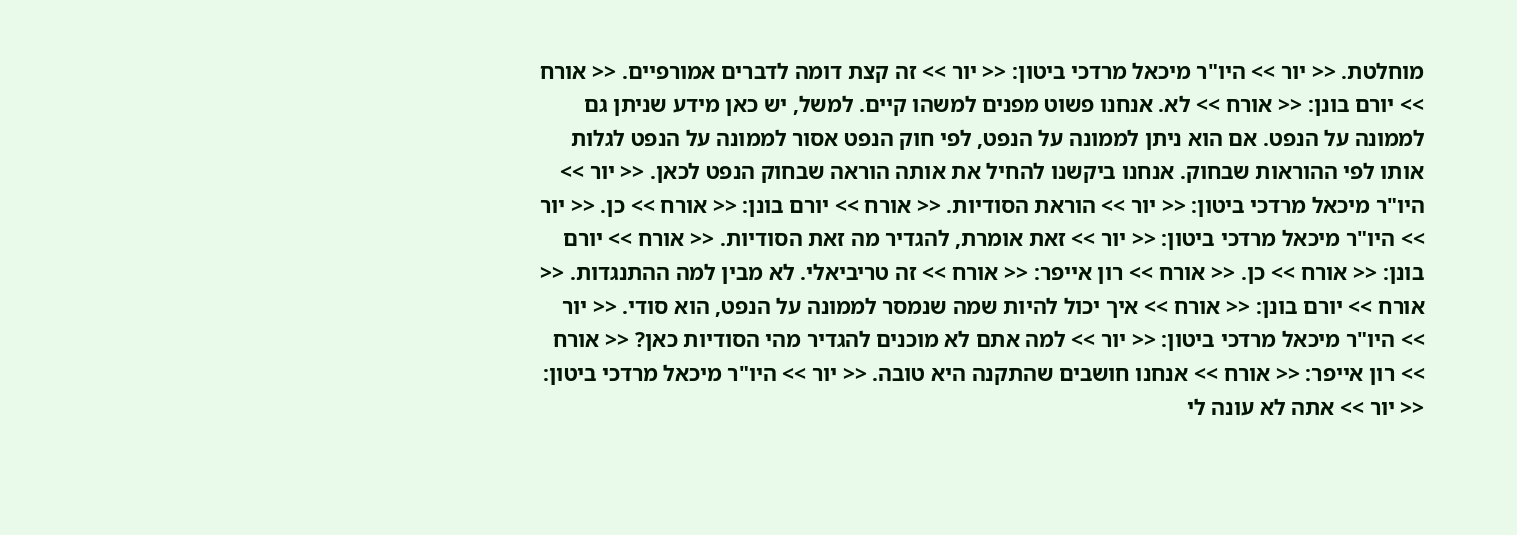מוחלטת. << יור >> היו"ר מיכאל מרדכי ביטון: << יור >> זה קצת דומה לדברים אמורפיים. << אורח >> יורם בונן: << אורח >> לא. אנחנו פשוט מפנים למשהו קיים. למשל, יש כאן מידע שניתן גם לממונה על הנפט. אם הוא ניתן לממונה על הנפט, לפי חוק הנפט אסור לממונה על הנפט לגלות אותו לפי ההוראות שבחוק. אנחנו ביקשנו להחיל את אותה הוראה שבחוק הנפט לכאן. << יור >> היו"ר מיכאל מרדכי ביטון: << יור >> הוראת הסודיות. << אורח >> יורם בונן: << אורח >> כן. << יור >> היו"ר מיכאל מרדכי ביטון: << יור >> זאת אומרת, להגדיר מה זאת הסודיות. << אורח >> יורם בונן: << אורח >> כן. << אורח >> רון אייפר: << אורח >> זה טריביאלי. לא מבין למה ההתנגדות. << אורח >> יורם בונן: << אורח >> איך יכול להיות שמה שנמסר לממונה על הנפט, הוא סודי. << יור >> היו"ר מיכאל מרדכי ביטון: << יור >> למה אתם לא מוכנים להגדיר מהי הסודיות כאן? << אורח >> רון אייפר: << אורח >> אנחנו חושבים שהתקנה היא טובה. << יור >> היו"ר מיכאל מרדכי ביטון: << יור >> אתה לא עונה לי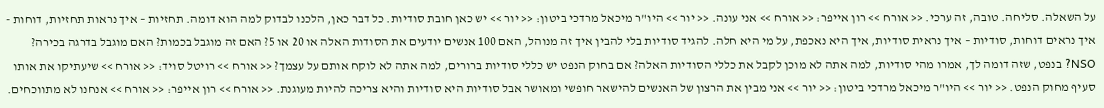על השאלה. סליחה. טובה, זה ערכי. << אורח >> רון אייפר: << אורח >> אני עונה. << יור >> היו"ר מיכאל מרדכי ביטון: << יור >> יש כאן חובת סודיות. כל דבר כאן, הלכנו לבדוק למה הוא דומה. תחזיות – איך נראות תחזיות, דוחות - איך נראים דוחות, סודיות – איך נראית סודיות, איך היא נאכפת, על מי היא חלה. להגיד סודיות בלי להבין איך זה מנוהל, האם 100 אנשים יודעים את הסודות האלה או 20 או 5? האם זה מוגבל בכמות? האם מוגבל בדרגה בכירה? NSO? בנפט, שזה דומה לך, אמרו מהי סודיות, למה אתה לא מוכן לקבל את כללי הסודיות האלה? אם בחוק הנפט יש כללי סודיות ברורים, למה אתה לא לוקח אותם על עצמך? << אורח >> רויטל סויד: << אורח >> שיעתיקו את אותו סעיף מחוק הנפט. << יור >> היו"ר מיכאל מרדכי ביטון: << יור >> אני מבין את הרצון של האנשים להישאר חופשי ומאושר אבל סודיות היא סודיות והיא צריכה להיות מעוגנת. << אורח >> רון אייפר: << אורח >> אנחנו לא מתווכחים.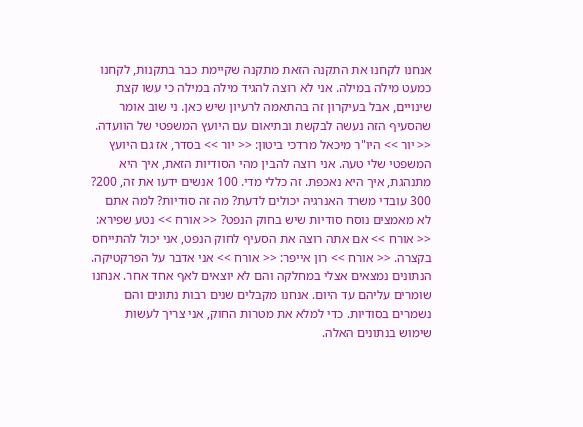אנחנו לקחנו את התקנה הזאת מתקנה שקיימת כבר בתקנות, לקחנו כמעט מילה במילה. אני לא רוצה להגיד מילה במילה כי עשו קצת שינויים, אבל בעיקרון זה בהתאמה לרעיון שיש כאן. ני שוב אומר שהסעיף הזה נעשה לבקשת ובתיאום עם היועץ המשפטי של הוועדה. << יור >> היו"ר מיכאל מרדכי ביטון: << יור >> בסדר, אז גם היועץ המשפטי שלי טעה. אני רוצה להבין מהי הסודיות הזאת, איך היא מתנהגת, איך היא נאכפת. זה כללי מדי. 100 אנשים ידעו את זה, 200? 300 עובדי משרד האנרגיה יכולים לדעת? מה זה סודיות? למה אתם לא מאמצים נוסח סודיות שיש בחוק הנפט? << אורח >> נטע שפירא: << אורח >> אם אתה רוצה את הסעיף לחוק הנפט, אני יכול להתייחס בקצרה. << אורח >> רון אייפר: << אורח >> אני אדבר על הפרקטיקה. הנתונים נמצאים אצלי במחלקה והם לא יוצאים לאף אחד אחר. אנחנו שומרים עליהם עד היום. אנחנו מקבלים שנים רבות נתונים והם נשמרים בסודיות. כדי למלא את מטרות החוק, אני צריך לעשות שימוש בנתונים האלה.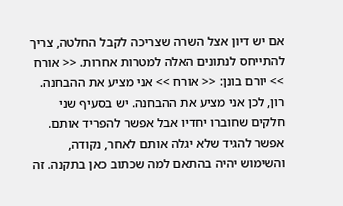אם יש דיון אצל השרה שצריכה לקבל החלטה, צריך להתייחס לנתונים האלה למטרות אחרות. << אורח >> יורם בונן: << אורח >> אני מציע את ההבחנה. רון, לכן אני מציע את ההבחנה. יש בסעיף שני חלקים שחוברו יחדיו אבל אפשר להפריד אותם. אפשר להגיד שלא יגלה אותם לאחר, נקודה, והשימוש יהיה בהתאם למה שכתוב כאן בתקנה. זה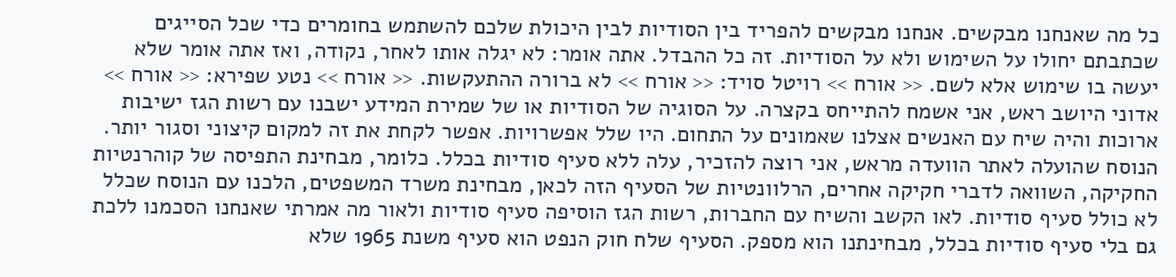כל מה שאנחנו מבקשים. אנחנו מבקשים להפריד בין הסודיות לבין היכולת שלכם להשתמש בחומרים כדי שכל הסייגים שכתבתם יחולו על השימוש ולא על הסודיות. זה כל ההבדל. אתה אומר: לא יגלה אותו לאחר, נקודה, ואז אתה אומר שלא יעשה בו שימוש אלא לשם. << אורח >> רויטל סויד: << אורח >> לא ברורה ההתעקשות. << אורח >> נטע שפירא: << אורח >> אדוני היושב ראש, אני אשמח להתייחס בקצרה. על הסוגיה של הסודיות או של שמירת המידע ישבנו עם רשות הגז ישיבות ארוכות והיה שיח עם האנשים אצלנו שאמונים על התחום. היו שלל אפשרויות. אפשר לקחת את זה למקום קיצוני וסגור יותר. הנוסח שהועלה לאתר הוועדה מראש, אני רוצה להזכיר, עלה ללא סעיף סודיות בכלל. כלומר, מבחינת התפיסה של קוהרנטיות החקיקה, השוואה לדברי חקיקה אחרים, הרלוונטיות של הסעיף הזה לכאן, מבחינת משרד המשפטים, הלכנו עם הנוסח שכלל לא כולל סעיף סודיות. לאו הקשב והשיח עם החברות, רשות הגז הוסיפה סעיף סודיות ולאור מה אמרתי שאנחנו הסכמנו ללכת גם בלי סעיף סודיות בכלל, מבחינתנו הוא מספק. הסעיף שלח חוק הנפט הוא סעיף משנת 1965 שלא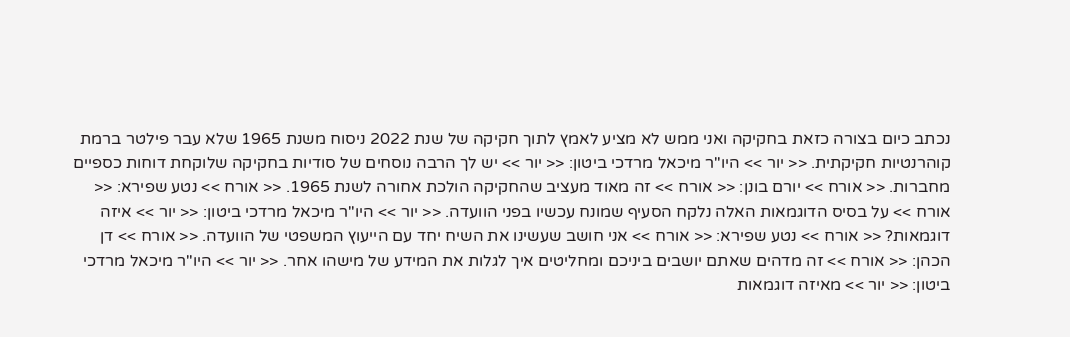נכתב כיום בצורה כזאת בחקיקה ואני ממש לא מציע לאמץ לתוך חקיקה של שנת 2022 ניסוח משנת 1965 שלא עבר פילטר ברמת קוהרנטיות חקיקתית. << יור >> היו"ר מיכאל מרדכי ביטון: << יור >> יש לך הרבה נוסחים של סודיות בחקיקה שלוקחת דוחות כספיים מחברות. << אורח >> יורם בונן: << אורח >> זה מאוד מעציב שהחקיקה הולכת אחורה לשנת 1965. << אורח >> נטע שפירא: << אורח >> על בסיס הדוגמאות האלה נלקח הסעיף שמונח עכשיו בפני הוועדה. << יור >> היו"ר מיכאל מרדכי ביטון: << יור >> איזה דוגמאות? << אורח >> נטע שפירא: << אורח >> אני חושב שעשינו את השיח יחד עם הייעוץ המשפטי של הוועדה. << אורח >> דן הכהן: << אורח >> זה מדהים שאתם יושבים ביניכם ומחליטים איך לגלות את המידע של מישהו אחר. << יור >> היו"ר מיכאל מרדכי ביטון: << יור >> מאיזה דוגמאות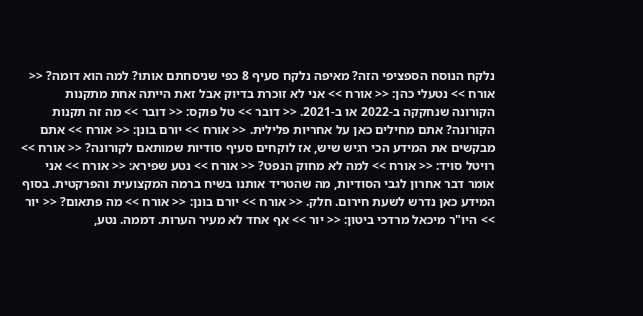נלקח הנוסח הספציפי הזה? מאיפה נלקח סעיף 8 כפי שניסחתם אותו? למה הוא דומה? << אורח >> נטעלי כהן: << אורח >> אני לא זוכרת בדיוק אבל זאת הייתה אחת מתקנות הקורונה שנחקקה ב-2022 או ב-2021. << דובר >> טל פוקס: << דובר >> מה זה תקנות הקורונה? אתם מחילים כאן על אחריות פלילית. << אורח >> יורם בונן: << אורח >> אתם מבקשים את המידע הכי רגיש שיש, אז לוקחים סעיף סודיות שמותאם לקורונה? << אורח >> רויטל סויד: << אורח >> למה לא מחוק הנפט? << אורח >> נטע שפירא: << אורח >> אני אומר דבר אחרון לגבי הסודיות, מה שהטריד אותנו בשיח ברמה המקצועית והפרקטית. בסוף המידע כאן נדרש לשעת חירום. חלק. << אורח >> יורם בונן: << אורח >> מה פתאום? << יור >> היו"ר מיכאל מרדכי ביטון: << יור >> אף אחד לא מעיר הערות. דממה. נטע,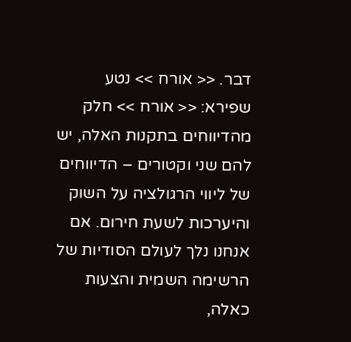דבר. << אורח >> נטע שפירא: << אורח >> חלק מהדיווחים בתקנות האלה, יש להם שני וקטורים – הדיווחים של ליווי הרגולציה על השוק והיערכות לשעת חירום. אם אנחנו נלך לעולם הסודיות של הרשימה השמית והצעות כאלה,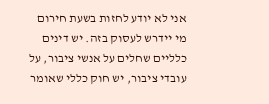אני לא יודע לחזות בשעת חירום מי יידרש לעסוק בזה. יש דינים כלליים שחלים על אנשי ציבור, על עובדי ציבור, יש חוק כללי שאומר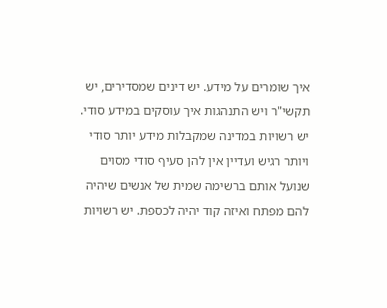איך שומרים על מידע. יש דינים שמסדירים, יש תקשי"ר ויש התנהגות איך עוסקים במידע סודי. יש רשויות במדינה שמקבלות מידע יותר סודי ויותר רגיש ועדיין אין להן סעיף סודי מסוים שנועל אותם ברשימה שמית של אנשים שיהיה להם מפתח ואיזה קוד יהיה לכספת. יש רשויות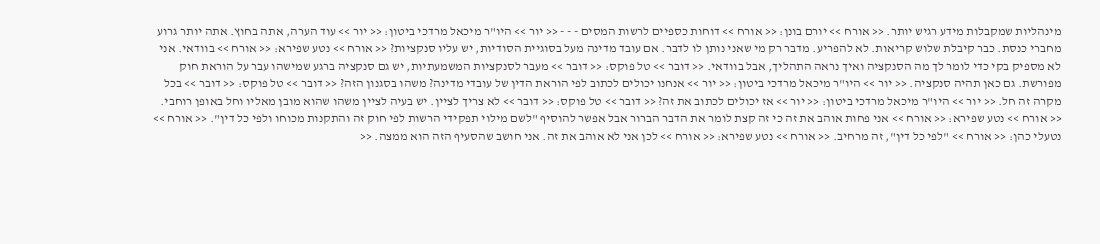מינהליות שמקבלות מידע רגיש יותר. << אורח >> יורם בונן: << אורח >> דוחות כספיים לרשות המסים - - - << יור >> היו"ר מיכאל מרדכי ביטון: << יור >> עוד הערה, אתה בחוץ. אתה יותר גרוע מחברי כנסת. כבר קיבלת שלוש קריאות. לא להפריע. מדבר רק מי שאני נותן לו לדבר. אם עובד מדינה מעל בסוגיית הסודיות, יש עליו סנקציות? << אורח >> נטע שפירא: << אורח >> בוודאי. אני לא מספיק בקי כדי לומר לך מה הסנקציה ואיך נראה התהליך, אבל בוודאי. << דובר >> טל פוקס: << דובר >> מעבר לסנקציות המשמעתיות, יש גם סנקציה ברגע שמישהו עבר על הוראת חוק מפורשת. גם כאן תהיה סנקציה. << יור >> היו"ר מיכאל מרדכי ביטון: << יור >> אנחנו יכולים לכתוב לפי הוראת הדין של עובדי מדינה? משהו בסגנון הזה? << דובר >> טל פוקס: << דובר >> בכל מקרה זה חל. << יור >> היו"ר מיכאל מרדכי ביטון: << יור >> אז יכולים לכתוב את זה? << דובר >> טל פוקס: << דובר >> לא צריך לציין. יש בעיה לציין משהו שהוא מובן מאליו וחל באופן רוחבי. << אורח >> נטע שפירא: << אורח >> אני פחות אוהב את זה כי זה קצת לומר את הדבר הברור אבל אפשר להוסיף "לשם מילוי תפקידי הרשות לפי חוק זה והתקנות מכוחו ולפי כל דין". << אורח >> נטעלי כהן: << אורח >> "לפי כל דין", זה מרחיב. << אורח >> נטע שפירא: << אורח >> לכן אני לא אוהב את זה. אני חושב שהסעיף הזה הוא ממצה. <<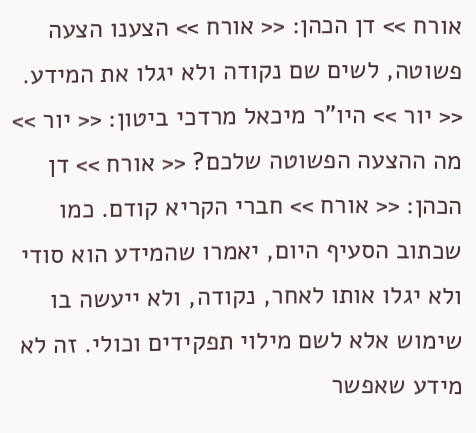אורח >> דן הכהן: << אורח >> הצענו הצעה פשוטה, לשים שם נקודה ולא יגלו את המידע. << יור >> היו"ר מיכאל מרדכי ביטון: << יור >> מה ההצעה הפשוטה שלכם? << אורח >> דן הכהן: << אורח >> חברי הקריא קודם. כמו שכתוב הסעיף היום, יאמרו שהמידע הוא סודי ולא יגלו אותו לאחר, נקודה, ולא ייעשה בו שימוש אלא לשם מילוי תפקידים וכולי. זה לא מידע שאפשר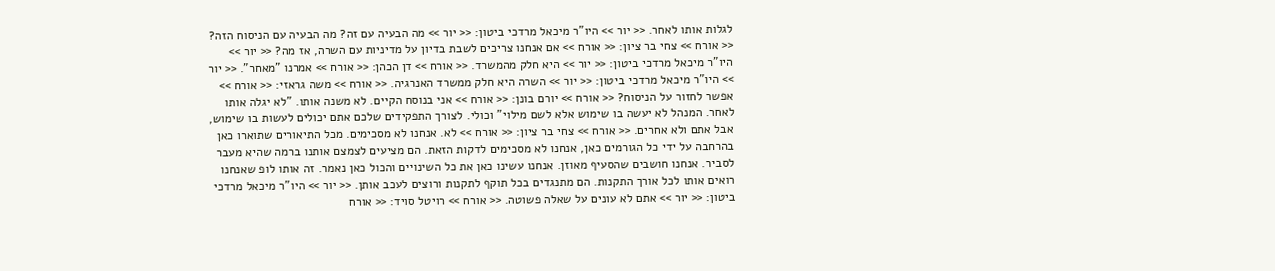לגלות אותו לאחר. << יור >> היו"ר מיכאל מרדכי ביטון: << יור >> מה הבעיה עם זה? מה הבעיה עם הניסוח הזה? << אורח >> צחי בר ציון: << אורח >> אם אנחנו צריכים לשבת בדיון על מדיניות עם השרה, אז מה? << יור >> היו"ר מיכאל מרדכי ביטון: << יור >> היא חלק מהמשרד. << אורח >> דן הכהן: << אורח >> אמרנו "מאחר". << יור >> היו"ר מיכאל מרדכי ביטון: << יור >> השרה היא חלק ממשרד האנרגיה. << אורח >> משה גראזי: << אורח >> אפשר לחזור על הניסוח? << אורח >> יורם בונן: << אורח >> אני בנוסח הקיים. לא משנה אותו. "לא יגלה אותו לאחר. המנהל לא יעשה בו שימוש אלא לשם מילוי" וכולי. לצורך התפקידים שלכם אתם יכולים לעשות בו שימוש, אבל אתם ולא אחרים. << אורח >> צחי בר ציון: << אורח >> לא. אנחנו לא מסכימים. מכל התיאורים שתוארו כאן בהרחבה על ידי כל הגורמים כאן, אנחנו לא מסכימים לדקות הזאת. הם מציעים לצמצם אותנו ברמה שהיא מעבר לסביר. אנחנו חושבים שהסעיף מאוזן. אנחנו עשינו כאן את כל השינויים והכול כאן נאמר. זה אותו לופ שאנחנו רואים אותו לכל אורך התקנות. הם מתנגדים בכל תוקף לתקנות ורוצים לעכב אותן. << יור >> היו"ר מיכאל מרדכי ביטון: << יור >> אתם לא עונים על שאלה פשוטה. << אורח >> רויטל סויד: << אורח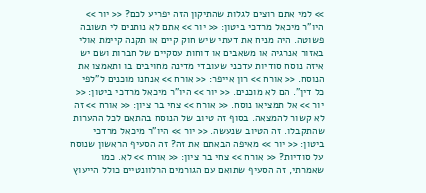>> למי אתם רוצים לגלות שהתיקון הזה יפריע לכם? << יור >> היו"ר מיכאל מרדכי ביטון: << יור >> אתם לא נותנים לי תשובה פשוטה. היה מניח את דעתי שיש חוק קיים או תקנה קיימת אולי באזור אנרגיה או משאבים או דוחות עסקיים של חברות ושם יש איזה נוסח סודיות עדכני שעובדי מדינה מחויבים בו ותאמצו את הנוסח. << אורח >> רון אייפר: << אורח >> אנחנו מוכנים ל"לפי כל דין". הם לא מוכנים. << יור >> היו"ר מיכאל מרדכי ביטון: << יור >> אל תמציאו נוסח. << אורח >> צחי בר ציון: << אורח >> זה לא קשור להמצאה. בסוף זה טיוב של הנוסח בהתאם לכל ההערות שהתקבלו. זה הטיוב שנעשה. << יור >> היו"ר מיכאל מרדכי ביטון: << יור >> מאיפה הבאתם את זה? זה הסעיף הראשון שנוסח על סודיות? << אורח >> צחי בר ציון: << אורח >> לא. כמו שאמרתי, זה הסעיף שתואם עם הגורמים הרלוונטיים כולל הייעוץ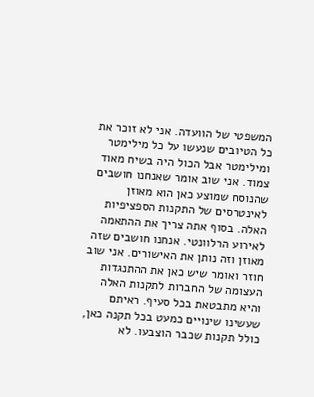המשפטי של הוועדה. אני לא זוכר את כל הטיובים שנעשו על כל מילימטר ומילימטר אבל הכול היה בשיח מאוד צמוד. אני שוב אומר שאנחנו חושבים שהנוסח שמוצע כאן הוא מאוזן לאינטרסים של התקנות הספציפיות האלה. בסוף אתה צריך את ההתאמה לאירוע הרלוונטי. אנחנו חושבים שזה מאוזן וזה נותן את האישורים. אני שוב חוזר ואומר שיש כאן את ההתנגדות העצומה של החברות לתקנות האלה והיא מתבטאת בכל סעיף. ראיתם שעשינו שינויים כמעט בכל תקנה כאן, כולל תקנות שכבר הוצבעו. לא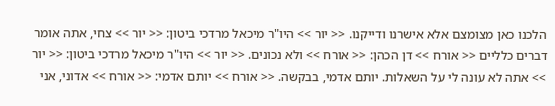הלכנו כאן מצומצם אלא אישרנו ודייקנו. << יור >> היו"ר מיכאל מרדכי ביטון: << יור >> צחי, אתה אומר דברים כלליים << אורח >> דן הכהן: << אורח >> ולא נכונים. << יור >> היו"ר מיכאל מרדכי ביטון: << יור >> אתה לא עונה לי על השאלות. יותם אדמי, בבקשה. << אורח >> יותם אדמי: << אורח >> אדוני, אני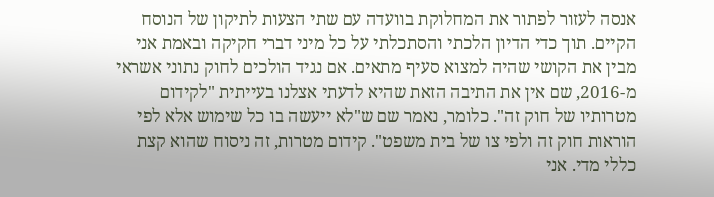אנסה לעזור לפתור את המחלוקת בוועדה עם שתי הצעות לתיקון של הנוסח הקיים. תוך כדי הדיון הלכתי והסתכלתי על כל מיני דברי חקיקה ובאמת אני מבין את הקושי שהיה למצוא סעיף מתאים. אם נגיד הולכים לחוק נתוני אשראי מ-2016, שם אין את התיבה הזאת שהיא לדעתי אצלנו בעייתית "לקידום מטרותיו של חוק זה". כלומר, נאמר שם ש"לא ייעשה בו כל שימוש אלא לפי הוראות חוק זה ולפי צו של בית משפט". קידום מטרות, זה ניסוח שהוא קצת כללי מדי. אני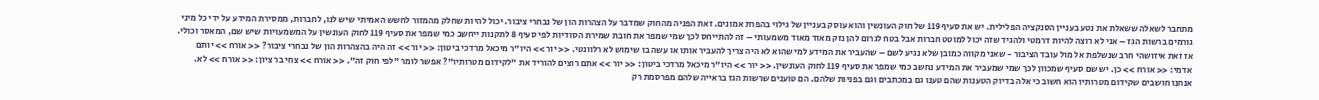מתחבר לשאלה ששאלת את נטע בעניין הסנקציה הפלילית. יש את סעיף 119 של חוק העונשין והוא עוסק בעניין של גילוי בהפרת אמונים. זאת הפניה מהחוק שמדבר על הצהרות הון של נבחרי ציבור. יכול להיות שחלק מהמזור לחשש האמיתי שיש לנו, לחברות, ממסירת המידע על ידי כל מיני גורמים ברשות הגז – אני לא רוצה להיות דרמטי ולהגיד שזה יכול למוטט חברות אבל בטח לגרום להן נזק מאוד מאוד משמעותי – זה להתייחס לכך שמי שמפר את חובת שמירת הסודיות לפי סעיף 8 לתקנות ייחשב כמי שמפר את סעיף 119 לחוק העונשין על המשמעויות שיש שם, המאסר וכולי. אז זאת איזושהי חרב שנשלפת אל מול עובד הציבור - שאני מקווה כמובן שלא נגיע לשם – שהעביר את המידע למי שהוא לא היה צריך להעביר אותו או עשה בו שימוש לא רלוונטי. << יור >> היו"ר מיכאל מרדכי ביטון: << יור >> זה היה בהצהרות הון של נבחרי ציבור? << אורח >> יותם אדמי: << אורח >> כן. יש שם סעיף שמכוון לכך שמי שמעביר את המידע נחשב כמי שמפר את סעיף 119 לחוק העונשין. << יור >> היו"ר מיכאל מרדכי ביטון: << יור >> אתם רוצים להוריד את "לקידום מטרותיו"? אפשר לומר "לפי חוק זה". << אורח >> צחי בר ציון: << אורח >> לא. אנחנו חושבים שקידום מטרותיו הוא חשוב כי אלה בדיוק הטענות שהם טענו גם במכתבים וגם בפניות שלהם. הם טוענים שרשות הגז בראייה שלהם מפרסמת רק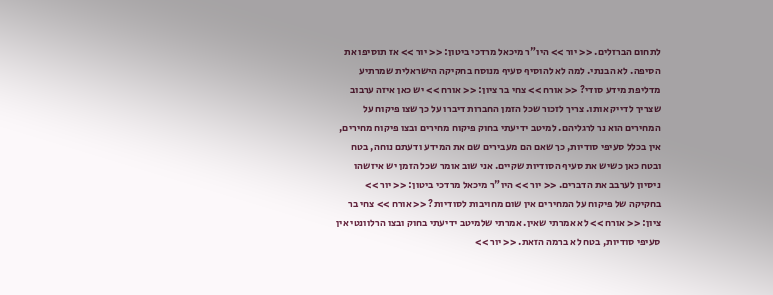לתחום הברזלים. << יור >> היו"ר מיכאל מרדכי ביטון: << יור >> אז תוסיפו את הסיפה. לא הבנתי. למה לא להוסיף סעיף מנוסח בחקיקה הישראלית שמרתיע מדליפת מידע סודי? << אורח >> צחי בר ציון: << אורח >> יש כאן איזה ערבוב שצריך לדייק אותו. צריך לזכור שכל הזמן החברות דיברו על כך שצו פיקוח על המחירים הוא נר לרגליהם. למיטב ידיעתי בחוק פיקוח מחירים ובצו פיקוח מחירים, אין בכלל סעיפי סודיות, כך שאם הם מעבירים שם את המידע ודעתם נוחה, בטח ובטח כאן כשיש את סעיף הסודיות שקיים. אני שוב אומר שכל הזמן יש איזשהו ניסיון לערבב את הדברים. << יור >> היו"ר מיכאל מרדכי ביטון: << יור >> בחקיקה של פיקוח על המחירים אין שום מחויבות לסודיות? << אורח >> צחי בר ציון: << אורח >> לא אמרתי שאין. אמרתי שלמיטב ידיעתי בחוק ובצו הרלוונטי אין סעיפי סודיות, בטח לא ברמה הזאת. << יור >>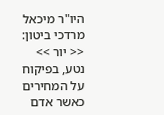היו"ר מיכאל מרדכי ביטון: << יור >> נטע, בפיקוח על המחירים כאשר אדם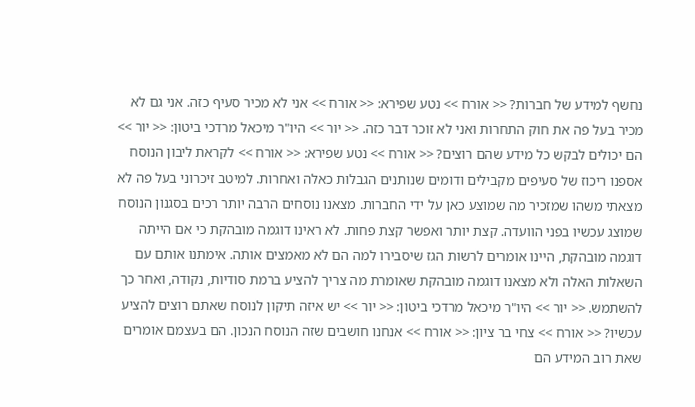נחשף למידע של חברות? << אורח >> נטע שפירא: << אורח >> אני לא מכיר סעיף כזה. אני גם לא מכיר בעל פה את חוק התחרות ואני לא זוכר דבר כזה. << יור >> היו"ר מיכאל מרדכי ביטון: << יור >> הם יכולים לבקש כל מידע שהם רוצים? << אורח >> נטע שפירא: << אורח >> לקראת ליבון הנוסח אספנו ריכוז של סעיפים מקבילים ודומים שנותנים הגבלות כאלה ואחרות. למיטב זיכרוני בעל פה לא מצאתי משהו שמזכיר מה שמוצע כאן על ידי החברות. מצאנו נוסחים הרבה יותר רכים בסגנון הנוסח שמוצג עכשיו בפני הוועדה. קצת יותר ואפשר קצת פחות. לא ראינו דוגמה מובהקת כי אם הייתה דוגמה מובהקת, היינו אומרים לרשות הגז שיסבירו למה הם לא מאמצים אותה. אימתנו אותם עם השאלות האלה ולא מצאנו דוגמה מובהקת שאומרת מה צריך להציע ברמת סודיות, נקודה, ואחר כך להשתמש. << יור >> היו"ר מיכאל מרדכי ביטון: << יור >> יש איזה תיקון לנוסח שאתם רוצים להציע עכשיו? << אורח >> צחי בר ציון: << אורח >> אנחנו חושבים שזה הנוסח הנכון. הם בעצמם אומרים שאת רוב המידע הם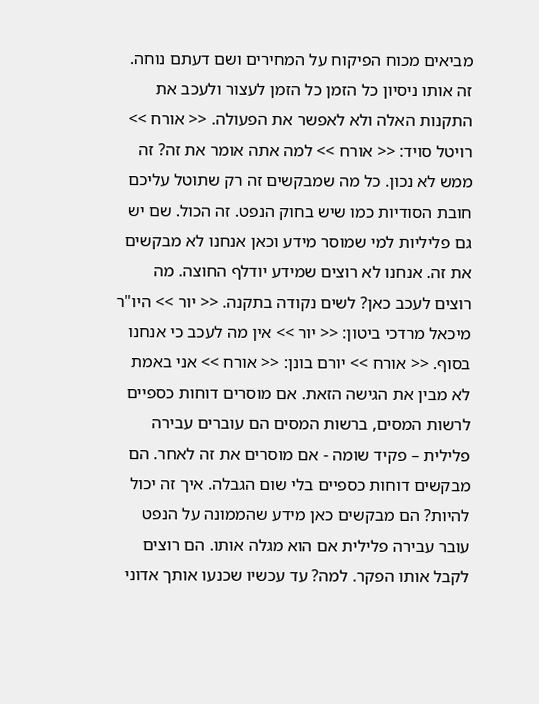מביאים מכוח הפיקוח על המחירים ושם דעתם נוחה. זה אותו ניסיון כל הזמן כל הזמן לעצור ולעכב את התקנות האלה ולא לאפשר את הפעולה. << אורח >> רויטל סויד: << אורח >> למה אתה אומר את זה? זה ממש לא נכון. כל מה שמבקשים זה רק שתוטל עליכם חובת הסודיות כמו שיש בחוק הנפט. זה הכול. שם יש גם פליליות למי שמוסר מידע וכאן אנחנו לא מבקשים את זה. אנחנו לא רוצים שמידע יודלף החוצה. מה רוצים לעכב כאן? לשים נקודה בתקנה. << יור >> היו"ר מיכאל מרדכי ביטון: << יור >> אין מה לעכב כי אנחנו בסוף. << אורח >> יורם בונן: << אורח >> אני באמת לא מבין את הגישה הזאת. אם מוסרים דוחות כספיים לרשות המסים, ברשות המסים הם עוברים עבירה פלילית – פקיד שומה - אם מוסרים את זה לאחר. הם מבקשים דוחות כספיים בלי שום הגבלה. איך זה יכול להיות? הם מבקשים כאן מידע שהממונה על הנפט עובר עבירה פלילית אם הוא מגלה אותו. הם רוצים לקבל אותו הפקר. למה? עד עכשיו שכנעו אותך אדוני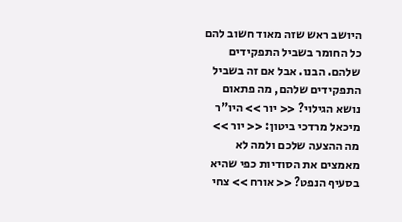היושב ראש שזה מאוד חשוב להם כל החומר בשביל התפקידים שלהם. הבנו. אבל אם זה בשביל התפקידים שלהם, מה פתאום נושא הגילוי? << יור >> היו"ר מיכאל מרדכי ביטון: << יור >> מה ההצעה שלכם ולמה לא מאמצים את הסודיות כפי שהיא בסעיף הנפט? << אורח >> צחי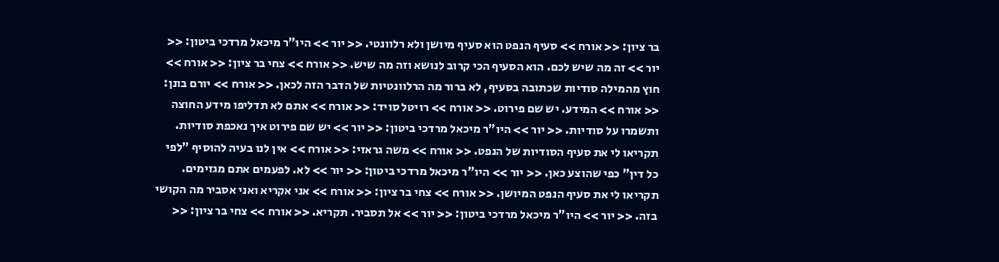בר ציון: << אורח >> סעיף הנפט הוא סעיף מיושן ולא רלוונטי. << יור >> היו"ר מיכאל מרדכי ביטון: << יור >> זה מה שיש לכם. הוא הסעיף הכי קרוב לנושא וזה מה שיש. << אורח >> צחי בר ציון: << אורח >> חוץ מהמילה סודיות שכתובה בסעיף, לא ברור מה הרלוונטיות של הדבר הזה לכאן. << אורח >> יורם בונן: << אורח >> המידע. יש שם פירוט. << אורח >> רויטל סויד: << אורח >> אתם לא תדליפו מידע החוצה ותשמרו על סודיות. << יור >> היו"ר מיכאל מרדכי ביטון: << יור >> יש שם פירוט איך נאכפת סודיות. תקריאו לי את סעיף הסודיות של הנפט. << אורח >> משה גראזי: << אורח >> אין לנו בעיה להוסיף "לפי כל דין" כפי שהוצע כאן. << יור >> היו"ר מיכאל מרדכי ביטון: << יור >> לא. לפעמים אתם מגזימים. תקריאו לי את סעיף הנפט המיושן. << אורח >> צחי בר ציון: << אורח >> אני אקריא ואני אסביר מה הקושי בזה. << יור >> היו"ר מיכאל מרדכי ביטון: << יור >> אל תסביר. תקריא. << אורח >> צחי בר ציון: <<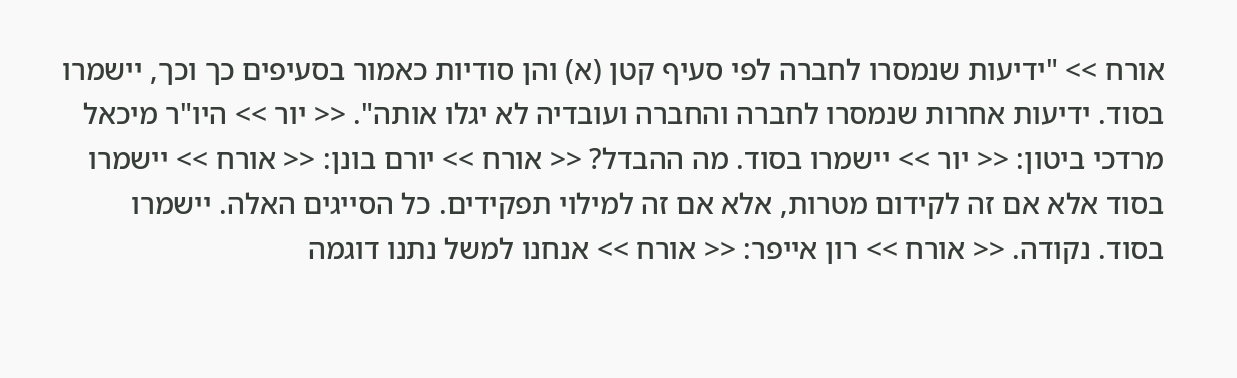אורח >> "ידיעות שנמסרו לחברה לפי סעיף קטן (א) והן סודיות כאמור בסעיפים כך וכך, יישמרו בסוד. ידיעות אחרות שנמסרו לחברה והחברה ועובדיה לא יגלו אותה". << יור >> היו"ר מיכאל מרדכי ביטון: << יור >> יישמרו בסוד. מה ההבדל? << אורח >> יורם בונן: << אורח >> יישמרו בסוד אלא אם זה לקידום מטרות, אלא אם זה למילוי תפקידים. כל הסייגים האלה. יישמרו בסוד. נקודה. << אורח >> רון אייפר: << אורח >> אנחנו למשל נתנו דוגמה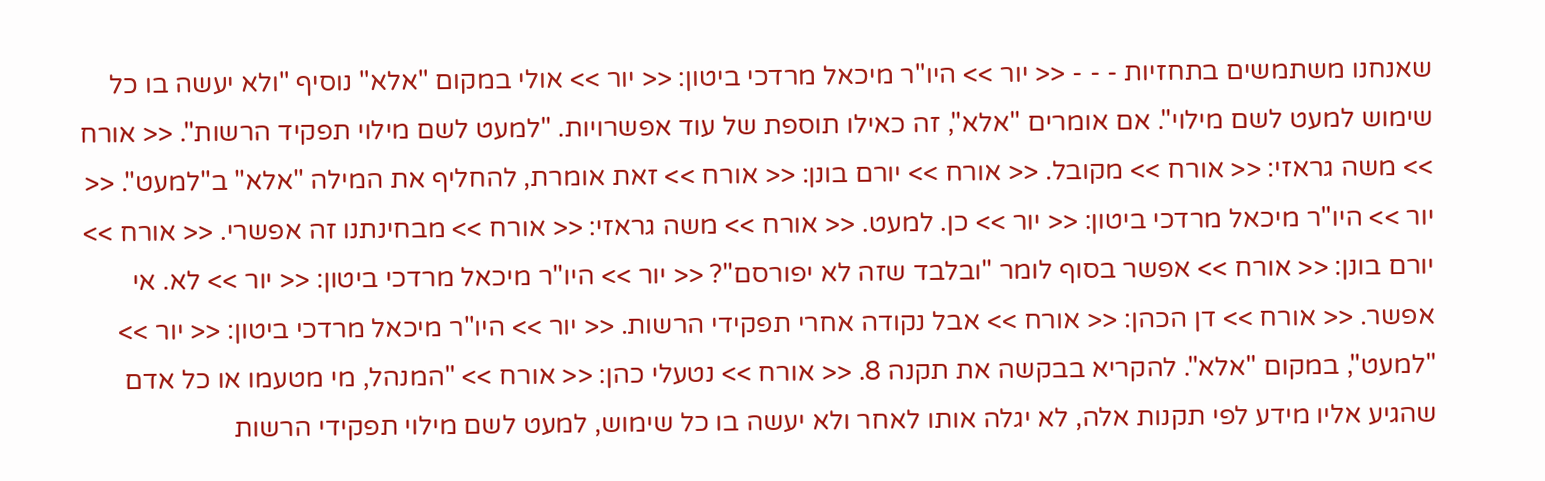שאנחנו משתמשים בתחזיות - - - << יור >> היו"ר מיכאל מרדכי ביטון: << יור >> אולי במקום "אלא" נוסיף "ולא יעשה בו כל שימוש למעט לשם מילוי". אם אומרים "אלא", זה כאילו תוספת של עוד אפשרויות. "למעט לשם מילוי תפקיד הרשות". << אורח >> משה גראזי: << אורח >> מקובל. << אורח >> יורם בונן: << אורח >> זאת אומרת, להחליף את המילה "אלא" ב"למעט". << יור >> היו"ר מיכאל מרדכי ביטון: << יור >> כן. למעט. << אורח >> משה גראזי: << אורח >> מבחינתנו זה אפשרי. << אורח >> יורם בונן: << אורח >> אפשר בסוף לומר "ובלבד שזה לא יפורסם"? << יור >> היו"ר מיכאל מרדכי ביטון: << יור >> לא. אי אפשר. << אורח >> דן הכהן: << אורח >> אבל נקודה אחרי תפקידי הרשות. << יור >> היו"ר מיכאל מרדכי ביטון: << יור >> "למעט", במקום "אלא". להקריא בבקשה את תקנה 8. << אורח >> נטעלי כהן: << אורח >> "המנהל, מי מטעמו או כל אדם שהגיע אליו מידע לפי תקנות אלה, לא יגלה אותו לאחר ולא יעשה בו כל שימוש, למעט לשם מילוי תפקידי הרשות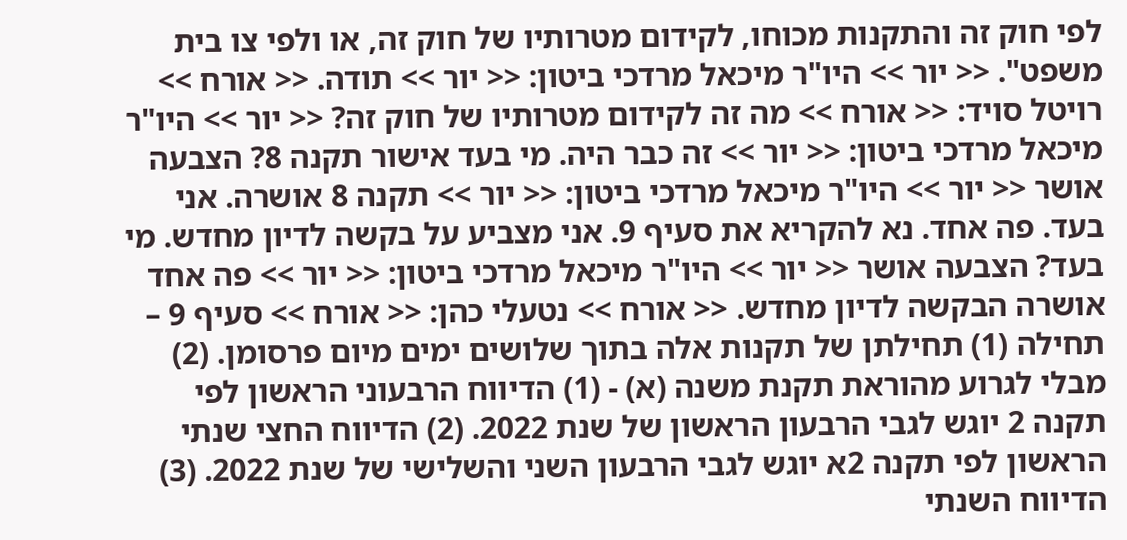לפי חוק זה והתקנות מכוחו, לקידום מטרותיו של חוק זה, או ולפי צו בית משפט". << יור >> היו"ר מיכאל מרדכי ביטון: << יור >> תודה. << אורח >> רויטל סויד: << אורח >> מה זה לקידום מטרותיו של חוק זה? << יור >> היו"ר מיכאל מרדכי ביטון: << יור >> זה כבר היה. מי בעד אישור תקנה 8? הצבעה אושר << יור >> היו"ר מיכאל מרדכי ביטון: << יור >> תקנה 8 אושרה. אני בעד. פה אחד. נא להקריא את סעיף 9. אני מצביע על בקשה לדיון מחדש. מי בעד? הצבעה אושר << יור >> היו"ר מיכאל מרדכי ביטון: << יור >> פה אחד אושרה הבקשה לדיון מחדש. << אורח >> נטעלי כהן: << אורח >> סעיף 9 – תחילה (1) תחילתן של תקנות אלה בתוך שלושים ימים מיום פרסומן. (2) מבלי לגרוע מהוראת תקנת משנה (א) - (1) הדיווח הרבעוני הראשון לפי תקנה 2 יוגש לגבי הרבעון הראשון של שנת 2022. (2) הדיווח החצי שנתי הראשון לפי תקנה 2א יוגש לגבי הרבעון השני והשלישי של שנת 2022. (3) הדיווח השנתי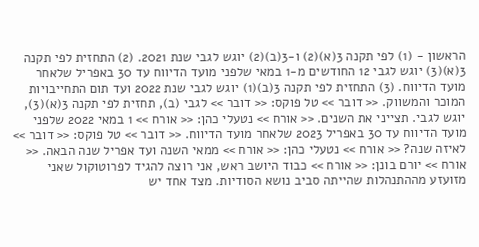הראשון - (1) לפי תקנה 3(א)(2) ו-3(ב)(2) יוגש לגבי שנת 2021. (2) התחזית לפי תקנה 3(א)(3) יוגש לגבי 12 החודשים מ-1 במאי שלפני מועד הדיווח עד 30 באפריל שלאחר מועד הדיווח. (3) התחזית לפי תקנה 3(ב)(1) יוגש לגבי שנת 2022 ועד תום התחייבויות המוכר והמשווק. << דובר >> טל פוקס: << דובר >> לגבי (ב), תחזית לפי תקנה 3(א)(3), יוגש לגבי. תצייני את השנים. << אורח >> נטעלי כהן: << אורח >> 1 במאי 2022 שלפני מועד הדיווח עד 30 באפריל 2023 שלאחר מועד הדיווח. << דובר >> טל פוקס: << דובר >> לאיזה שנה? << אורח >> נטעלי כהן: << אורח >> ממאי השנה ועד אפריל שנה הבאה. << אורח >> יורם בונן: << אורח >> כבוד היושב ראש, אני רוצה להגיד לפרוטוקול שאני מזועזע מההתנהלות שהייתה סביב נושא הסודיות. מצד אחד יש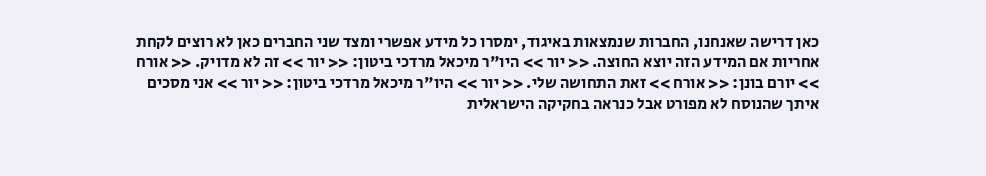כאן דרישה שאנחנו, החברות שנמצאות באיגוד, ימסרו כל מידע אפשרי ומצד שני החברים כאן לא רוצים לקחת אחריות אם המידע הזה יוצא החוצה. << יור >> היו"ר מיכאל מרדכי ביטון: << יור >> זה לא מדויק. << אורח >> יורם בונן: << אורח >> זאת התחושה שלי. << יור >> היו"ר מיכאל מרדכי ביטון: << יור >> אני מסכים איתך שהנוסח לא מפורט אבל כנראה בחקיקה הישראלית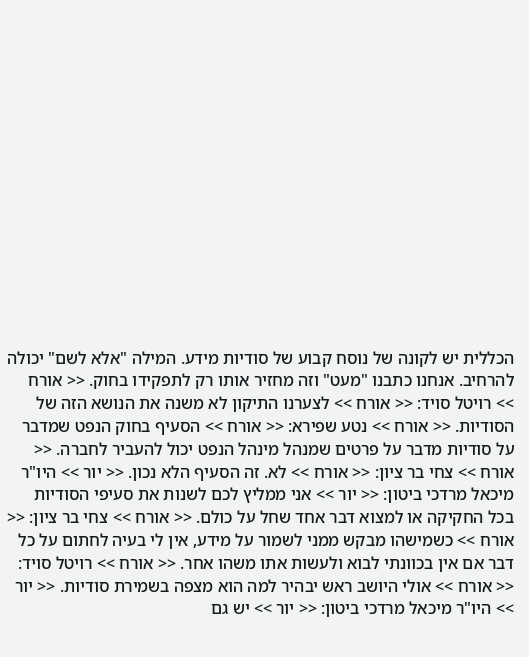הכללית יש לקונה של נוסח קבוע של סודיות מידע. המילה "אלא לשם" יכולה להרחיב. אנחנו כתבנו "מעט" וזה מחזיר אותו רק לתפקידו בחוק. << אורח >> רויטל סויד: << אורח >> לצערנו התיקון לא משנה את הנושא הזה של הסודיות. << אורח >> נטע שפירא: << אורח >> הסעיף בחוק הנפט שמדבר על סודיות מדבר על פרטים שמנהל מינהל הנפט יכול להעביר לחברה. << אורח >> צחי בר ציון: << אורח >> לא. זה הסעיף הלא נכון. << יור >> היו"ר מיכאל מרדכי ביטון: << יור >> אני ממליץ לכם לשנות את סעיפי הסודיות בכל החקיקה או למצוא דבר אחד שחל על כולם. << אורח >> צחי בר ציון: << אורח >> כשמישהו מבקש ממני לשמור על מידע, אין לי בעיה לחתום על כל דבר אם אין בכוונתי לבוא ולעשות אתו משהו אחר. << אורח >> רויטל סויד: << אורח >> אולי היושב ראש יבהיר למה הוא מצפה בשמירת סודיות. << יור >> היו"ר מיכאל מרדכי ביטון: << יור >> יש גם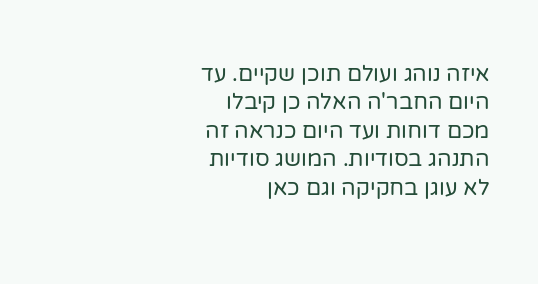איזה נוהג ועולם תוכן שקיים. עד היום החבר'ה האלה כן קיבלו מכם דוחות ועד היום כנראה זה התנהג בסודיות. המושג סודיות לא עוגן בחקיקה וגם כאן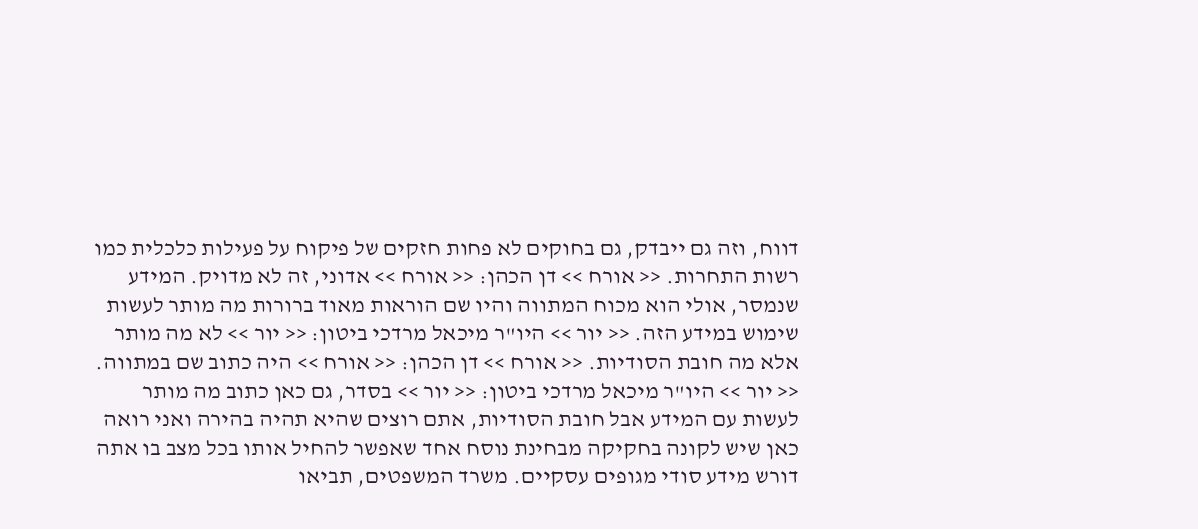דווח, וזה גם ייבדק, גם בחוקים לא פחות חזקים של פיקוח על פעילות כלכלית כמו רשות התחרות. << אורח >> דן הכהן: << אורח >> אדוני, זה לא מדויק. המידע שנמסר, אולי הוא מכוח המתווה והיו שם הוראות מאוד ברורות מה מותר לעשות שימוש במידע הזה. << יור >> היו"ר מיכאל מרדכי ביטון: << יור >> לא מה מותר אלא מה חובת הסודיות. << אורח >> דן הכהן: << אורח >> היה כתוב שם במתווה. << יור >> היו"ר מיכאל מרדכי ביטון: << יור >> בסדר, גם כאן כתוב מה מותר לעשות עם המידע אבל חובת הסודיות, אתם רוצים שהיא תהיה בהירה ואני רואה כאן שיש לקונה בחקיקה מבחינת נוסח אחד שאפשר להחיל אותו בכל מצב בו אתה דורש מידע סודי מגופים עסקיים. משרד המשפטים, תביאו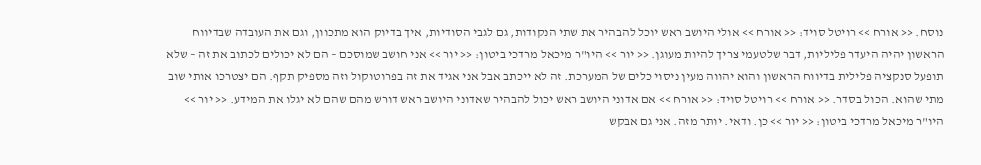נוסח. << אורח >> רויטל סויד: << אורח >> אולי היושב ראש יוכל להבהיר את שתי הנקודות, גם לגבי הסודיות, איך בדיוק הוא מתכוון, וגם את העובדה שבדיווח הראשון יהיה היעדר פליליות, דבר שלטעמי צריך להיות מעוגן. << יור >> היו"ר מיכאל מרדכי ביטון: << יור >> אני חושב שמוסכם – הם לא יכולים לכתוב את זה – שלא תופעל סנקציה פלילית בדיווח הראשון והוא יהווה מעין ניסוי כלים של המערכת. זה לא ייכתב אבל אני אגיד את זה בפרוטוקול וזה מספיק תקף. הם יצטרכו אותי שוב מתי שהוא. הכול בסדר. << אורח >> רויטל סויד: << אורח >> אם אדוני היושב ראש יכול להבהיר שאדוני היושב ראש דורש מהם שהם לא יגלו את המידע. << יור >> היו"ר מיכאל מרדכי ביטון: << יור >> כן. ודאי. יותר מזה. אני גם אבקש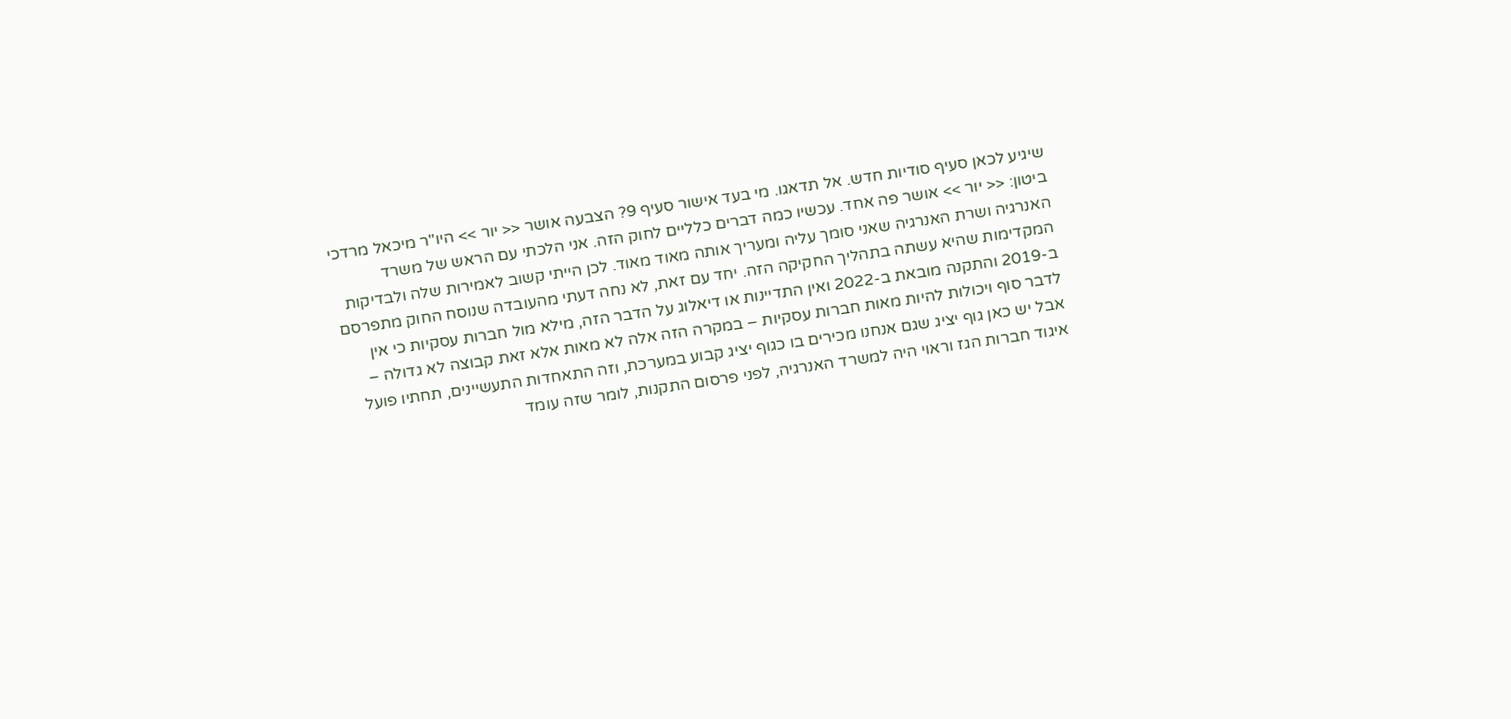שיגיע לכאן סעיף סודיות חדש. אל תדאגו. מי בעד אישור סעיף 9? הצבעה אושר << יור >> היו"ר מיכאל מרדכי ביטון: << יור >> אושר פה אחד. עכשיו כמה דברים כלליים לחוק הזה. אני הלכתי עם הראש של משרד האנרגיה ושרת האנרגיה שאני סומך עליה ומעריך אותה מאוד מאוד. לכן הייתי קשוב לאמירות שלה ולבדיקות המקדימות שהיא עשתה בתהליך החקיקה הזה. יחד עם זאת, לא נחה דעתי מהעובדה שנוסח החוק מתפרסם ב-2019 והתקנה מובאת ב-2022 ואין התדיינות או דיאלוג על הדבר הזה, מילא מול חברות עסקיות כי אין לדבר סוף ויכולות להיות מאות חברות עסקיות – במקרה הזה אלה לא מאות אלא זאת קבוצה לא גדולה – אבל יש כאן גוף יציג שגם אנחנו מכירים בו כגוף יציג קבוע במערכת, וזה התאחדות התעשיינים, תחתיו פועל איגוד חברות הגז וראוי היה למשרד האנרגיה, לפני פרסום התקנות, לומר שזה עומד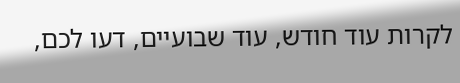לקרות עוד חודש, עוד שבועיים, דעו לכם,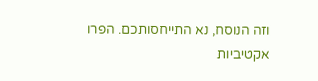וזה הנוסח, נא התייחסותכם. הפרו אקטיביות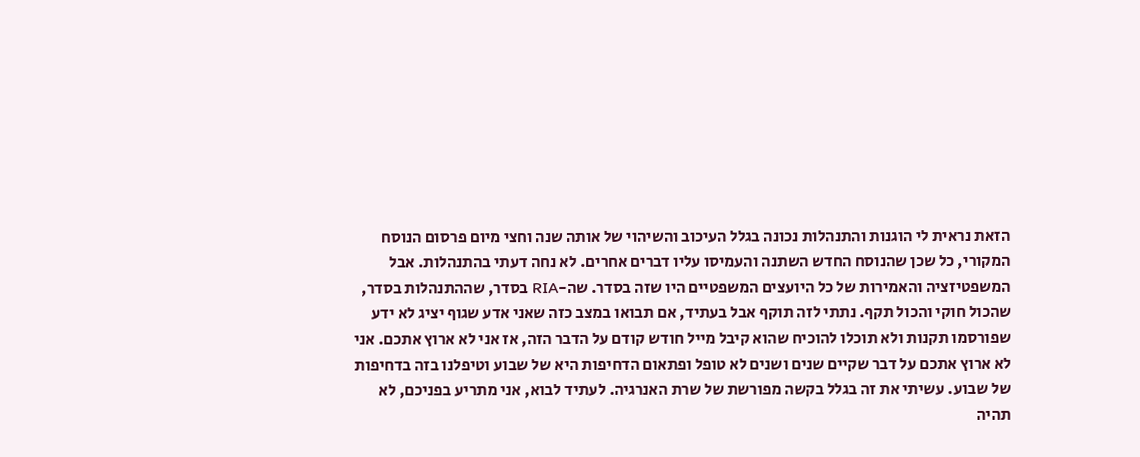הזאת נראית לי הוגנות והתנהלות נכונה בגלל העיכוב והשיהוי של אותה שנה וחצי מיום פרסום הנוסח המקורי, כל שכן שהנוסח החדש השתנה והעמיסו עליו דברים אחרים. לא נחה דעתי בהתנהלות. אבל המשפטיזציה והאמירות של כל היועצים המשפטיים היו שזה בסדר. שה-RIA בסדר, שההתנהלות בסדר, שהכול חוקי והכול תקף. נתתי לזה תוקף אבל בעתיד, אם תבואו במצב כזה שאני אדע שגוף יציג לא ידע שפורסמו תקנות ולא תוכלו להוכיח שהוא קיבל מייל חודש קודם על הדבר הזה, אז אני לא ארוץ אתכם. אני לא ארוץ אתכם על דבר שקיים שנים ושנים לא טופל ופתאום הדחיפות היא של שבוע וטיפלנו בזה בדחיפות של שבוע. עשיתי את זה בגלל בקשה מפורשת של שרת האנרגיה. לעתיד לבוא, אני מתריע בפניכם, לא תהיה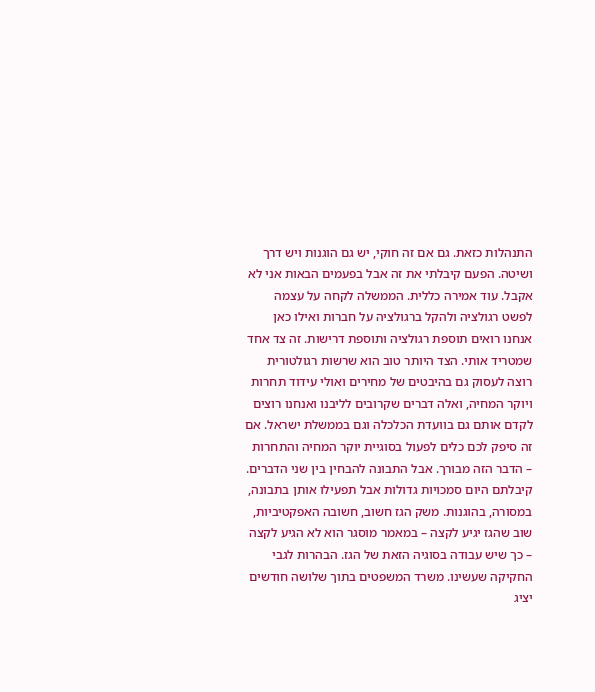התנהלות כזאת. גם אם זה חוקי, יש גם הוגנות ויש דרך ושיטה. הפעם קיבלתי את זה אבל בפעמים הבאות אני לא אקבל. עוד אמירה כללית. הממשלה לקחה על עצמה לפשט רגולציה ולהקל ברגולציה על חברות ואילו כאן אנחנו רואים תוספת רגולציה ותוספת דרישות. זה צד אחד שמטריד אותי. הצד היותר טוב הוא שרשות רגולטורית רוצה לעסוק גם בהיבטים של מחירים ואולי עידוד תחרות ויוקר המחיה, ואלה דברים שקרובים לליבנו ואנחנו רוצים לקדם אותם גם בוועדת הכלכלה וגם בממשלת ישראל. אם זה סיפק לכם כלים לפעול בסוגיית יוקר המחיה והתחרות – הדבר הזה מבורך. אבל התבונה להבחין בין שני הדברים. קיבלתם היום סמכויות גדולות אבל תפעילו אותן בתבונה, במסורה, בהוגנות. משק הגז חשוב, חשובה האפקטיביות, שוב שהגז יגיע לקצה – במאמר מוסגר הוא לא הגיע לקצה – כך שיש עבודה בסוגיה הזאת של הגז. הבהרות לגבי החקיקה שעשינו. משרד המשפטים בתוך שלושה חודשים יציג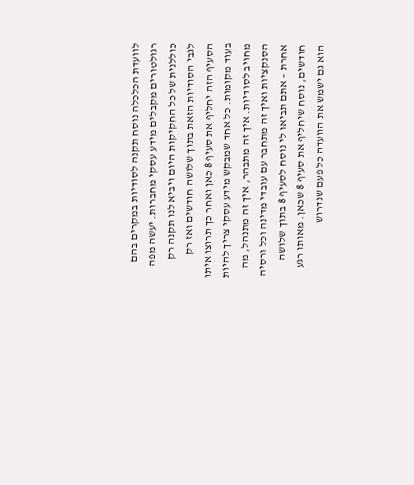לוועדת הכלכלה נוסח תקנה לסודיות במקרים בהם רגולטורים מקבלים מידע עסקי מחברות. יעשה מפה כוללנית של כל החקיקות היום ויביא לנו תקנה רק לגבי הסודיות הזאת בתוך שלושה חודשים ואז רק הסעיף הזה יחליף את סעיף 8 כאן ואחר כך תרוצו איתו בעוד מקומות. כל אחד שמבקש מידע עסקי צריך להיות מחויב לסודיות. איך זה מתבהר, איך זה מתנהל, מה הסנקציות ואיך זה מתחבר עם עובדי מדינה וכל ורסיה אחרת – אתם תביאו לי נוסח לסעיף 8 בתוך שלושה חודשים, נוסח שיחליף את סעיף 8 שכאן. מאותו רגע הוא גם ישמש את הוועדה כל פעם שנדרוש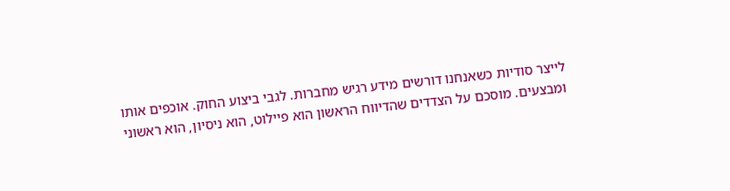לייצר סודיות כשאנחנו דורשים מידע רגיש מחברות. לגבי ביצוע החוק. אוכפים אותו ומבצעים. מוסכם על הצדדים שהדיווח הראשון הוא פיילוט, הוא ניסיון, הוא ראשוני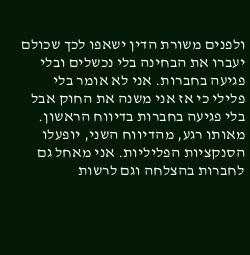ולפנים משורת הדין ישאפו לכך שכולם יעברו את הבחינה בלי נכשלים ובלי פגיעה בחברות. אני לא אומר בלי פלילי כי אז אני משנה את החוק אבל בלי פגיעה בחברות בדיווח הראשון. מאותו רגע, מהדיווח השני, יופעלו הסנקציות הפליליות. אני מאחל גם לחברות בהצלחה וגם לרשות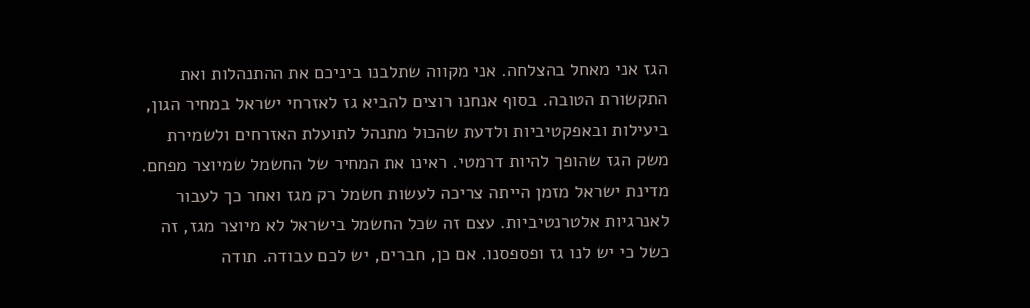הגז אני מאחל בהצלחה. אני מקווה שתלבנו ביניכם את ההתנהלות ואת התקשורת הטובה. בסוף אנחנו רוצים להביא גז לאזרחי ישראל במחיר הגון, ביעילות ובאפקטיביות ולדעת שהכול מתנהל לתועלת האזרחים ולשמירת משק הגז שהופך להיות דרמטי. ראינו את המחיר של החשמל שמיוצר מפחם. מדינת ישראל מזמן הייתה צריכה לעשות חשמל רק מגז ואחר כך לעבור לאנרגיות אלטרנטיביות. עצם זה שכל החשמל בישראל לא מיוצר מגז, זה כשל כי יש לנו גז ופספסנו. אם כן, חברים, יש לכם עבודה. תודה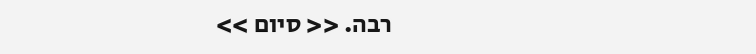רבה. << סיום >>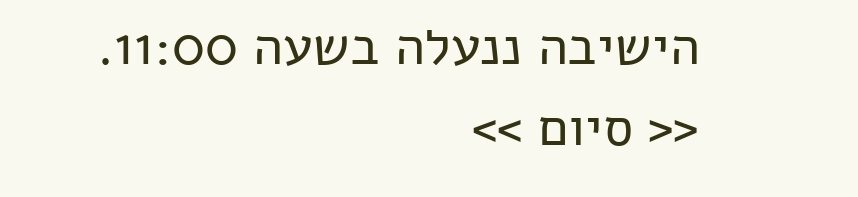הישיבה ננעלה בשעה 11:00. << סיום >>